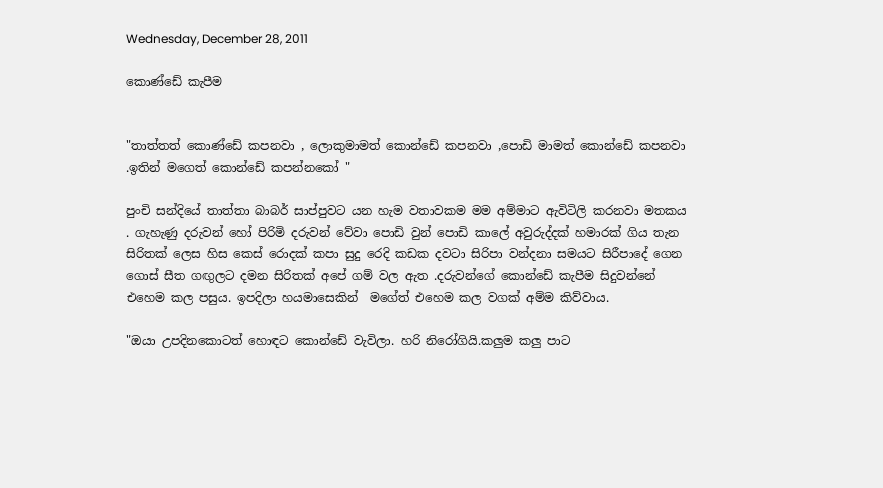Wednesday, December 28, 2011

කොණ්ඩේ කැපීම


"තාත්තත් කොණ්ඩේ කපනවා , ලොකුමාමත් කොන්ඩේ කපනවා ,පොඩි මාමත් කොන්ඩේ කපනවා .ඉතින් මගෙත් කොන්ඩේ කපන්නකෝ "

පුංචි සන්දියේ තාත්තා බාබර් සාප්පුවට යන හැම වතාවකම මම අම්මාට ඇවිටිලි කරනවා මතකය . ගැහැණු දරුවන් හෝ පිරිමි දරුවන් වේවා පොඩි වුන් පොඩි කාලේ අවුරුද්දක් හමාරක් ගිය තැන සිරිතක් ලෙස හිස කෙස් රොදක් කපා සුදු රෙදි කඩක දවටා සිරිපා වන්දනා සමයට සිරීපාදේ ගෙන ගොස් සීත ගඟුලට දමන සිරිතක් අපේ ගම් වල ඇත .දරුවන්ගේ කොන්ඩේ කැපීම සිදුවන්නේ එහෙම කල පසුය. ඉපදිලා හයමාසෙකින්  මගේත් එහෙම කල වගක් අම්ම කිව්වාය.

"ඔයා උපදිනකොටත් හොඳට කොන්ඩේ වැවිලා. හරි නිරෝගියි.කලුම කලු පාට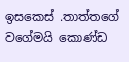ඉසකෙස් .තාත්තගේ වගේමයි කොණ්ඩ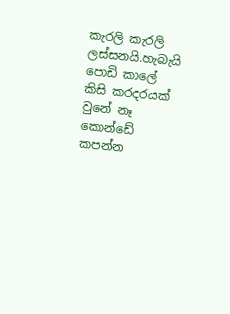කැරලි කැරලි ලස්සනයි.හැබැයි පොඩි කාලේ කිසි කරදරයක් වුනේ නෑ කොන්ඩේ කපන්න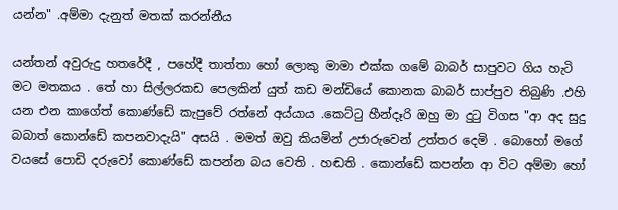යන්න" .අම්මා දැනුත් මතක් කරන්නීය

යන්තන් අවුරුදු හතරේදී , පහේදී තාත්තා හෝ ලොකු මාමා එක්ක ගමේ බාබර් සාපුවට ගිය හැටි මට මතකය . තේ හා සිල්ලරකඩ පෙලකින් යුත් කඩ මන්ඩියේ කොනක බාබර් සාප්පුව තිබුණි .එහි යන එන කාගේත් කොණ්ඩේ කැපුවේ රත්නේ අය්යාය .කෙට්ටු හීන්දෑරි ඔහු මා දුටු විගස "ආ අද සුදු බබාත් කොන්ඩේ කපනවාදැයි" අසයි . මමත් ඔවු කියමින් උජාරුවෙන් උත්තර දෙමි . බොහෝ මගේ වයසේ පොඩි දරුවෝ කොණ්ඩේ කපන්න බය වෙති . හඬති . කොන්ඩේ කපන්න ආ විට අම්මා හෝ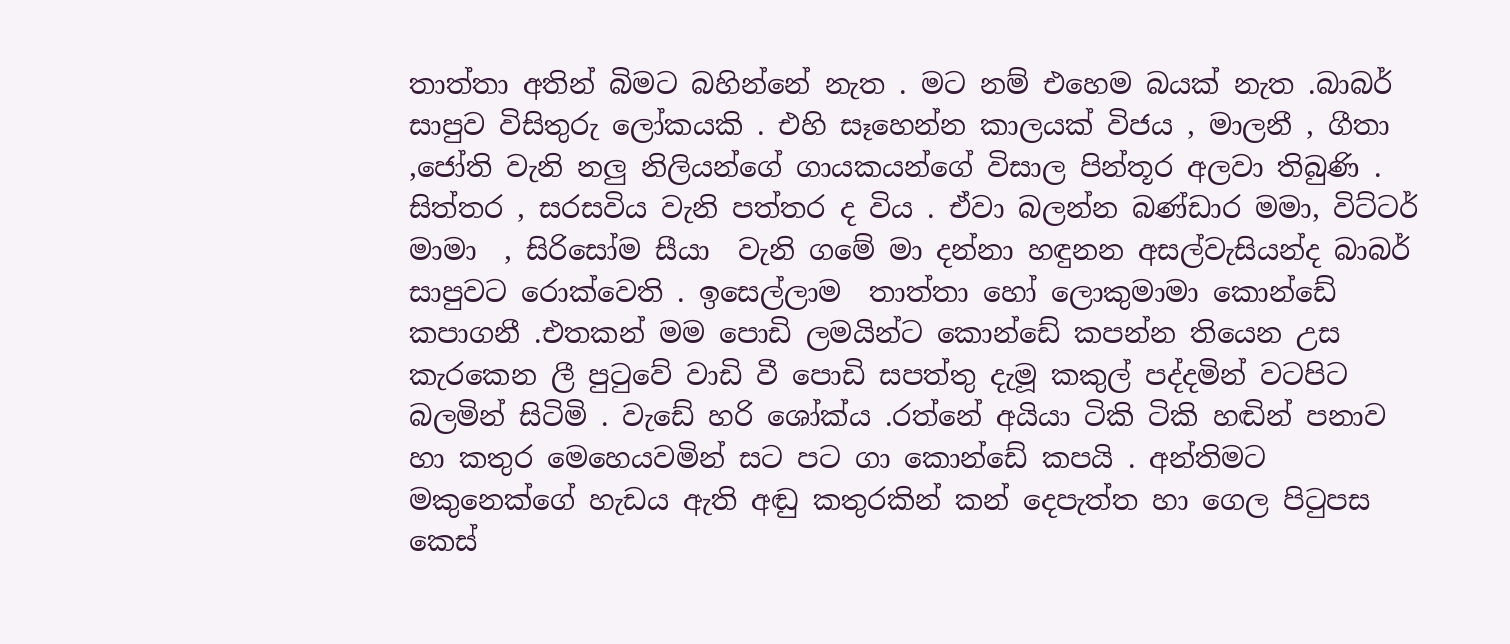තාත්තා අතින් බිමට බහින්නේ නැත . මට නම් එහෙම බයක් නැත .බාබර් සාපුව විසිතුරු ලෝකයකි . එහි සෑහෙන්න කාලයක් විජය , මාලනී , ගීතා ,ජෝති වැනි නලු නිලියන්ගේ ගායකයන්ගේ විසාල පින්තූර අලවා තිබුණි . සිත්තර , සරසවිය වැනි පත්තර ද විය . ඒවා බලන්න බණ්ඩාර මමා, විට්ටර් මාමා  , සිරිසෝම සීයා  වැනි ගමේ මා දන්නා හඳුනන අසල්වැසියන්ද බාබර් සාපුවට රොක්වෙති . ඉසෙල්ලාම  තාත්තා හෝ ලොකුමාමා කොන්ඩේ කපාගනී .එතකන් මම පොඩි ලමයින්ට කොන්ඩේ කපන්න තියෙන උස කැරකෙන ලී පුටුවේ වාඩි වී පොඩි සපත්තු දැමූ කකුල් පද්දමින් වටපිට බලමින් සිටිමි . වැඩේ හරි ශෝක්ය .රත්නේ අයියා ටිකි ටිකි හඬින් පනාව හා කතුර මෙහෙයවමින් සට පට ගා කොන්ඩේ කපයි . අන්තිමට මකුනෙක්ගේ හැඩය ඇති අඬු කතුරකින් කන් දෙපැත්ත හා ගෙල පිටුපස කෙස්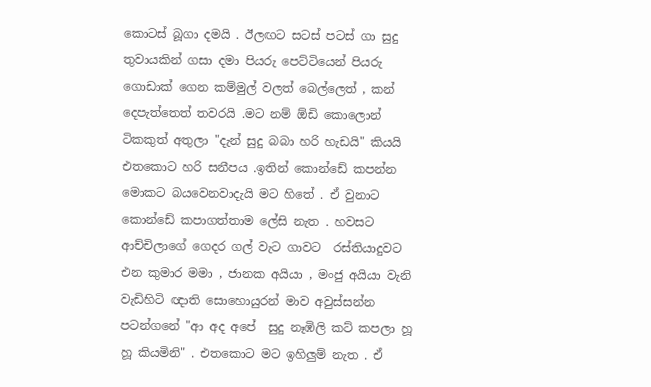කොටස් බූගා දමයි . ඊලඟට සටස් පටස් ගා සුදු තුවායකින් ගසා දමා පියරු පෙට්ටියෙන් පියරු ගොඩාක් ගෙන කම්මුල් වලත් බෙල්ලෙත් , කන් දෙපැත්තෙත් තවරයි .මට නම් ඕඩි කොලොන් ටිකකුත් අතුලා "දැන් සුදු බබා හරි හැඩයි" කියයි එතකොට හරි සනීපය .ඉතින් කොන්ඩේ කපන්න මොකට බයවෙනවාදැයි මට හිතේ . ඒ වුනාට කොන්ඩේ කපාගත්තාම ලේසි නැත . හවසට ආච්චිලාගේ ගෙදර ගල් වැට ගාවට  රස්තියාදුවට එන කුමාර මමා , ජානක අයියා , මංජු අයියා වැනි වැඩිහිටි ඥාති සොහොයුරන් මාව අවුස්සන්න පටන්ගනේ "ආ අද අපේ  සුදු නෑඹිලි කට් කපලා හූ හූ කියමිනි" . එතකොට මට ඉහිලුම් නැත . ඒ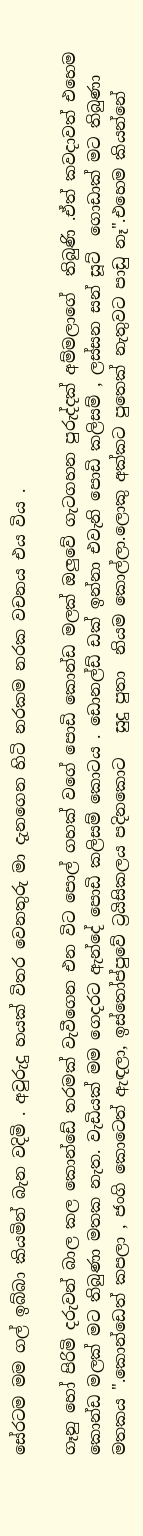සේරටම මම ගල් ඉබ්බා කියමින් බැන වදිමි . අවුරුදු හයක් විතර වෙනතුරු මා දැනගෙන හිටි නරකම නරක වචනය එය විය .

ගෑනු හෝ පිරිමි දරුවන් බාල කල කොන්ඩේ තරමක් වැවීගෙන එන විට පොල් ගහක් වගේ පොඩි කොන්ඩ මලක් ඔලුවේ ගැටගහන පුරුද්දක් අම්මලාගේ  තිබුණි .ඒත් කවදාවත් එහෙම කොන්ඩ මලක් මට තිබුණා මතක නැත. වැඩියක් මම ගෙදරට ඇන්දේ පොඩි කලිසම් කොටය . ඩොනල්ඩ් ඩක් ඉන්නා එවැනි පොඩි කලිසම් , ලස්සන සන් සූට්  ගොඩාක් මට තිබුණා මතකය ".කොන්ඩෙත් කපලා , ජංගි කොටෙත් ඇඳලා, ඉස්තෝප්පුවේ ට්‍රයිසිකලය පදිනකොට   සුදු පුතා  නියම කොල්ලා.ලොකු අක්කට පුතෙක් නැතුවට පාඩු නෑ".එහෙම කියන්නේ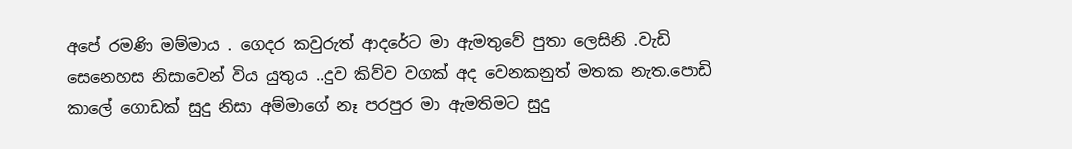අපේ රමණි මම්මාය . ගෙදර කවුරුත් ආදරේට මා ඇමතුවේ පුතා ලෙසිනි .වැඩි සෙනෙහස නිසාවෙන් විය යුතුය ..දුව කිව්ව වගක් අද වෙනකනුත් මතක නැත.පොඩි කාලේ ගොඩක් සුදු නිසා අම්මාගේ නෑ පරපුර මා ඇමතිමට සුදු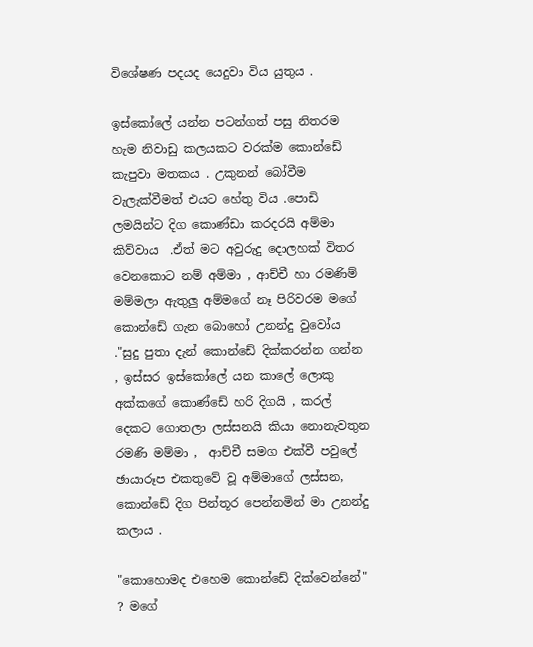විශේෂණ පදයද යෙදුවා විය යුතුය .

ඉස්කෝලේ යන්න පටන්ගත් පසු නිතරම හැම නිවාඩු කලයකට වරක්ම කොන්ඩේ කැපුවා මතකය . උකුනන් බෝවීම වැලැක්වීමත් එයට හේතු විය .පොඩි ලමයින්ට දිග කොණ්ඩා කරදරයි අම්මා කිව්වාය  .ඒත් මට අවුරුදු දොලහක් විතර වෙනකොට නම් අම්මා , ආච්චී හා රමණිම් මම්මලා ඇතුලු අම්මගේ නෑ පිරිවරම මගේ කොන්ඩේ ගැන බොහෝ උනන්දු වුවෝය  ."සුදු පුතා දැන් කොන්ඩේ දික්කරන්න ගන්න , ඉස්සර ඉස්කෝලේ යන කාලේ ලොකු අක්කගේ කොණ්ඩේ හරි දිගයි , කරල් දෙකට ගොතලා ලස්සනයි කියා නොනැවතුන රමණි මම්මා ,  ආච්චී සමග එක්වී පවුලේ ඡායාරූප එකතුවේ වූ අම්මාගේ ලස්සන, කොන්ඩේ දිග පින්තූර පෙන්නමින් මා උනන්දු කලාය .

"කොහොමද එහෙම කොන්ඩේ දික්වෙන්නේ" ? මගේ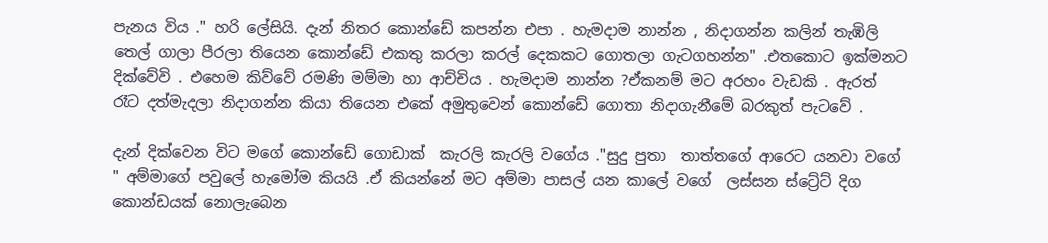පැනය විය ." හරි ලේසියි. දැන් නිතර කොන්ඩේ කපන්න එපා . හැමදාම නාන්න , නිදාගන්න කලින් තැඹිලි තෙල් ගාලා පීරලා තියෙන කොන්ඩේ එකතු කරලා කරල් දෙකකට ගොතලා ගැටගහන්න" .එතකොට ඉක්මනට දික්වේවි . එහෙම කිව්වේ රමණි මම්මා හා ආච්චිය . හැමදාම නාන්න ?ඒකනම් මට අරහං වැඩකි . ඇරත් රෑට දත්මැදලා නිදාගන්න කියා තියෙන එකේ අමුතුවෙන් කොන්ඩේ ගොතා නිදාගැනීමේ බරකුත් පැටවේ .

දැන් දික්වෙන විට මගේ කොන්ඩේ ගොඩාක්  කැරලි කැරලි වගේය ."සුදු පුතා  තාත්තගේ ආරෙට යනවා වගේ " අම්මාගේ පවුලේ හැමෝම කියයි .ඒ කියන්නේ මට අම්මා පාසල් යන කාලේ වගේ  ලස්සන ස්ට්‍රේට් දිග කොන්ඩයක් නොලැබෙන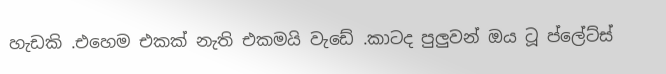හැඩකි .එහෙම එකක් නැති එකමයි වැඩේ .කාටද පුලුවන් ඔය ටූ ප්ලේට්ස්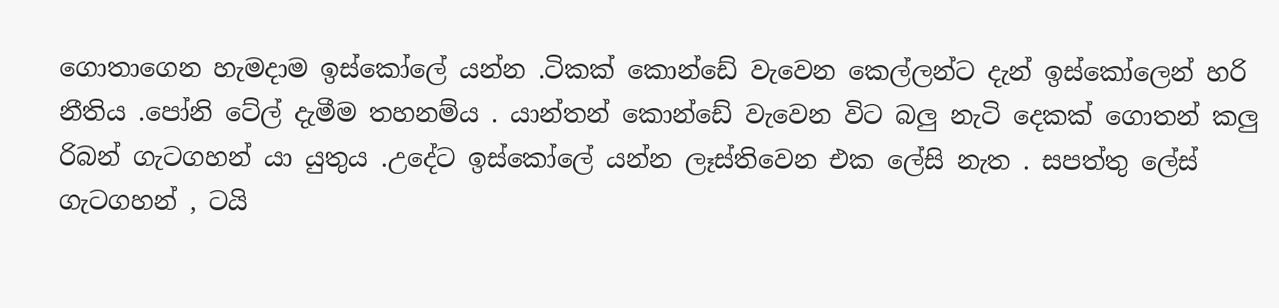ගොතාගෙන හැමදාම ඉස්කෝලේ යන්න .ටිකක් කොන්ඩේ වැවෙන කෙල්ලන්ට දැන් ඉස්කෝලෙන් හරි නීතිය .පෝනි ටේල් දැමීම තහනම්ය . යාන්තන් කොන්ඩේ වැවෙන විට බලු නැටි දෙකක් ගොතන් කලු රිබන් ගැටගහන් යා යුතුය .උදේට ඉස්කෝලේ යන්න ලෑස්තිවෙන එක ලේසි නැත . සපත්තු ලේස් ගැටගහන් , ටයි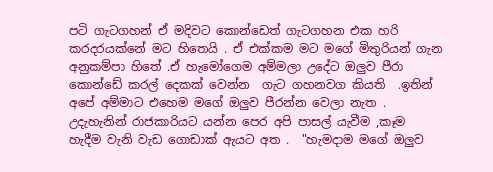පටි ගැටගහන් ඒ මදිවට කොන්ඩෙත් ගැටගහන එක හරි කරදරයක්නේ මට හිතෙයි . ඒ එක්කම මට මගේ මිතුරියන් ගැන අනුකම්පා හිතේ .ඒ හැමෝගෙම අම්මලා උදේට ඔලුව පීරා කොන්ඩේ කරල් දෙකක් වෙන්න  ගැට ගහනවග කියති  .ඉතින් අපේ අම්මාට එහෙම මගේ ඔලුව පීරන්න වෙලා නැත . උදැහැනින් රාජකාරියට යන්න පෙර අපි පාසල් යැවීම ,කෑම හැදීම වැනි වැඩ ගොඩාක් ඇයට අත .  "හැමදාම මගේ ඔලුව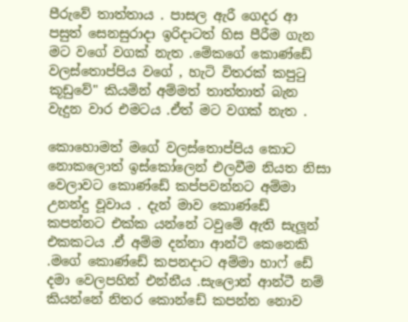පීරුවේ තාත්තාය . පාසල ඇරී ගෙදර ආ පසුත් සෙනසුරාදා ඉරිදාටත් හිස පීරීම ගැන මට වගේ වගක් නැත .මේකගේ කොණ්ඩේ වලස්තොප්පිය වගේ , හැටි විතරක් කපුටු කූඩුවේ" කියමින් අම්මත් තාත්තාත් බැන වැදුන වාර එමටය .ඒත් මට වගක් නැත .

කොහොමත් මගේ වලස්තොප්පිය කොට නොකලොත් ඉස්කෝලෙන් එලවීම නියත නිසා වෙලාවට කොණ්ඩේ කප්පවන්නට අම්මා උනන්දු වූවාය . දැන් මාව කොණ්ඩේ කපන්නට එක්ක යන්නේ ටවුමේ ඇති සැලූන් එකකටය .ඒ අම්ම දන්නා ආන්ටි කෙනෙකි .මගේ කොණ්ඩේ කපනදාට අම්මා හාෆ් ඩේ දමා වෙලපහින් එන්නීය .සැලොන් ආන්ටී නම් කියන්නේ නිතර කොන්ඩේ කපන්න නොව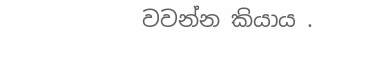වවන්න කියාය .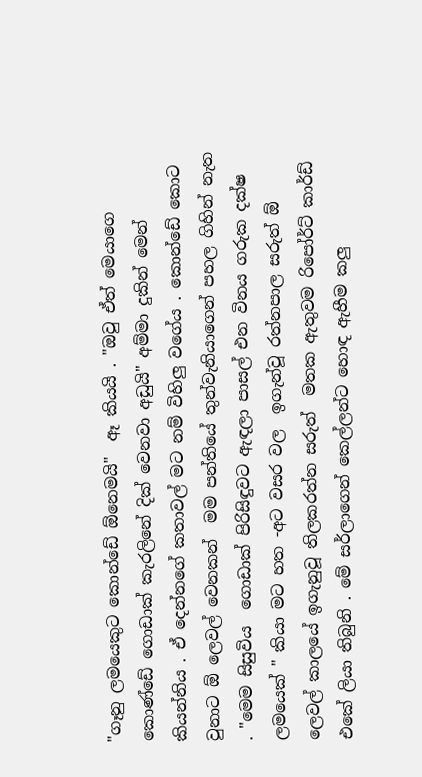"ගෑනු ලමයෙකුට කොන්ඩේ ඕනෙමයි"  ඈ කියයි . "ඔවු ඒත් මෙයාගෙ කොණ්ඩේ ගොඩාක් කැරලිනේ දික් වෙනවා අඩුයි" අම්මා දුකින් මෙන් කියන්නිය . ඒ දෙන්නගේ කතාවල් මට නම් විහිලු වගේය . කොන්ඩේ කොට වුනාට ඕ ලෙවල් වෙනකන්  මම පන්තියේ තුන්වැනියාගෙන් පහල ගිහින් නැත . "මෙම සිසුවිය  ගොඩාක් පිරිසිඳුවට ඇඳලා පාසල් එන විනය ගරුක දක්ෂ ලමයෙක් " කියා මට හත -අට වසර වල  ඉගැන්වූ රත්නපාල සරුත් ඕ ලෙවල් කාලයේ ඉගැනුවූ තිලකරත්න සරුත්  මතක ඇතුවම රිපෝර්ට් කාර්ඩ් එකේ ලියා තිබුනි . මේ සර්ලාගෙන් කෙල්ලන්ට හොඳ ඇහීම කලු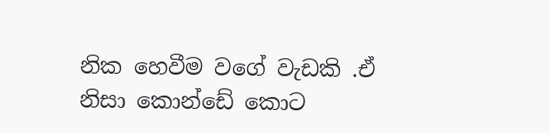නික හෙවීම වගේ වැඩකි .ඒ නිසා කොන්ඩේ කොට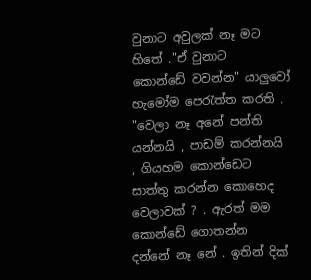වුනාට අවුලක් නෑ මට හිතේ ."ඒ වුනාට  කොන්ඩේ වවන්න" යාලුවෝ හැමෝම පෙරැත්ත කරති . "වෙලා නෑ අනේ පන්ති යන්නයි , පාඩම් කරන්නයි , ගියහම කොන්ඩෙට සාත්තු කරන්න කොහෙද වෙලාවක් ? . ඇරත් මම කොන්ඩේ ගොතන්න දන්නේ නෑ නේ . ඉතින් දික්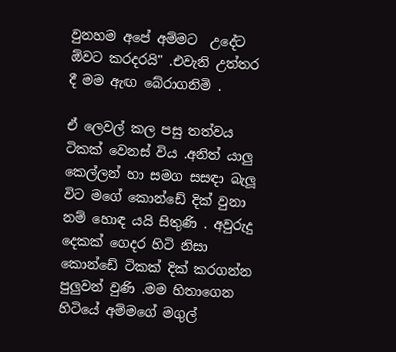වුනහම අපේ අම්මට  උදේට ඕවට කරදරයි" .එවැනි උත්තර දී මම ඇඟ බේරාගනිමි .

ඒ ලෙවල් කල පසු තත්වය ටිකක් වෙනස් විය .අනිත් යාලු කෙල්ලන් හා සමග සසඳා බැලූ විට මගේ කොන්ඩේ දික් වුනා නම් හොඳ යයි සිතුණි . අවුරුදු දෙකක් ගෙදර හිටි නිසා කොන්ඩේ ටිකක් දික් කරගන්න පුලුවන් වුණි .මම හිතාගෙන හිටියේ අම්මගේ මගුල්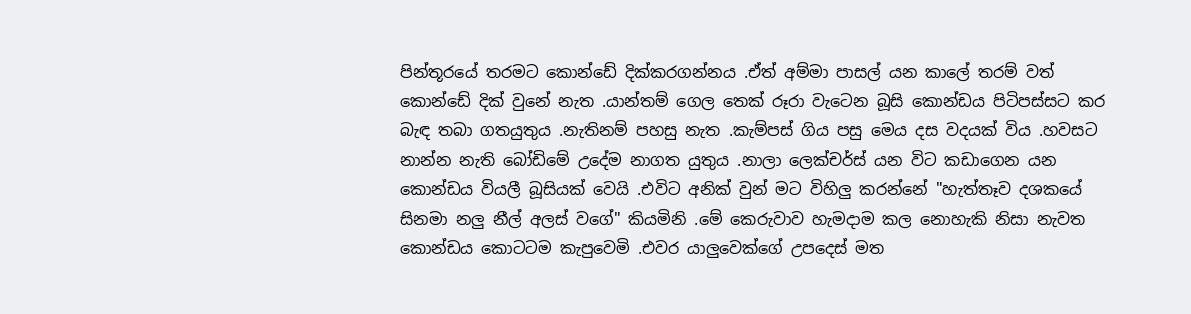පින්තූරයේ තරමට කොන්ඩේ දික්කරගන්නය .ඒත් අම්මා පාසල් යන කාලේ තරම් වත් කොන්ඩේ දික් වුනේ නැත .යාන්තම් ගෙල තෙක් රූරා වැටෙන බූසි කොන්ඩය පිටිපස්සට කර බැඳ තබා ගතයුතුය .නැතිනම් පහසු නැත .කැම්පස් ගිය පසු මෙය දස වදයක් විය .හවසට නාන්න නැති බෝඩිමේ උදේම නාගත යුතුය .නාලා ලෙක්චර්ස් යන විට කඩාගෙන යන කොන්ඩය වියලී බූසියක් වෙයි .එවිට අනික් වුන් මට විහිලු කරන්නේ "හැත්තෑව දශකයේ සිනමා නලු නීල් අලස් වගේ" කියමිනි .මේ කෙරුවාව හැමදාම කල නොහැකි නිසා නැවත කොන්ඩය කොටටම කැපුවෙමි .එවර යාලුවෙක්ගේ උපදෙස් මත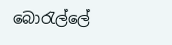බොරැල්ලේ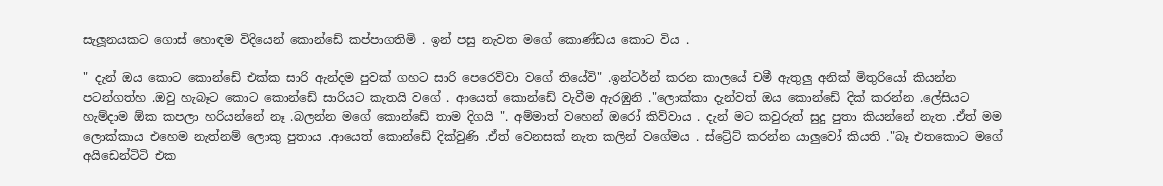සැලූනයකට ගොස් හොඳම විදියෙන් කොන්ඩේ කප්පාගතිමි . ඉන් පසු නැවත මගේ කොණ්ඩය කොට විය .

" දැන් ඔය කොට කොන්ඩේ එක්ක සාරි ඇන්දම පුවක් ගහට සාරි පෙරෙව්වා වගේ තියේවි" .ඉන්ටර්න් කරන කාලයේ චමී ඇතුලු අනික් මිතුරියෝ කියන්න පටන්ගත්හ .ඔවු හැබෑට කොට කොන්ඩේ සාරියට කැතයි වගේ . ආයෙත් කොන්ඩේ වැවීම ඇරඹුනි ."ලොක්කා දැන්වත් ඔය කොන්ඩේ දික් කරන්න .ලේසියට හැම්දාම ඕක කපලා හරියන්නේ නෑ .බලන්න මගේ කොන්ඩේ තාම දිගයි ". අම්මාත් වහෙන් ඔරෝ කිව්වාය . දැන් මට කවුරුත් සුදු පුතා කියන්නේ නැත .ඒත් මම ලොක්කාය එහෙම නැත්නම් ලොකු පුතාය .ආයෙත් කොන්ඩේ දික්වුණි .ඒත් වෙනසක් නැත කලින් වගේමය . ස්ට්‍රේට් කරන්න යාලුවෝ කියති ."බෑ එතකොට මගේ අයිඩෙන්ටිටි එක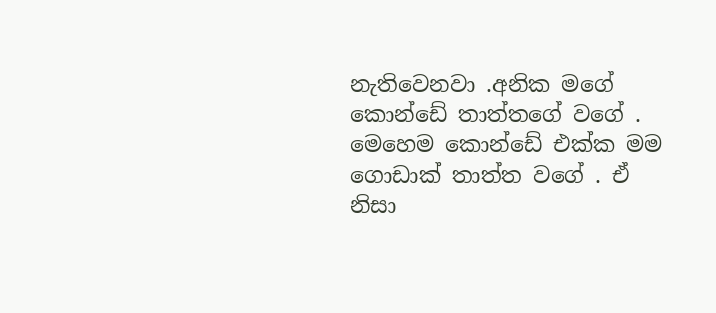නැතිවෙනවා .අනික මගේ කොන්ඩේ තාත්තගේ වගේ . මෙහෙම කොන්ඩේ එක්ක මම ගොඩාක් තාත්ත වගේ . ඒ නිසා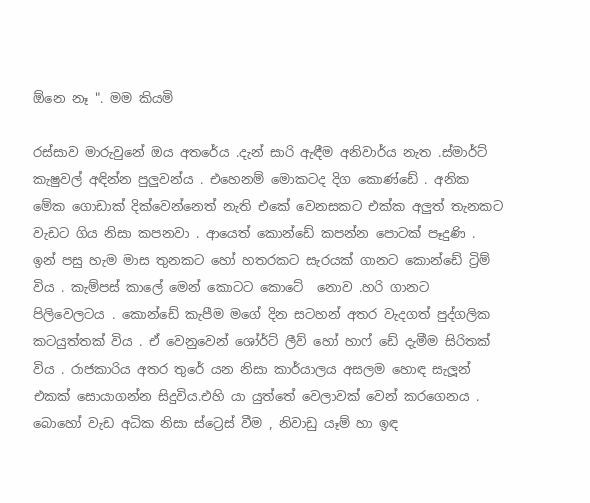ඕනෙ නෑ ". මම කියමි

රස්සාව මාරුවුනේ ඔය අතරේය .දැන් සාරි ඇඳීම අනිවාර්ය නැත .ස්මාර්ට් කැෂුවල් අඳින්න පුලුවන්ය . එහෙනම් මොකටද දිග කොණ්ඩේ . අනික මේක ගොඩාක් දික්වෙන්නෙත් නැති එකේ වෙනසකට එක්ක අලුත් තැනකට වැඩට ගිය නිසා කපනවා . ආයෙත් කොන්ඩේ කපන්න පොටක් පෑදුණි . ඉන් පසු හැම මාස තුනකට හෝ හතරකට සැරයක් ගානට කොන්ඩේ ට්‍රිම් විය . කැම්පස් කාලේ මෙන් කොටට කොටේ  නොව .හරි ගානට පිලිවෙලටය . කොන්ඩේ කැපීම මගේ දින සටහන් අතර වැදගත් පුද්ගලික කටයුත්තක් විය . ඒ වෙනුවෙන් ශෝර්ට් ලීව් හෝ හාෆ් ඩේ දැමීම සිරිතක් විය . රාජකාරිය අතර තුරේ යන නිසා කාර්යාලය අසලම හොඳ සැලූන් එකක් සොයාගන්න සිදුවිය.එහි යා යුත්තේ වෙලාවක් වෙන් කරගෙනය . බොහෝ වැඩ අධික නිසා ස්ට්‍රෙස් වීම , නිවාඩු යෑම් හා ඉඳ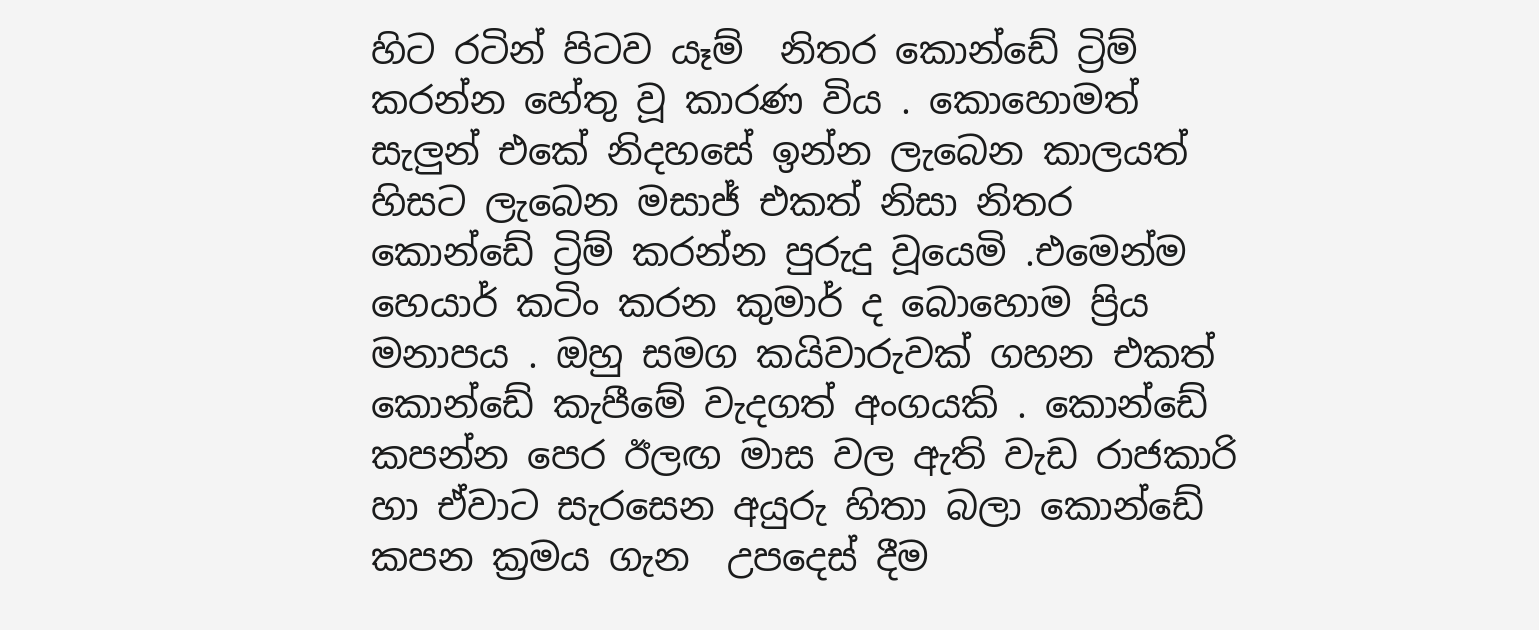හිට රටින් පිටව යෑම්  නිතර කොන්ඩේ ට්‍රිම් කරන්න හේතු වූ කාරණ විය . කොහොමත් සැලුන් එකේ නිදහසේ ඉන්න ලැබෙන කාලයත් හිසට ලැබෙන මසාජ් එකත් නිසා නිතර කොන්ඩේ ට්‍රිම් කරන්න පුරුදු වූයෙමි .එමෙන්ම හෙයාර් කටිං කරන කුමාර් ද බොහොම ප්‍රිය මනාපය . ඔහු සමග කයිවාරුවක් ගහන එකත් කොන්ඩේ කැපීමේ වැදගත් අංගයකි . කොන්ඩේ කපන්න පෙර ඊලඟ මාස වල ඇති වැඩ රාජකාරි හා ඒවාට සැරසෙන අයුරු හිතා බලා කොන්ඩේ කපන ක්‍රමය ගැන  උපදෙස් දීම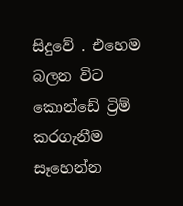සිදුවේ . එහෙම බලන විට කොන්ඩේ ට්‍රිම් කරගැනීම සෑහෙන්න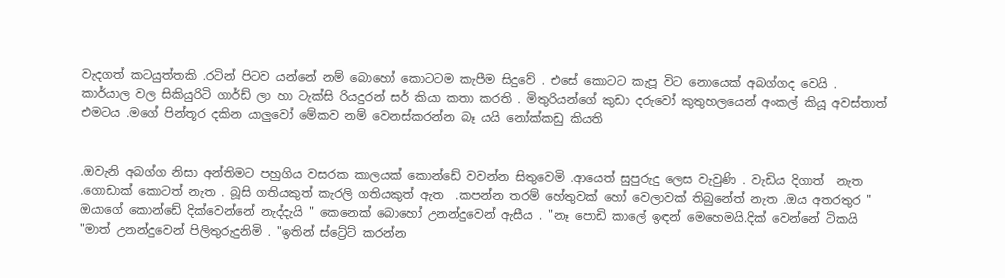වැදගත් කටයුත්තකි .රටින් පිටව යන්නේ නම් බොහෝ කොටටම කැපීම සිදුවේ . එසේ කොටට කැපූ විට නොයෙක් අබග්ගද වෙයි . කාර්යාල වල සිකියුරිටි ගාර්ඩ් ලා හා ටැක්සි රියදුරන් සර් කියා කතා කරති . මිතුරියන්ගේ කුඩා දරුවෝ කුතුහලයෙන් අංකල් කියූ අවස්තාත් එමටය .මගේ පින්තූර දකින යාලුවෝ මේකව නම් වෙනස්කරන්න බෑ යයි නෝක්කඩු කියති


.ඔවැනි අබග්ග නිසා අන්තිමට පහුගිය වසරක කාලයක් කොන්ඩේ වවන්න සිතුවෙමි .ආයෙත් සුපුරුදු ලෙස වැවුණි . වැඩිය දිගාත්  නැත .ගොඩාක් කොටත් නැත . බූසි ගතියකුත් කැරලි ගතියකුත් ඇත  .කපන්න තරම් හේතුවක් හෝ වෙලාවක් තිබුනේත් නැත .ඔය අතරතුර " ඔයාගේ කොන්ඩේ දික්වෙන්නේ නැද්දැයි " කෙනෙක් බොහෝ උනන්දුවෙන් ඇසීය . "නෑ පොඩි කාලේ ඉඳන් මෙහෙමයි.දික් වෙන්නේ ටිකයි "මාත් උනන්දුවෙන් පිලිතුරුදුනිමි . "ඉතින් ස්ට්‍රේට් කරන්න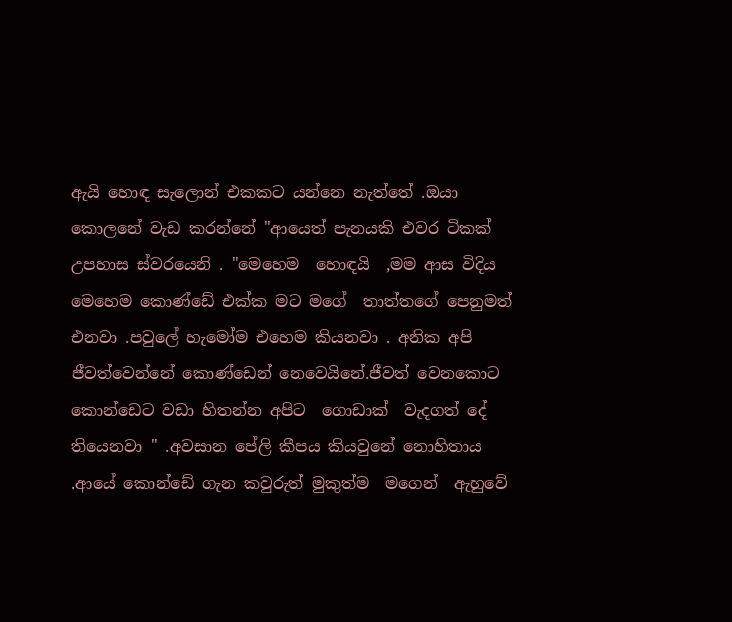ඇයි හොඳ සැලොන් එකකට යන්නෙ නැත්තේ .ඔයා කොලනේ වැඩ කරන්නේ "ආයෙත් පැනයකි එවර ටිකක් උපහාස ස්වරයෙනි . "මෙහෙම  හොඳයි  ,මම ආස විදිය  මෙහෙම කොණ්ඩේ එක්ක මට මගේ  තාත්තගේ පෙනුමත් එනවා .පවුලේ හැමෝම එහෙම කියනවා . අනික අපි ජීවත්වෙන්නේ කොණ්ඩෙන් නෙවෙයිනේ.ජීවත් වෙනකොට කොන්ඩෙට වඩා හිතන්න අපිට  ගොඩාක්  වැදගත් දේ තියෙනවා " .අවසාන පේලි කීපය කියවුනේ නොහිතාය .ආයේ කොන්ඩේ ගැන කවුරුත් මුකුත්ම  මගෙන්  ඇහුවේ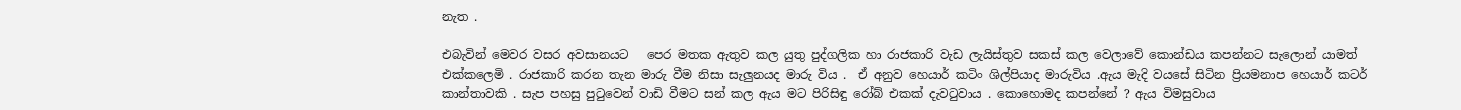නැත .

එබැවින් මෙවර වසර අවසානයට   පෙර මතක ඇතුව කල යුතු පුද්ගලික හා රාජකාරි වැඩ ලැයිස්තුව සකස් කල වෙලාවේ කොන්ඩය කපන්නට සැලොන් යාමත් එක්කලෙමි . රාජකාරි කරන තැන මාරු වීම නිසා සැලුනයද මාරු විය .  ඒ අනුව හෙයාර් කටිං ශිල්පියාද මාරුවිය .ඇය මැදි වයසේ සිටින ප්‍රියමනාප හෙයාර් කටර් කාන්තාවකි . සැප පහසු පුටුවෙන් වාඩි වීමට සන් කල ඇය මට පිරිසිඳු රෝබ් එකක් දැවටුවාය . කොහොමද කපන්නේ ? ඇය විමසුවාය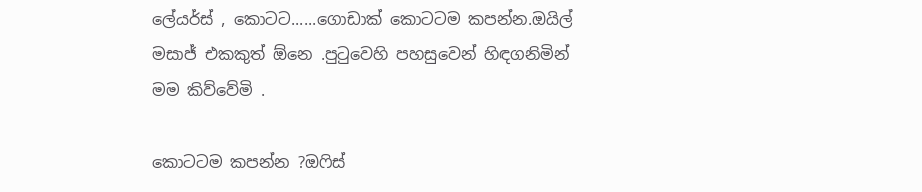ලේයර්ස් , කොටට......ගොඩාක් කොටටම කපන්න.ඔයිල් මසාජ් එකකුත් ඕනෙ .පුටුවෙහි පහසුවෙන් හිඳගනිමින් මම කිව්වේමි .

කොටටම කපන්න ?ඔෆිස්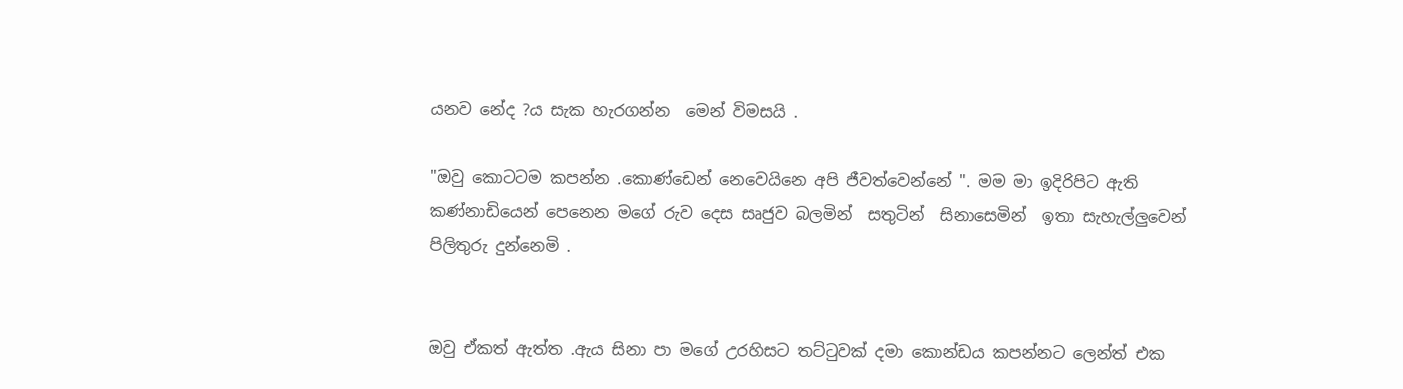යනව නේද ?ය සැක හැරගන්න  මෙන් විමසයි .

"ඔවු කොටටම කපන්න .කොණ්ඩෙන් නෙවෙයිනෙ අපි ජීවත්වෙන්නේ ". මම මා ඉදිරිපිට ඇති  කණ්නාඩියෙන් පෙනෙන මගේ රුව දෙස සෘජුව බලමින්  සතුටින්  සිනාසෙමින්  ඉතා සැහැල්ලුවෙන් පිලිතුරු දුන්නෙමි .


ඔවු ඒකත් ඇත්ත .ඇය සිනා පා මගේ උරහිසට තට්ටුවක් දමා කොන්ඩය කපන්නට ලෙන්ත් එක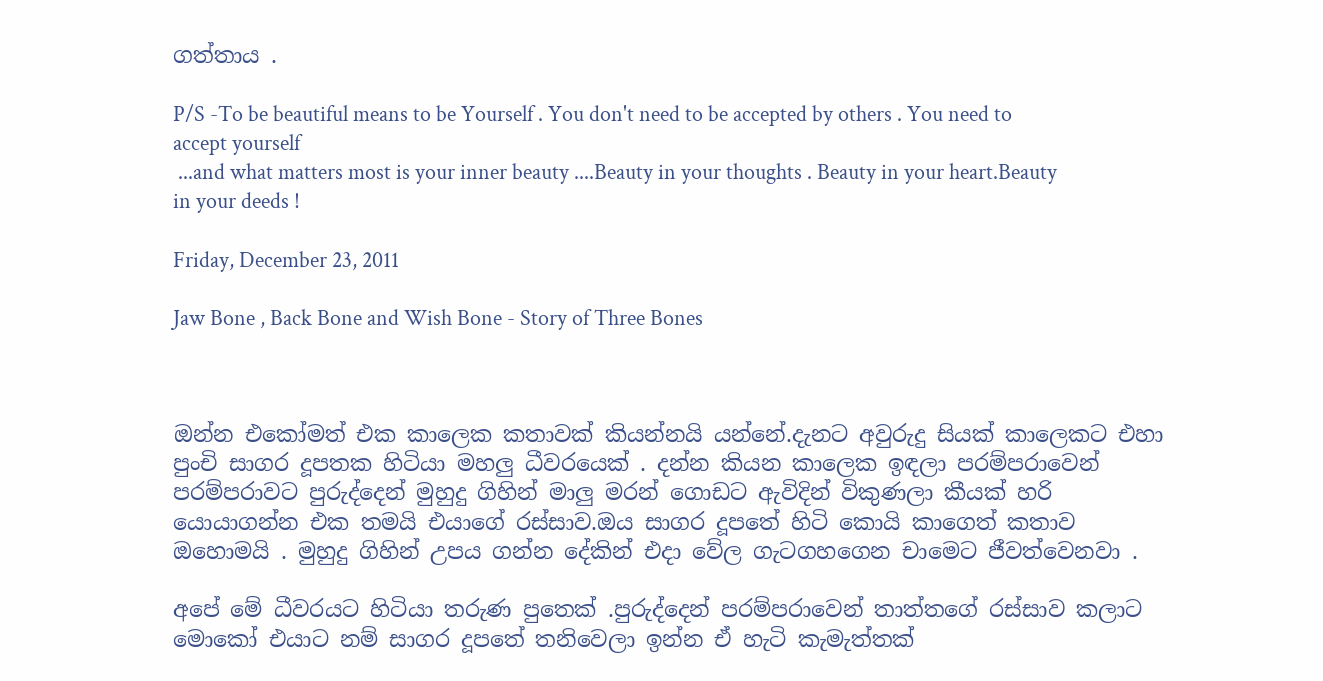ගත්තාය .

P/S -To be beautiful means to be Yourself . You don't need to be accepted by others . You need to accept yourself
 ...and what matters most is your inner beauty ....Beauty in your thoughts . Beauty in your heart.Beauty in your deeds !

Friday, December 23, 2011

Jaw Bone , Back Bone and Wish Bone - Story of Three Bones



ඔන්න එකෝමත් එක කාලෙක කතාවක් කියන්නයි යන්නේ.දැනට අවුරුදු සියක් කාලෙකට එහා පුංචි සාගර දූපතක හිටියා මහලු ධීවරයෙක් . දන්න කියන කාලෙක ඉඳලා පරම්පරාවෙන් පරම්පරාවට පුරුද්දෙන් මුහුදු ගිහින් මාලු මරන් ගොඩට ඇවිදින් විකුණලා කීයක් හරි යොයාගන්න එක තමයි එයාගේ රස්සාව.ඔය සාගර දූපතේ හිටි කොයි කාගෙත් කතාව ඔහොමයි . මුහුදු ගිහින් උපය ගන්න දේකින් එදා වේල ගැටගහගෙන චාමෙට ජීවත්වෙනවා .

අපේ මේ ධීවරයට හිටියා තරුණ පුතෙක් .පුරුද්දෙන් පරම්පරාවෙන් තාත්තගේ රස්සාව කලාට මොකෝ එයාට නම් සාගර දූපතේ තනිවෙලා ඉන්න ඒ හැටි කැමැත්තක්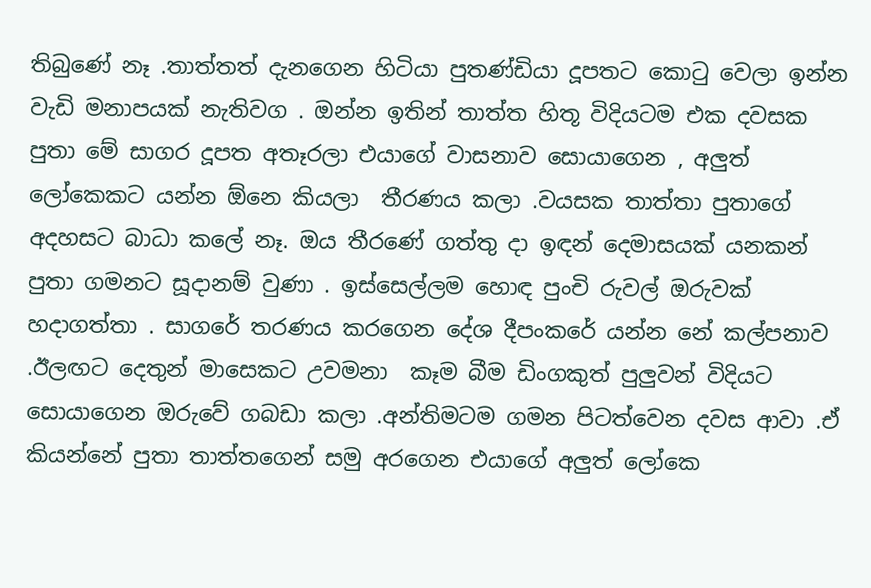තිබුණේ නෑ .තාත්තත් දැනගෙන හිටියා පුතණ්ඩියා දූපතට කොටු වෙලා ඉන්න වැඩි මනාපයක් නැතිවග . ඔන්න ඉතින් තාත්ත හිතූ විදියටම එක දවසක පුතා මේ සාගර දූපත අතෑරලා එයාගේ වාසනාව සොයාගෙන , අලුත් ලෝකෙකට යන්න ඕනෙ කියලා  තීරණය කලා .වයසක තාත්තා පුතාගේ අදහසට බාධා කලේ නෑ. ඔය තීරණේ ගත්තු දා ඉඳන් දෙමාසයක් යනකන් පුතා ගමනට සූදානම් වුණා . ඉස්සෙල්ලම හොඳ පුංචි රුවල් ඔරුවක් හදාගත්තා . සාගරේ තරණය කරගෙන දේශ දීපංකරේ යන්න නේ කල්පනාව .ඊලඟට දෙතුන් මාසෙකට උවමනා  කෑම බීම ඩිංගකුත් පුලුවන් විදියට සොයාගෙන ඔරුවේ ගබඩා කලා .අන්තිමටම ගමන පිටත්වෙන දවස ආවා .ඒ කියන්නේ පුතා තාත්තගෙන් සමු අරගෙන එයාගේ අලුත් ලෝකෙ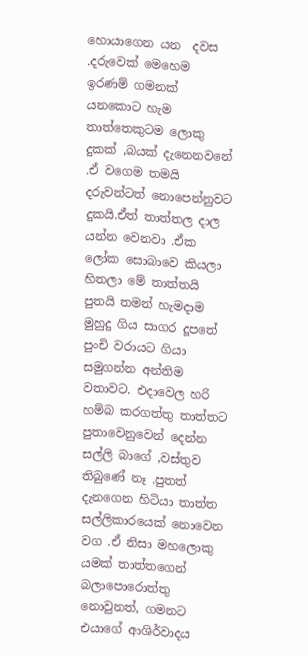හොයාගෙන යන  දවස .දරුවෙක් මෙහෙම ඉරණම් ගමනක් යනකොට හැම තාත්තෙකුටම ලොකු දුකක් ,බයක් දැනෙනවනේ .ඒ වගෙම තමයි දරුවන්ටත් නොපෙන්නුවට දුකයි.ඒත් තාත්තල දාල යන්න වෙනවා .ඒක ලෝක සොබාවෙ කියලා හිතලා මේ තාත්තයි පුතයි තමන් හැමදාම මුහුදු ගිය සාගර දූපතේ පුංචි වරායට ගියා සමුගන්න අන්තිම වතාවට. එදාවෙල හරි හම්බ කරගත්තු තාත්තට පුතාවෙනුවෙන් දෙන්න සල්ලි බාගේ ,වස්තුව තිබුණේ නෑ .පුතත් දැනගෙන හිටියා තාත්ත සල්ලිකාරයෙක් නොවෙන වග .ඒ නිසා මහලොකු යමක් තාත්තගෙන් බලාපොරොත්තු නොවුනත්, ගමනට එයාගේ ආශිර්වාදය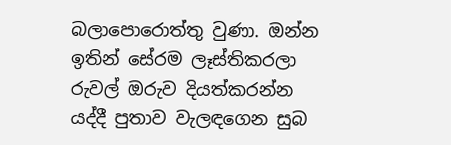බලාපොරොත්තු වුණා. ඔන්න ඉතින් සේරම ලෑස්තිකරලා රුවල් ඔරුව දියත්කරන්න යද්දී පුතාව වැලඳගෙන සුබ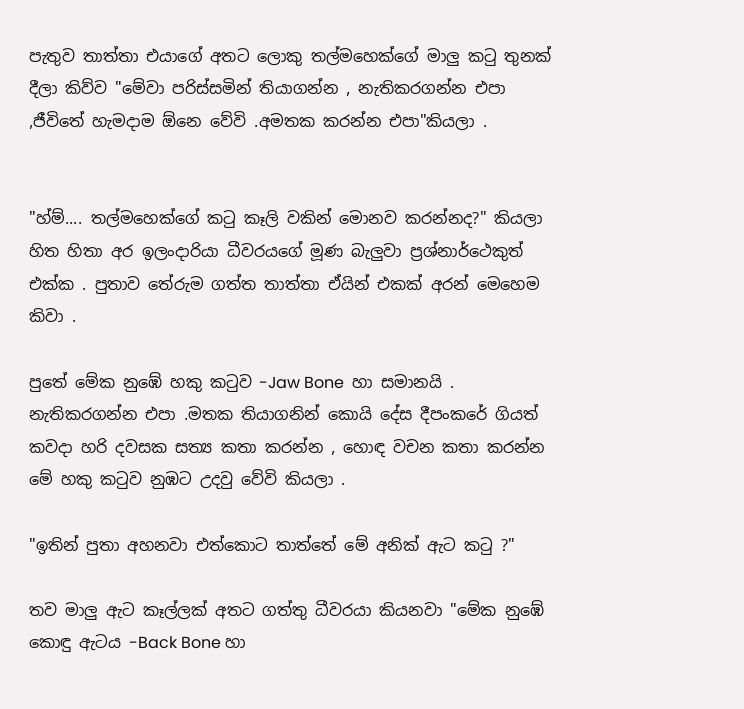පැතුව තාත්තා එයාගේ අතට ලොකු තල්මහෙක්ගේ මාලු කටු තුනක් දීලා කිව්ව "මේවා පරිස්සමින් තියාගන්න , නැතිකරගන්න එපා ,ජීවිතේ හැමදාම ඕනෙ වේවි .අමතක කරන්න එපා"කියලා .


"හ්ම්.... තල්මහෙක්ගේ කටු කෑලි වකින් මොනව කරන්නද?" කියලා හිත හිතා අර ඉලංදාරියා ධීවරයගේ මූණ බැලුවා ප්‍රශ්නාර්ථෙකුත් එක්ක . පුතාව තේරුම ගත්ත තාත්තා ඒයින් එකක් අරන් මෙහෙම කිවා .

පුතේ මේක නුඹේ හකු කටුව -Jaw Bone  හා සමානයි . නැතිකරගන්න එපා .මතක තියාගනින් කොයි දේස දීපංකරේ ගියත් කවදා හරි දවසක සත්‍ය කතා කරන්න , හොඳ වචන කතා කරන්න මේ හකු කටුව නුඹට උදවු වේවි කියලා .

"ඉතින් පුතා අහනවා එත්කොට තාත්තේ මේ අනික් ඇට කටු ?"

තව මාලු ඇට කෑල්ලක් අතට ගත්තු ධීවරයා කියනවා "මේක නුඹේ කොඳු ඇටය -Back Bone හා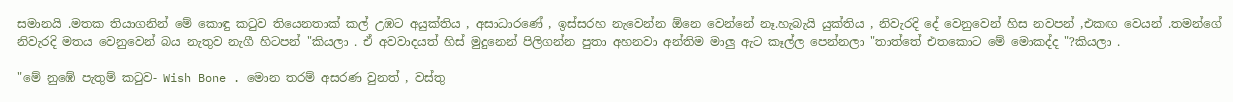සමානයි .මතක තියාගනින් මේ කොඳු කටුව තියෙනතාක් කල් උඹට අයුක්තිය , අසාධාරණේ , ඉස්සරහ නැවෙන්න ඕනෙ වෙන්නේ නෑ.හැබැයි යුක්තිය , නිවැරදි දේ වෙනුවෙන් හිස නවපන් ,එකඟ වෙයන් .තමන්ගේ නිවැරදි මතය වෙනුවෙන් බය නැතුව නැගී හිටපන් "කියලා . ඒ අවවාදයත් හිස් මුදුනෙන් පිලිගන්න පුතා අහනවා අන්තිම මාලු ඇට කෑල්ල පෙන්නලා "තාත්තේ එතකොට මේ මොකද්ද "?කියලා .

"මේ නුඹේ පැතුම් කටුව- Wish Bone . මොන තරම් අසරණ වුනත් , වස්තු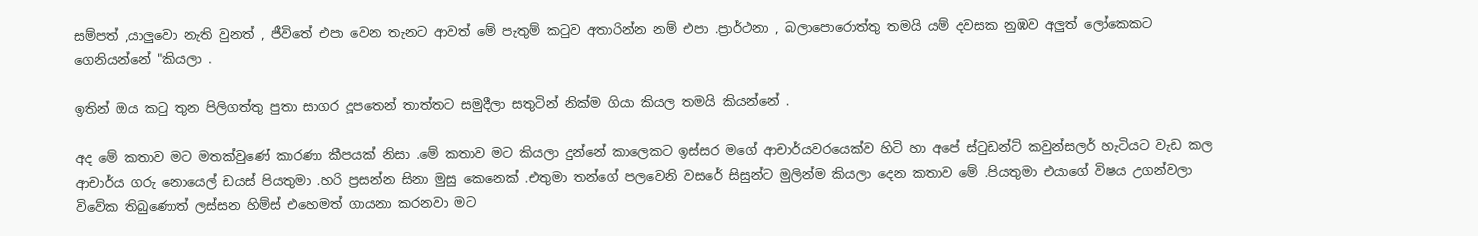සම්පත් ,යාලුවො නැති වුනත් , ජීවිතේ එපා වෙන තැනට ආවත් මේ පැතුම් කටුව අතාරින්න නම් එපා .ප්‍රාර්ථනා , බලාපොරොත්තු තමයි යම් දවසක නුඹව අලුත් ලෝකෙකට ගෙනියන්නේ "කියලා .

ඉතින් ඔය කටු තුන පිලිගත්තු පුතා සාගර දූපතෙන් තාත්තට සමුදීලා සතුටින් නික්ම ගියා කියල තමයි කියන්නේ .

අද මේ කතාව මට මතක්වුණේ කාරණා කීපයක් නිසා .මේ කතාව මට කියලා දුන්නේ කාලෙකට ඉස්සර මගේ ආචාර්යවරයෙක්ව හිටි හා අපේ ස්ටුඩන්ට් කවුන්සලර් හැටියට වැඩ කල ආචාර්ය ගරු නොයෙල් ඩයස් පියතුමා .හරි ප්‍රසන්න සිනා මුසු කෙනෙක් .එතුමා තන්ගේ පලවෙනි වසරේ සිසුන්ට මුලින්ම කියලා දෙන කතාව මේ .පියතුමා එයාගේ විෂය උගන්වලා විවේක තිබුණොත් ලස්සන හිම්ස් එහෙමත් ගායනා කරනවා මට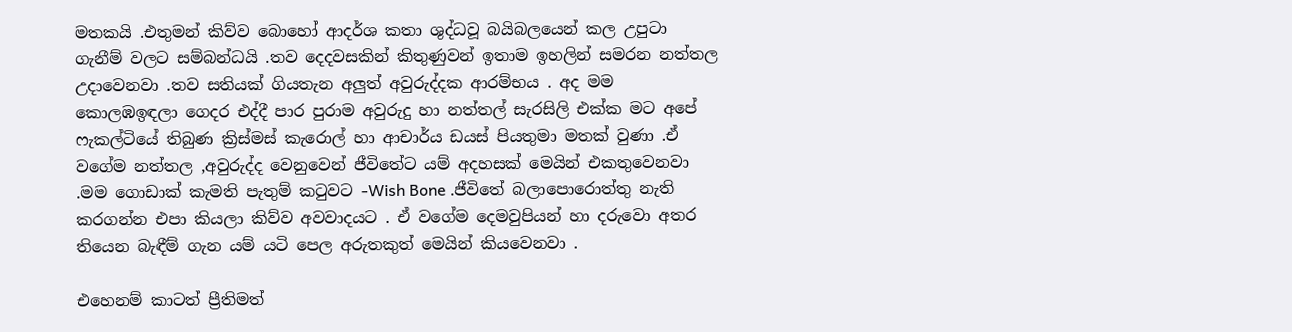මතකයි .එතුමන් කිව්ව බොහෝ ආදර්ශ කතා ශුද්ධවූ බයිබලයෙන් කල උපුටා ගැනීම් වලට සම්බන්ධයි .තව දෙදවසකින් කිතුණුවන් ඉතාම ඉහලින් සමරන නත්තල උදාවෙනවා .තව සතියක් ගියතැන අලුත් අවුරුද්දක ආරම්භය . අද මම කොලඹඉඳලා ගෙදර එද්දී පාර පුරාම අවුරුදු හා නත්තල් සැරසිලි එක්ක මට අපේ ෆැකල්ටියේ තිබුණ ක්‍රිස්මස් කැරොල් හා ආචාර්ය ඩයස් පියතුමා මතක් වුණා .ඒ වගේම නත්තල ,අවුරුද්ද වෙනුවෙන් ජීවිතේට යම් අදහසක් මෙයින් එකතුවෙනවා .මම ගොඩාක් කැමති පැතුම් කටුවට -Wish Bone .ජීවිතේ බලාපොරොත්තු නැති කරගන්න එපා කියලා කිව්ව අවවාදයට . ඒ වගේම දෙමවුපියන් හා දරුවො අතර තියෙන බැඳීම් ගැන යම් යටි පෙල අරුතකුත් මෙයින් කියවෙනවා .

එහෙනම් කාටත් ප්‍රීතිමත්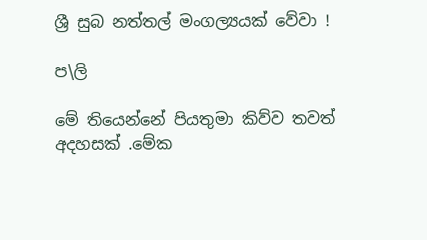ශ්‍රී සුබ නත්තල් මංගල්‍යයක් වේවා !

ප\ලි

මේ තියෙන්නේ පියතුමා කිව්ව තවත් අදහසක් .මේක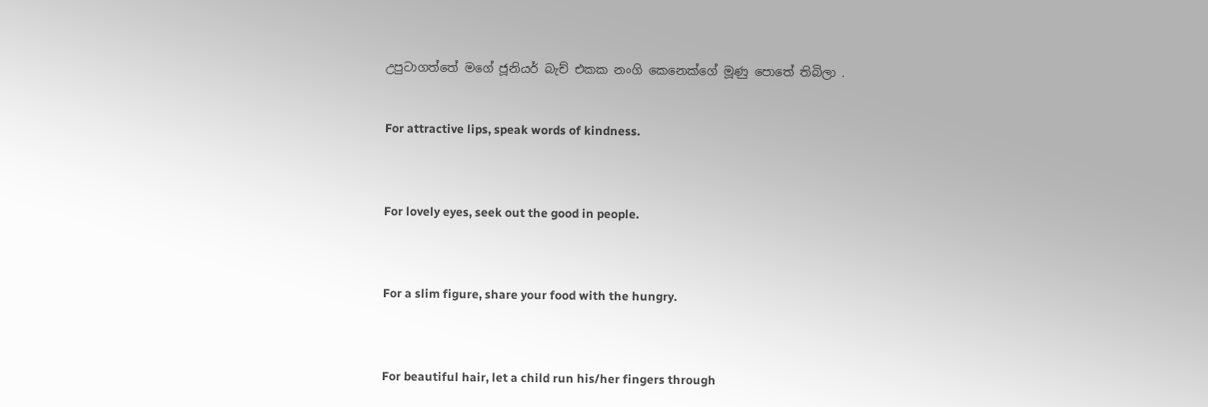උපුටාගත්තේ මගේ ජූනියර් බැච් එකක නංගි කෙනෙක්ගේ මූණු පොතේ තිබිලා .


For attractive lips, speak words of kindness.



For lovely eyes, seek out the good in people.



For a slim figure, share your food with the hungry.



For beautiful hair, let a child run his/her fingers through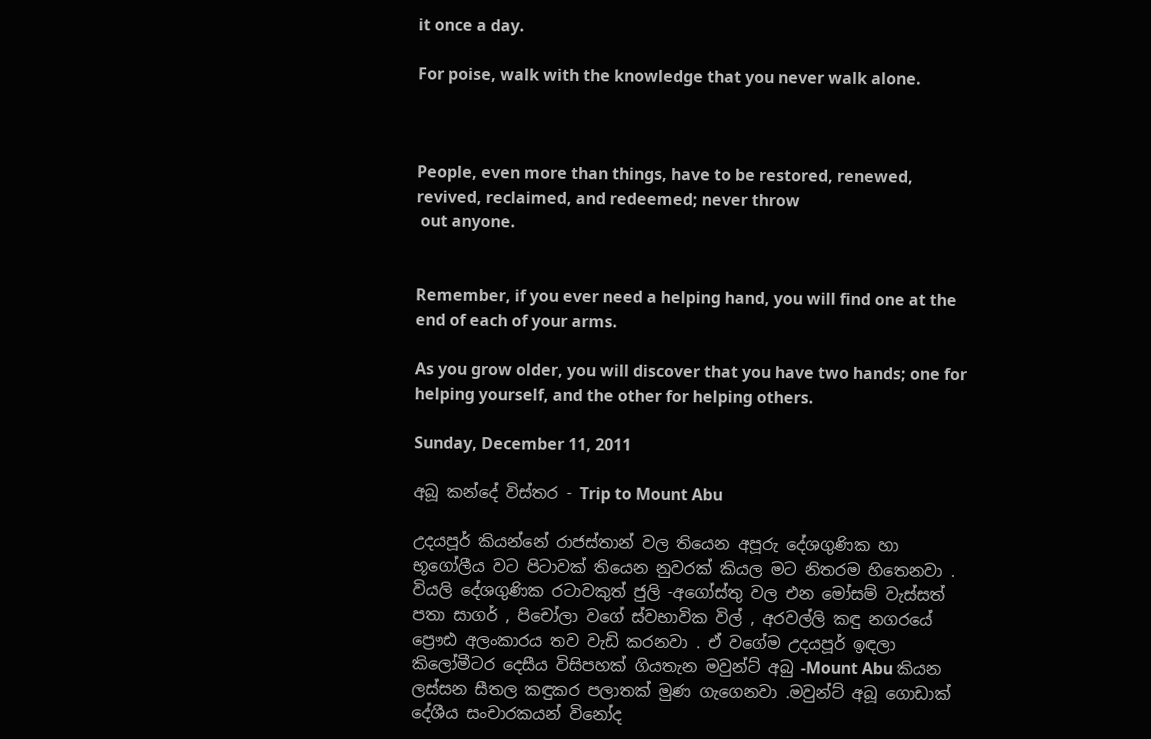it once a day.

For poise, walk with the knowledge that you never walk alone.



People, even more than things, have to be restored, renewed, revived, reclaimed, and redeemed; never throw
 out anyone.


Remember, if you ever need a helping hand, you will find one at the end of each of your arms.

As you grow older, you will discover that you have two hands; one for helping yourself, and the other for helping others.

Sunday, December 11, 2011

අබූ කන්දේ විස්තර - Trip to Mount Abu

උදයපූර් කියන්නේ රාජස්තාන් වල තියෙන අපූරු දේශගුණික හා භූගෝලීය වට පිටාවක් තියෙන නුවරක් කියල මට නිතරම හිතෙනවා . වියලි දේශගුණික රටාවකුත් ජුලි -අගෝස්තු වල එන මෝසම් වැස්සත් පතා සාගර් , පිචෝලා වගේ ස්වභාවික විල් , අරවල්ලි කඳු නගරයේ ප්‍රෞඪ අලංකාරය තව වැඩි කරනවා . ඒ වගේම උදයපූර් ඉඳලා කිලෝමීටර දෙසීය විසිපහක් ගියතැන මවුන්ට් අබු -Mount Abu කියන ලස්සන සීතල කඳුකර පලාතක් මුණ ගැගෙනවා .මවුන්ට් අබූ ගොඩාක් දේශීය සංචාරකයන් විනෝද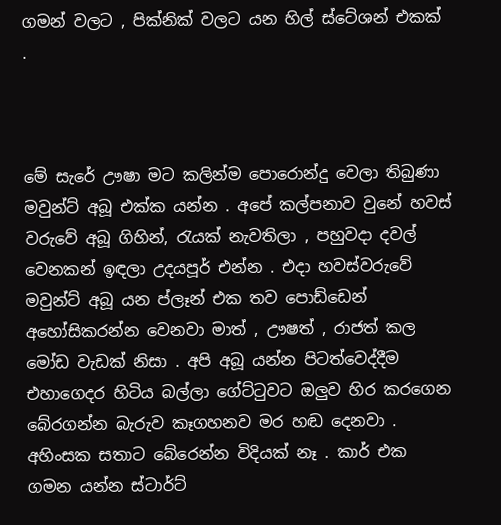ගමන් වලට , පික්නික් වලට යන හිල් ස්ටේශන් එකක් .



මේ සැරේ ඌෂා මට කලින්ම පොරොන්දු වෙලා තිබුණා මවුන්ට් අබූ එක්ක යන්න . අපේ කල්පනාව වුනේ හවස් වරුවේ අබූ ගිහින්, රැයක් නැවතිලා , පහුවදා දවල් වෙනකන් ඉඳලා උදයපූර් එන්න . එදා හවස්වරුවේ මවුන්ට් අබූ යන ප්ලෑන් එක තව පොඩ්ඩෙන් අහෝසිකරන්න වෙනවා මාත් , ඌෂත් , රාජත් කල මෝඩ වැඩක් නිසා . අපි අබූ යන්න පිටත්වෙද්දීම එහාගෙදර හිටිය බල්ලා ගේට්ටුවට ඔලුව හිර කරගෙන බේරගන්න බැරුව කෑගහනව මර හඬ දෙනවා . අහිංසක සතාට බේරෙන්න විදියක් නෑ . කාර් එක ගමන යන්න ස්ටාර්ට්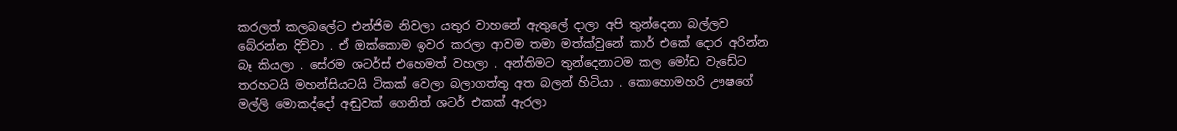කරලත් කලබලේට එන්ජිම නිවලා යතුර වාහනේ ඇතුලේ දාලා අපි තුන්දෙනා බල්ලව බේරන්න දිව්වා . ඒ ඔක්කොම ඉවර කරලා ආවම තමා මත්ක්වුනේ කාර් එකේ දොර අරින්න බෑ කියලා . සේරම ශටර්ස් එහෙමත් වහලා . අන්තිමට තුන්දෙනාටම කල මෝඩ වැඩේට තරහටයි මහන්සියටයි ටිකක් වෙලා බලාගත්තු අත බලන් හිටියා . කොහොමහරි ඌෂගේ මල්ලි මොකද්දෝ අඬුවක් ගෙනිත් ශටර් එකක් ඇරලා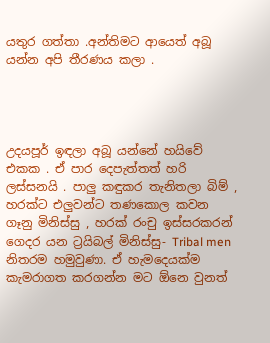යතුර ගත්තා .අන්තිමට ආයෙත් අබූ  යන්න අපි තීරණය කලා .




උදයපූර් ඉඳලා අබූ යන්නේ හයිවේ එකක . ඒ පාර දෙපැත්තත් හරි ලස්සනයි . පාලු කඳුකර තැනිතලා බිම් , හරක්ට එලුවන්ට තණකොල කවන ගෑනු මිනිස්සු , හරක් රංචු ඉස්සරකරන් ගෙදර යන ට්‍රයිබල් මිනිස්සු- Tribal men  නිතරම හමුවුණා. ඒ හැමදෙයක්ම කැමරාගත කරගන්න මට ඕනෙ වුනත්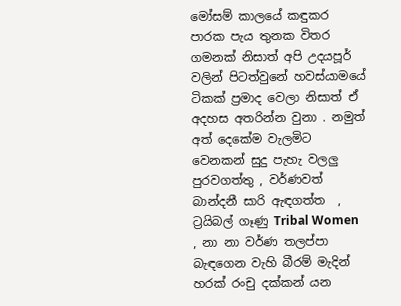මෝසම් කාලයේ කඳුකර පාරක පැය තුනක විතර ගමනක් නිසාත් අපි උදයපූර් වලින් පිටත්වුනේ හවස්යාමයේ ටිකක් ප්‍රමාද වෙලා නිසාත් ඒ අදහස අතරින්න වුනා . නමුත් අත් දෙකේම වැලමිට වෙනකන් සුදු පැහැ වලලු පුරවගත්තු , වර්ණවත් බාන්දනී සාරි ඇඳගත්ත  , ට්‍රයිබල් ගෑණු Tribal Women , නා නා වර්ණ තලප්පා  බැඳගෙන වැහි බීරම් මැදින් හරක් රංචු දක්කන් යන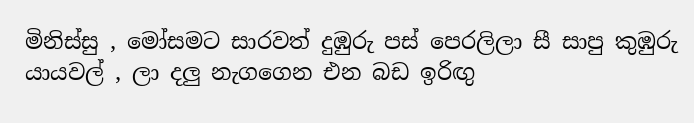මිනිස්සු , මෝසමට සාරවත් දුඹුරු පස් පෙරලිලා සී සාපු කුඹුරු යායවල් , ලා දලු නැගගෙන එන බඩ ඉරිඟු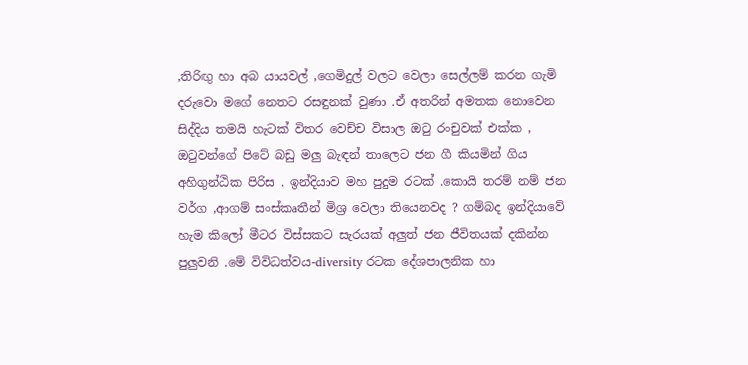,තිරිඟු හා අබ යායවල් ,ගෙමිදුල් වලට වෙලා සෙල්ලම් කරන ගැමි දරුවො මගේ නෙතට රසඳුනක් වුණා .ඒ අතරින් අමතක නොවෙන සිද්දිය තමයි හැටක් විතර වෙච්ච විසාල ඔටු රංචුවක් එක්ක , ඔටුවන්ගේ පිටේ බඩු මලු බැඳන් තාලෙට ජන ගී කියමින් ගිය අහිගුන්ඨික පිරිස . ඉන්දියාව මහ පුදුම රටක් .කොයි තරම් නම් ජන වර්ග ,ආගම් සංස්කෘතීන් මිශ්‍ර වෙලා තියෙනවද ? ගම්බද ඉන්දියාවේ හැම කිලෝ මීටර විස්සකට සැරයක් අලුත් ජන ජීවිතයක් දකින්න පුලුවනි .මේ විවිධත්වය-diversity රටක දේශපාලනික හා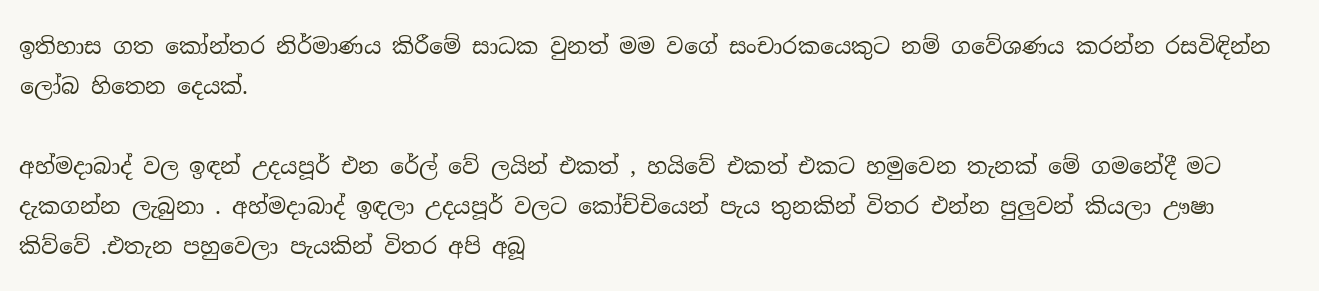ඉතිහාස ගත කෝන්තර නිර්මාණය කිරීමේ සාධක වුනත් මම වගේ සංචාරකයෙකුට නම් ගවේශණය කරන්න රසවිඳින්න ලෝබ හිතෙන දෙයක්.

අහ්මදාබාද් වල ඉඳන් උදයපූර් එන රේල් වේ ලයින් එකත් , හයිවේ එකත් එකට හමුවෙන තැනක් මේ ගමනේදී මට දැකගන්න ලැබුනා . අහ්මදාබාද් ඉඳලා උදයපූර් වලට කෝච්චියෙන් පැය තුනකින් විතර එන්න පුලුවන් කියලා ඌෂා කිව්වේ .එතැන පහුවෙලා පැයකින් විතර අපි අබූ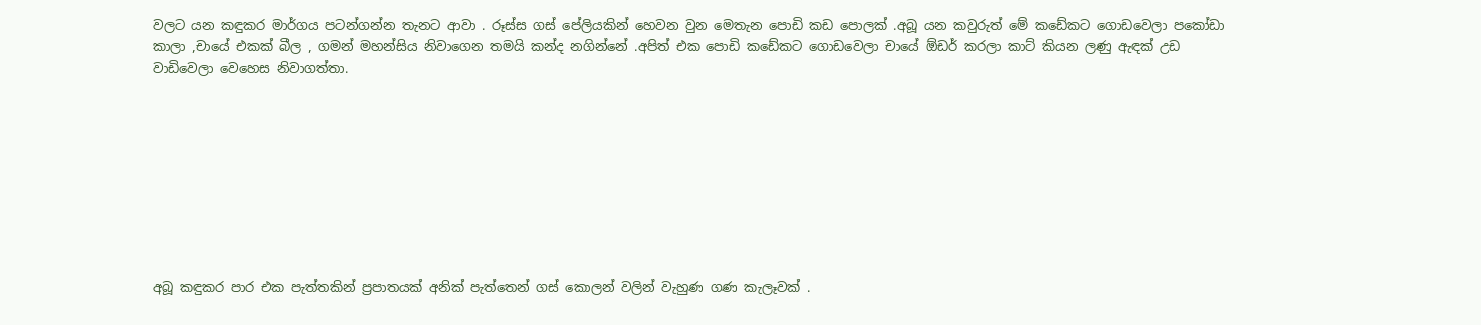වලට යන කඳුකර මාර්ගය පටන්ගන්න තැනට ආවා . රූස්ස ගස් පේලියකින් හෙවන වුන මෙතැන පොඩි කඩ පොලක් .අබූ යන කවුරුත් මේ කඩේකට ගොඩවෙලා පකෝඩා කාලා ,චායේ එකක් බීල , ගමන් මහන්සිය නිවාගෙන තමයි කන්ද නගින්නේ .අපිත් එක පොඩි කඩේකට ගොඩවෙලා චායේ ඕඩර් කරලා කාට් කියන ලණු ඇඳක් උඩ වාඩිවෙලා වෙහෙස නිවාගත්තා.









අබූ කඳුකර පාර එක පැත්තකින් ප්‍රපාතයක් අනික් පැත්තෙන් ගස් කොලන් වලින් වැහුණ ගණ කැලෑවක් .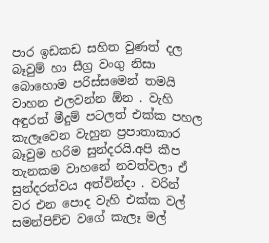පාර ඉඩකඩ සහිත වුණත් දල බෑවුම් හා සීග්‍ර වංගු නිසා බොහොම පරිස්සමෙන් තමයි වාහන එලවන්න ඕන . වැහි අඳුරත් මීදුම් පටලත් එක්ක පහල කැලෑවෙන වැහුන ප්‍රපාතාකාර බෑවුම හරිම සුන්දරයි.අපි කීප තැනකම වාහනේ නවත්වලා ඒ සුන්දරත්වය අත්වින්දා . වරින් වර එන පොද වැහි එක්ක වල් සමන්පිච්ච වගේ කැලෑ මල්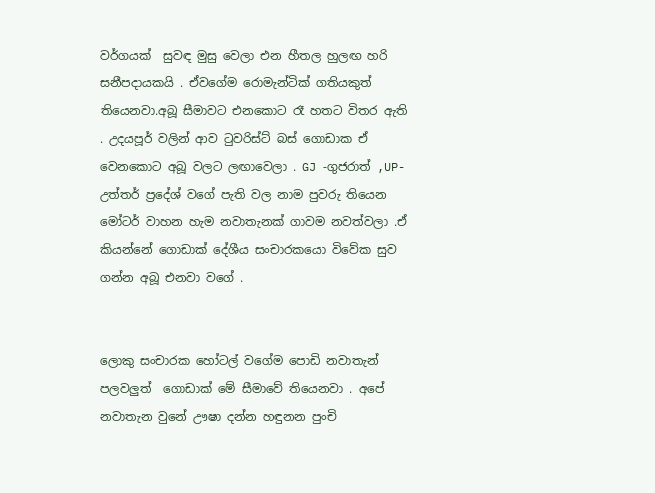වර්ගයක්  සුවඳ මුසු වෙලා එන හීතල හුලඟ හරි සනීපදායකයි . ඒවගේම රොමැන්ටික් ගතියකුත් තියෙනවා.අබූ සීමාවට එනකොට රෑ හතට විතර ඇති . උදයපූර් වලින් ආව ටුවරිස්ට් බස් ගොඩාක ඒ වෙනකොට අබූ වලට ලඟාවෙලා . GJ -ගුජරාත් ,UP-උත්තර් ප්‍රදේශ් වගේ පැති වල නාම පුවරු තියෙන මෝටර් වාහන හැම නවාතැනක් ගාවම නවත්වලා .ඒ කියන්නේ ගොඩාක් දේශීය සංචාරකයො විවේක සුව ගන්න අබූ එනවා වගේ .


ලොකු සංචාරක හෝටල් වගේම පොඩි නවාතැන් පලවලුත්  ගොඩාක් මේ සීමාවේ තියෙනවා . අපේ නවාතැන වුනේ ඌෂා දන්න හඳුනන පුංචි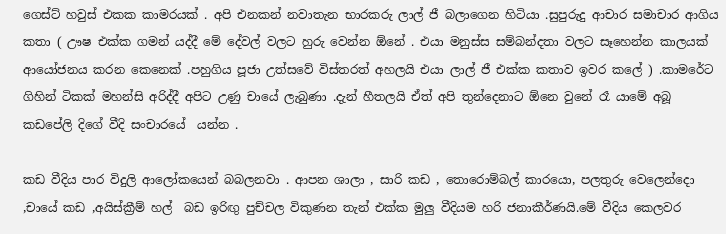ගෙස්ට් හවුස් එකක කාමරයක් . අපි එනකන් නවාතැන භාරකරු ලාල් ජී බලාගෙන හිටියා .සුපුරුදු ආචාර සමාචාර ආගිය කතා ( ඌෂ එක්ක ගමන් යද්දී මේ දේවල් වලට හුරු වෙන්න ඕනේ . එයා මනුස්ස සම්බන්දතා වලට සෑහෙන්න කාලයක් ආයෝජනය කරන කෙනෙක් .පහුගිය පූජා උත්සවේ විස්තරත් අහලයි එයා ලාල් ජී එක්ක කතාව ඉවර කලේ ) .කාමරේට ගිහින් ටිකක් මහන්සි අරිද්දී අපිට උණු චායේ ලැබුණා .දැන් හීතලයි ඒත් අපි තුන්දෙනාට ඕනෙ වුනේ රෑ යාමේ අබූ කඩපේලි දිගේ වීදි සංචාරයේ  යන්න .

කඩ වීදිය පාර විදුලි ආලෝකයෙන් බබලනවා . ආපන ශාලා , සාරි කඩ , තොරොම්බල් කාරයො, පලතුරු වෙලෙන්දො ,චායේ කඩ ,අයිස්ක්‍රීම් හල්  බඩ ඉරිඟු පුච්චල විකුණන තැන් එක්ක මුලු වීදියම හරි ජනාකීර්ණයි.මේ වීදිය කෙලවර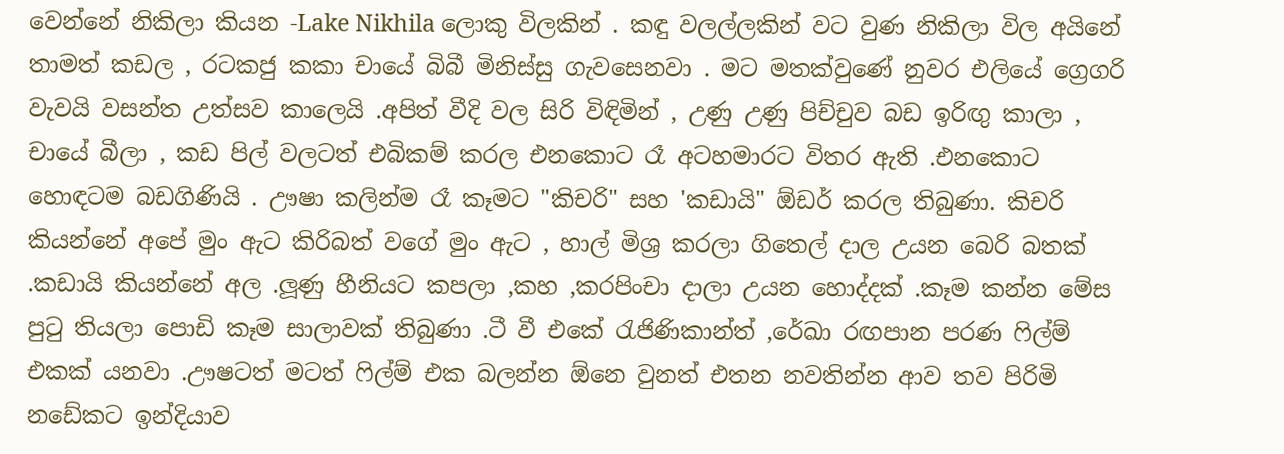වෙන්නේ නිකිලා කියන -Lake Nikhila ලොකු විලකින් . කඳු වලල්ලකින් වට වුණ නිකිලා විල අයිනේ තාමත් කඩල , රටකජු කකා චායේ බිබී මිනිස්සු ගැවසෙනවා . මට මතක්වුණේ නුවර එලියේ ග්‍රෙගරි වැවයි වසන්ත උත්සව කාලෙයි .අපිත් වීදි වල සිරි විඳිමින් , උණු උණු පිච්චුව බඩ ඉරිඟු කාලා , චායේ බීලා , කඩ පිල් වලටත් එබිකම් කරල එනකොට රෑ අටහමාරට විතර ඇති .එනකොට හොඳටම බඩගිණියි . ඌෂා කලින්ම රෑ කෑමට "කිචරි" සහ 'කඩායි" ඕඩර් කරල තිබුණා. කිචරි කියන්නේ අපේ මුං ඇට කිරිබත් වගේ මුං ඇට , හාල් මිශ්‍ර කරලා ගිතෙල් දාල උයන බෙරි බතක් .කඩායි කියන්නේ අල .ලූණු හීනියට කපලා ,කහ ,කරපිංචා දාලා උයන හොද්දක් .කෑම කන්න මේස පුටු තියලා පොඩි කෑම සාලාවක් තිබුණා .ටී වී එකේ රැජිණිකාන්ත් ,රේඛා රඟපාන පරණ ෆිල්ම් එකක් යනවා .ඌෂටත් මටත් ෆිල්ම් එක බලන්න ඕනෙ වුනත් එතන නවතින්න ආව තව පිරිමි නඩේකට ඉන්දියාව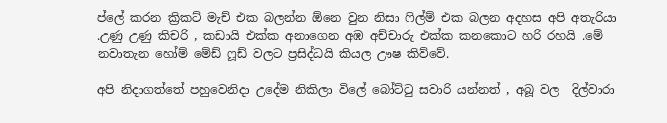ප්ලේ කරන ක්‍රිකට් මැච් එක බලන්න ඕනෙ වුන නිසා ෆිල්ම් එක බලන අදහස අපි අතැරියා .උණු උණු කිචරි , කඩායි එක්ක අනාගෙන අඹ අච්චාරු එක්ක කනකොට හරි රහයි .මේ නවාතැන හෝම් මේඩ් ෆූඩ් වලට ප්‍රසිද්ධයි කියල ඌෂ කිව්වේ.

අපි නිදාගත්තේ පහුවෙනිදා උදේම නිකිලා විලේ බෝට්ටු සවාරි යන්නත් , අබූ වල  දිල්වාරා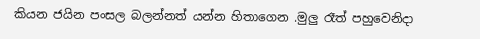කියන ජයින පංසල බලන්නත් යන්න හිතාගෙන .මුලු රෑත් පහුවෙනිදා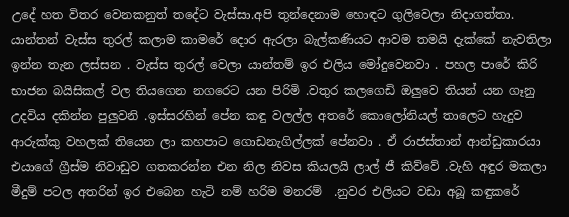උදේ හත විතර වෙනකනුත් තදේට වැස්සා.අපි තුන්දෙනාම හොඳට ගුලිවෙලා නිදාගත්තා. යාන්තන් වැස්ස තුරල් කලාම කාමරේ දොර ඇරලා බැල්කණියට ආවම තමයි දැක්කේ නැවතිලා ඉන්න තැන ලස්සන . වැස්ස තුරල් වෙලා යාන්තම් ඉර එලිය මෝදුවෙනවා . පහල පාරේ කිරි භාජන බයිසිකල් වල තියගෙන නගරෙට යන පිරිමි .වතුර කලගෙඩි ඔලුවෙ තියන් යන ගෑනු උදවිය දකින්න පුලුවනි .ඉස්සරහින් පේන කඳු වලල්ල අතරේ කොලෝනියල් තාලෙට හැදුව ආරුක්කු වහලක් තියෙන ලා කහපාට ගොඩනැගිල්ලක් පේනවා . ඒ රාජස්තාන් ආන්ඩුකාරයා එයාගේ ග්‍රීස්ම නිවාඩුව ගතකරන්න එන නිල නිවස කියලයි ලාල් ජී කිව්වේ .වැහි අඳුර මකලා මීදුම් පටල අතරින් ඉර එබෙන හැටි නම් හරිම මනරම්  .නුවර එලියට වඩා අබූ කඳුකරේ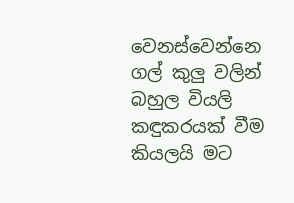වෙනස්වෙන්නෙ ගල් කුලු වලින් බහුල වියලි කඳුකරයක් වීම කියලයි මට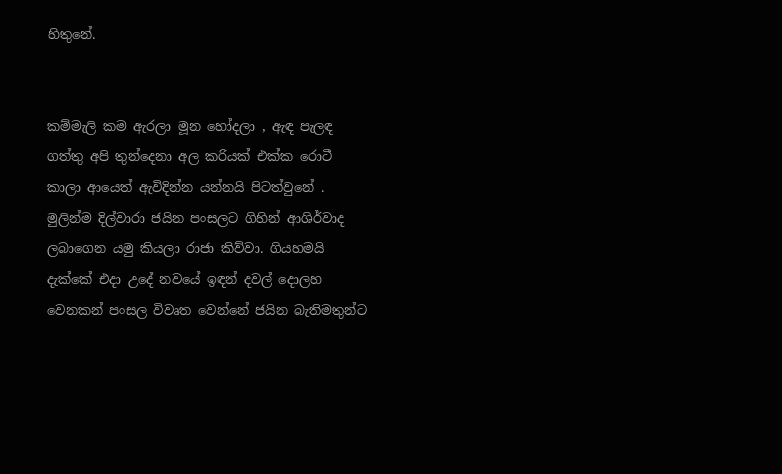හිතුනේ.


කම්මැලි කම ඇරලා මූන හෝදලා , ඇඳ පැලඳ ගත්තු අපි තුන්දෙනා අල කරියක් එක්ක රොටී කාලා ආයෙත් ඇවිදින්න යන්නයි පිටත්වුනේ . මුලින්ම දිල්වාරා ජයින පංසලට ගිහින් ආශිර්වාද ලබාගෙන යමු කියලා රාජා කිව්වා. ගියහමයි දැක්කේ එදා උදේ නවයේ ඉඳන් දවල් දොලහ වෙනකන් පංසල විවෘත වෙන්නේ ජයින බැතිමතුන්ට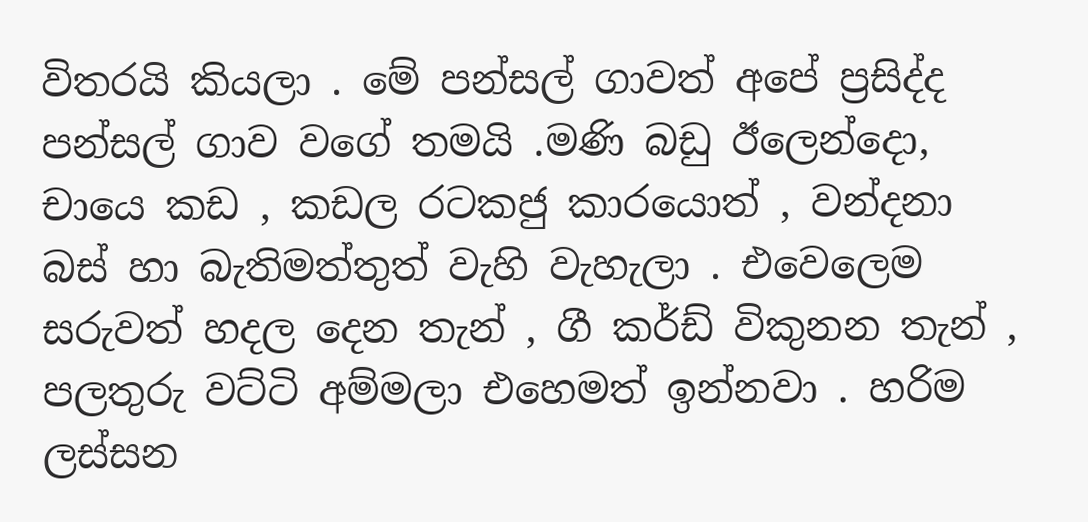විතරයි කියලා . මේ පන්සල් ගාවත් අපේ ප්‍රසිද්ද පන්සල් ගාව වගේ තමයි .මණි බඩු ඊලෙන්දො, චායෙ කඩ , කඩල රටකජු කාරයොත් , වන්දනා බස් හා බැතිමත්තුත් වැහි වැහැලා . එවෙලෙම සරුවත් හදල දෙන තැන් , ගී කර්ඩ් විකුනන තැන් , පලතුරු වට්ටි අම්මලා එහෙමත් ඉන්නවා . හරිම ලස්සන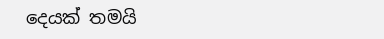දෙයක් තමයි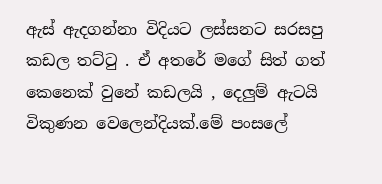ඇස් ඇදගන්නා විදියට ලස්සනට සරසපු කඩල තට්ටු . ඒ අතරේ මගේ සිත් ගත් කෙනෙක් වුනේ කඩලයි , දෙලුම් ඇටයි විකුණන වෙලෙන්දියක්.මේ පංසලේ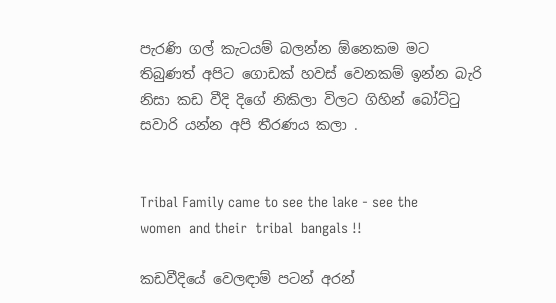පැරණි ගල් කැටයම් බලන්න ඕනෙකම මට තිබුණත් අපිට ගොඩක් හවස් වෙනකම් ඉන්න බැරි නිසා කඩ වීදි දිගේ නිකිලා විලට ගිහින් බෝට්ටු සවාරි යන්න අපි තීරණය කලා .


Tribal Family came to see the lake - see the women  and their  tribal  bangals !!

කඩවීදියේ වෙලඳාම් පටන් අරන්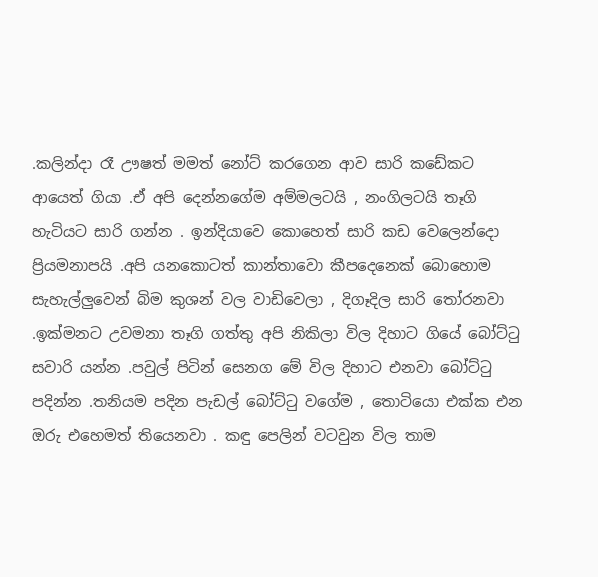.කලින්දා රෑ ඌෂත් මමත් නෝට් කරගෙන ආව සාරි කඩේකට ආයෙත් ගියා .ඒ අපි දෙන්නගේම අම්මලටයි , නංගිලටයි තෑගි හැටියට සාරි ගන්න . ඉන්දියාවෙ කොහෙත් සාරි කඩ වෙලෙන්දො ප්‍රියමනාපයි .අපි යනකොටත් කාන්තාවො කීපදෙනෙක් බොහොම සැහැල්ලුවෙන් බිම කුශන් වල වාඩිවෙලා , දිගෑදිල සාරි තෝරනවා .ඉක්මනට උවමනා තෑගි ගත්තු අපි නිකිලා විල දිහාට ගියේ බෝට්ටු සවාරි යන්න .පවුල් පිටින් සෙනග මේ විල දිහාට එනවා බෝට්ටු පදින්න .තනියම පදින පැඩල් බෝට්ටු වගේම , තොටියො එක්ක එන ඔරු එහෙමත් තියෙනවා . කඳු පෙලින් වටවුන විල තාම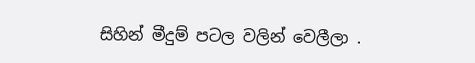සිහින් මීදුම් පටල වලින් වෙලීලා .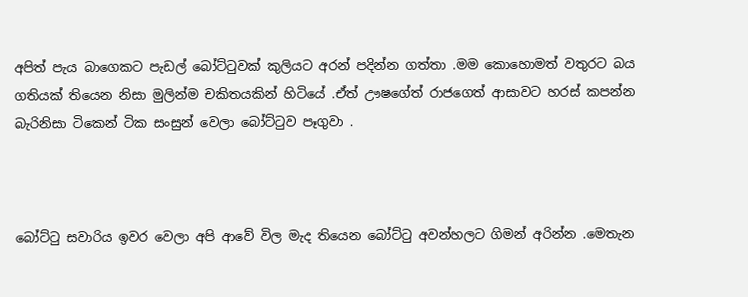අපිත් පැය බාගෙකට පැඩල් බෝට්ටුවක් කුලියට අරන් පදින්න ගත්තා .මම කොහොමත් වතුරට බය ගතියක් තියෙන නිසා මුලින්ම චකිතයකින් හිටියේ .ඒත් ඌෂගේත් රාජගෙත් ආසාවට හරස් කපන්න බැරිනිසා ටිකෙන් ටික සංසුන් වෙලා බෝට්ටුව පෑගුවා .



බෝට්ටු සවාරිය ඉවර වෙලා අපි ආවේ විල මැද තියෙන බෝට්ටු අවන්හලට ගිමන් අරින්න .මෙතැන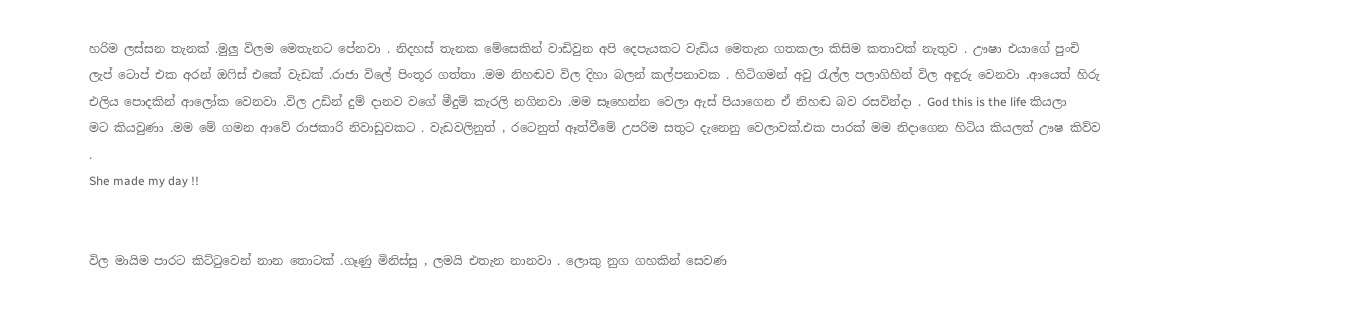හරිම ලස්සන තැනක් .මුලු විලම මෙතැනට පේනවා . නිදහස් තැනක මේසෙකින් වාඩිවුන අපි දෙපැයකට වැඩිය මෙතැන ගතකලා කිසිම කතාවක් නැතුව . ඌෂා එයාගේ පුංචි ලැප් ටොප් එක අරන් ඔෆිස් එකේ වැඩක් .රාජා විලේ පිංතූර ගත්තා .මම නිහඬව විල දිහා බලන් කල්පනාවක . හිටිගමන් අවු රැල්ල පලාගිහින් විල අඳුරු වෙනවා .ආයෙත් හිරු එලිය පොදකින් ආලෝක වෙනවා .විල උඩින් දුම් දානව වගේ මීදුම් කැරලි නගිනවා .මම සෑහෙන්න වෙලා ඇස් පියාගෙන ඒ නිහඬ බව රසවින්දා . God this is the life කියලා මට කියවුණා .මම මේ ගමන ආවේ රාජකාරි නිවාඩුවකට . වැඩවලිනුත් , රටෙනුත් ඈත්වීමේ උපරිම සතුට දැනෙනු වෙලාවක්.එක පාරක් මම නිදාගෙන හිටිය කියලත් ඌෂ කිව්ව .
She made my day !!


විල මායිම පාරට කිට්ටුවෙන් නාන තොටක් .ගෑණු මිනිස්සු , ලමයි එතැන නානවා . ලොකු නුග ගහකින් සෙවණ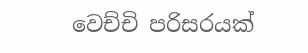වෙච්චි පරිසරයක්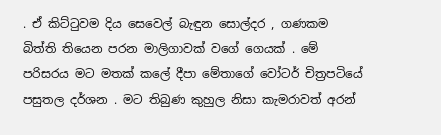. ඒ කිට්ටුවම දිය සෙවෙල් බැඳුන සොල්දර , ගණකම බිත්ති තියෙන පරන මාලිගාවක් වගේ ගෙයක් . මේ පරිසරය මට මතක් කලේ දීපා මේතාගේ වෝටර් චිත්‍රපටියේ පසුතල දර්ශන . මට තිබුණ කුහුල නිසා කැමරාවත් අරන්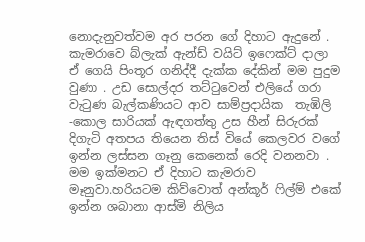නොදැනුවත්වම අර පරන ගේ දිහාට ඇදුනේ . කැමරාවෙ බ්ලැක් ඇන්ඩ් වයිට් ඉෆෙක්ට් දාලා ඒ ගෙයි පිංතූර ගනිද්දී දැක්ක දේකින් මම පුදුම වුණා . උඩ සොල්දර තට්ටුවෙන් එලියේ ගරා වැටුණ බැල්කණියට ආව සාම්ප්‍රදායික  තැඹිලි -කොල සාරියක් ඇඳගත්තු උස හීන් සිරුරක් දිගැටි අතපය තියෙන තිස් වියේ කෙලවර වගේ ඉන්න ලස්සන ගෑනු කෙනෙක් රෙදි වනනවා . මම ඉක්මනට ඒ දිහාට කැමරාව මෑනුවා.හරියටම කිව්වොත් අන්කූර් ෆිල්ම් එකේ ඉන්න ශබානා ආස්මි නිලිය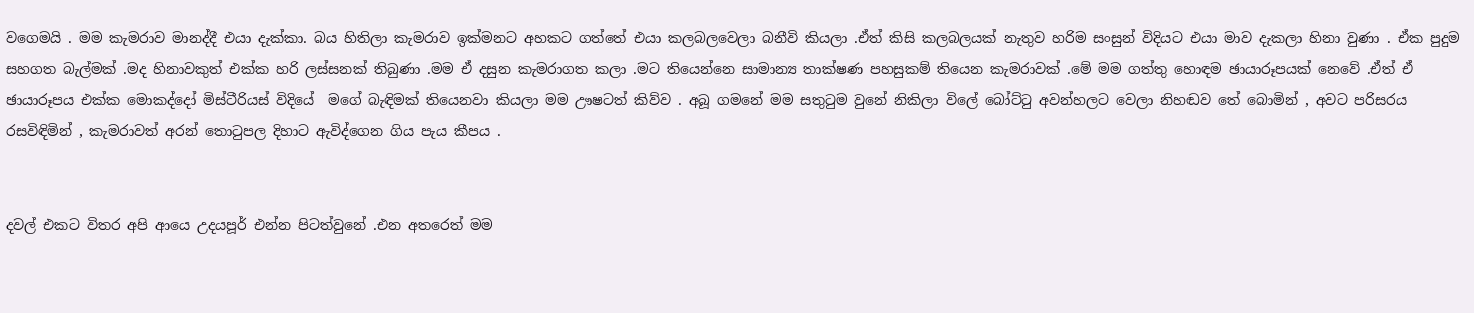වගෙමයි . මම කැමරාව මානද්දී එයා දැක්කා. බය හිතිලා කැමරාව ඉක්මනට අහකට ගත්තේ එයා කලබලවෙලා බනීවි කියලා .ඒත් කිසි කලබලයක් නැතුව හරිම සංසුන් විදියට එයා මාව දැකලා හිනා වුණා . ඒක පුදුම සහගත බැල්මක් .මද හිනාවකුත් එක්ක හරි ලස්සනක් තිබුණා .මම ඒ දසුන කැමරාගත කලා .මට තියෙන්නෙ සාමාන්‍ය තාක්ෂණ පහසුකම් තියෙන කැමරාවක් .මේ මම ගත්තු හොඳම ඡායාරූපයක් නෙවේ .ඒත් ඒ ඡායාරූපය එක්ක මොකද්දෝ මිස්ටීරියස් විදියේ  මගේ බැඳිමක් තියෙනවා කියලා මම ඌෂටත් කිව්ව . අබූ ගමනේ මම සතුටුම වුනේ නිකිලා විලේ බෝට්ටු අවන්හලට වෙලා නිහඬව තේ බොමින් , අවට පරිසරය රසවිඳිමින් , කැමරාවත් අරන් තොටුපල දිහාට ඇවිද්ගෙන ගිය පැය කීපය .


දවල් එකට විතර අපි ආයෙ උදයපූර් එන්න පිටත්වුනේ .එන අතරෙත් මම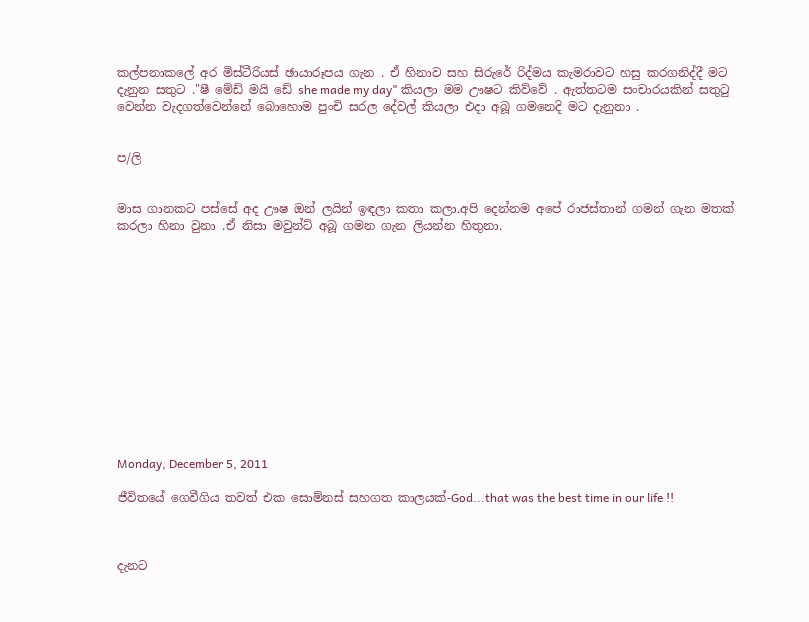කල්පනාකලේ අර මිස්ටීරියස් ඡායාරූපය ගැන . ඒ හිනාව සහ සිරුරේ රිද්මය කැමරාවට හසු කරගනිද්දී මට දැනුන සතුට ."ෂී මේඩ් මයි ඩේ she made my day" කියලා මම ඌෂට කිව්වේ . ඇත්තටම සංචාරයකින් සතුටු වෙන්න වැදගත්වෙන්නේ බොහොම පුංචි සරල දේවල් කියලා එදා අබූ ගමනෙදි මට දැනුනා .


ප/ලි


මාස ගානකට පස්සේ අද ඌෂ ඔන් ලයින් ඉඳලා කතා කලා.අපි දෙන්නම අපේ රාජස්තාන් ගමන් ගැන මතක් කරලා හිනා වුනා .ඒ නිසා මවුන්ට් අබූ ගමන ගැන ලියන්න හිතුනා.













Monday, December 5, 2011

ජීවිතයේ ගෙවීගිය තවත් එක සොම්නස් සහගත කාලයක්-God...that was the best time in our life !!



දැනට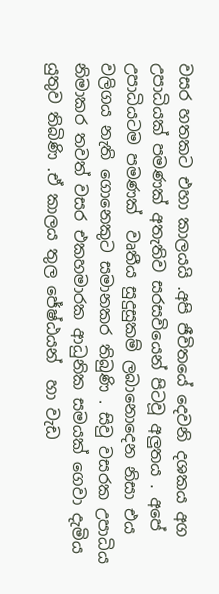වසර හතකට එහා කාලයයි .අපි ජීවිතයේ දෙවනි දශකය අග උපාධියක් පමණක් අතැතිව සරසවියෙන් පිටවූ අලුතය . අපේ උපාධියටම පමණක්  වෘතීය සුදුසුකම් ලබානොදෙන නිසා එය  වලිගය නැති ගොනෙකුට සමානකර තිබුණි . සිවු වසරක උපාධිය නිමාකර තවත් වසර එකහමාරක ආධුනික සමයක් ගෙවා දැමිය යුතුව තිබිණි .ඒ කාලය තුල ජේෂ්ඨයන්  හා වැඩ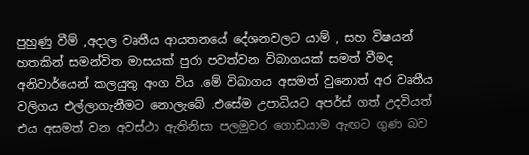පුහුණු වීම් ,අදාල වෘතීය ආයතනයේ දේශනවලට යාම් , සහ විෂයන් හතකින් සමන්විත මාසයක් පුරා පවත්වන විබාගයක් සමත් වීමද අනිවාර්යෙන් කලයුතු අංග විය .මේ විබාගය අසමත් වුනොත් අර වෘතීය වලිගය එල්ලාගැනීමට නොලැබේ .එසේම උපාධියට අපර්ස් ගත් උදවියත් එය අසමත් වන අවස්ථා ඇතිනිසා පලමුවර ගොඩයාම ඇඟට ගුණ බව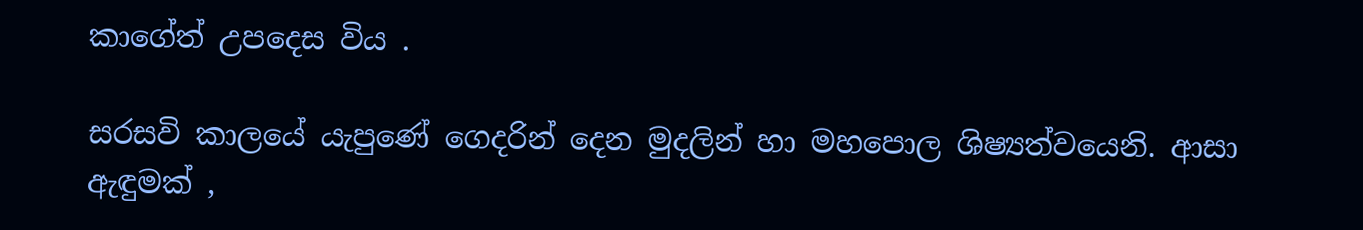කාගේත් උපදෙස විය .

සරසවි කාලයේ යැපුණේ ගෙදරින් දෙන මුදලින් හා මහපොල ශිෂ්‍යත්වයෙනි. ආසා ඇඳුමක් ,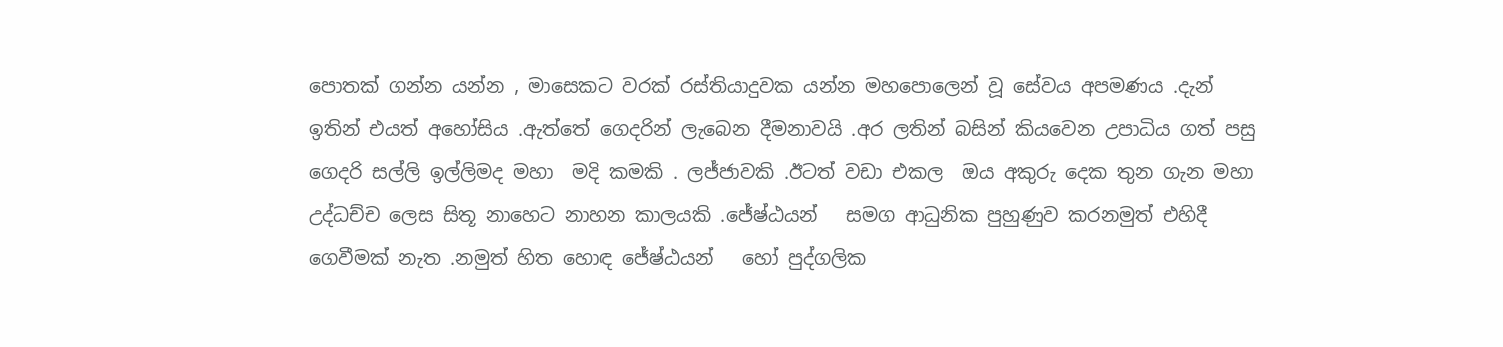පොතක් ගන්න යන්න , මාසෙකට වරක් රස්තියාදුවක යන්න මහපොලෙන් වූ සේවය අපමණය .දැන් ඉතින් එයත් අහෝසිය .ඇත්තේ ගෙදරින් ලැබෙන දීමනාවයි .අර ලතින් බසින් කියවෙන උපාධිය ගත් පසු ගෙදරි සල්ලි ඉල්ලිමද මහා  මදි කමකි . ලජ්ජාවකි .ඊටත් වඩා එකල  ඔය අකුරු දෙක තුන ගැන මහා උද්ධච්ච ලෙස සිතූ නාහෙට නාහන කාලයකි .ජේෂ්ඨයන්   සමග ආධුනික පුහුණුව කරනමුත් එහිදී ගෙවීමක් නැත .නමුත් හිත හොඳ ජේෂ්ඨයන්   හෝ පුද්ගලික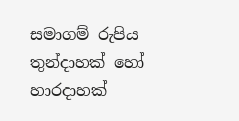සමාගම් රුපිය තුන්දාහක් හෝ හාරදාහක්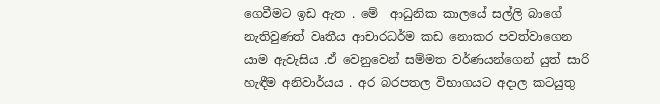ගෙවීමට ඉඩ ඇත . මේ  ආධුනික කාලයේ සල්ලි බාගේ නැතිවුණත් වෘතීය ආචාරධර්ම කඩ නොකර පවත්වාගෙන යාම ඇවැසිය .ඒ වෙනුවෙන් සම්මත වර්ණයන්ගෙන් යුත් සාරි හැඳීම අනිවාර්යය . අර බරපතල විභාගයට අදාල කටයුතු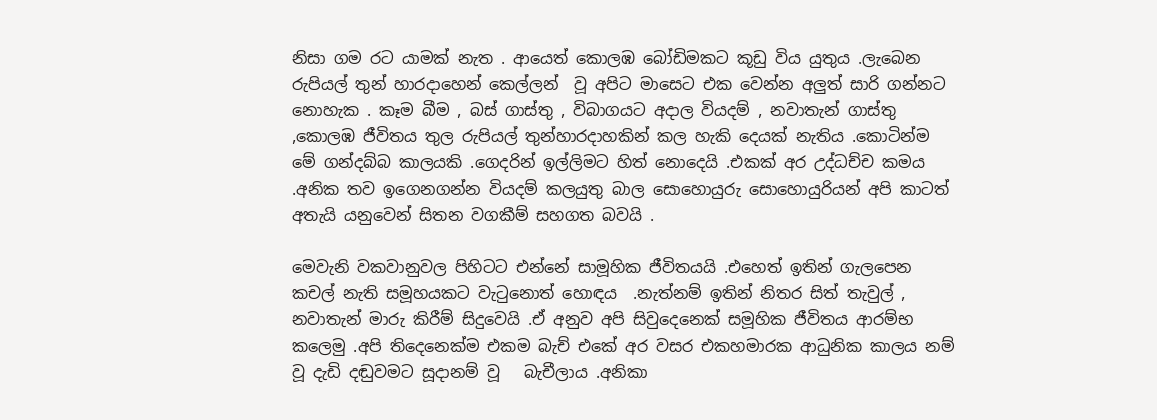නිසා ගම රට යාමක් නැත . ආයෙත් කොලඹ බෝඩිමකට කූඩු විය යුතුය .ලැබෙන රුපියල් තුන් හාරදාහෙන් කෙල්ලන්  වූ අපිට මාසෙට එක වෙන්න අලුත් සාරි ගන්නට නොහැක . කෑම බීම , බස් ගාස්තු , විබාගයට අදාල වියදම් , නවාතැන් ගාස්තු ,කොලඹ ජීවිතය තුල රුපියල් තුන්හාරදාහකින් කල හැකි දෙයක් නැතිය .කොටින්ම මේ ගන්දබ්බ කාලයකි .ගෙදරින් ඉල්ලිමට හිත් නොදෙයි .එකක් අර උද්ධච්ච කමය .අනික තව ඉගෙනගන්න වියදම් කලයුතු බාල සොහොයුරු සොහොයුරියන් අපි කාටත් අතැයි යනුවෙන් සිතන වගකීම් සහගත බවයි .

මෙවැනි වකවානුවල පිහිටට එන්නේ සාමූහික ජීවිතයයි .එහෙත් ඉතින් ගැලපෙන කචල් නැති සමූහයකට වැටුනොත් හොඳය  .නැත්නම් ඉතින් නිතර සිත් තැවුල් , නවාතැන් මාරු කිරීම් සිදුවෙයි .ඒ අනුව අපි සිවුදෙනෙක් සමූහික ජීවිතය ආරම්භ කලෙමු .අපි තිදෙනෙක්ම එකම බැච් එකේ අර වසර එකහමාරක ආධුනික කාලය නම් වූ දැඩි දඬුවමට සූදානම් වූ   බැචීලාය .අනිකා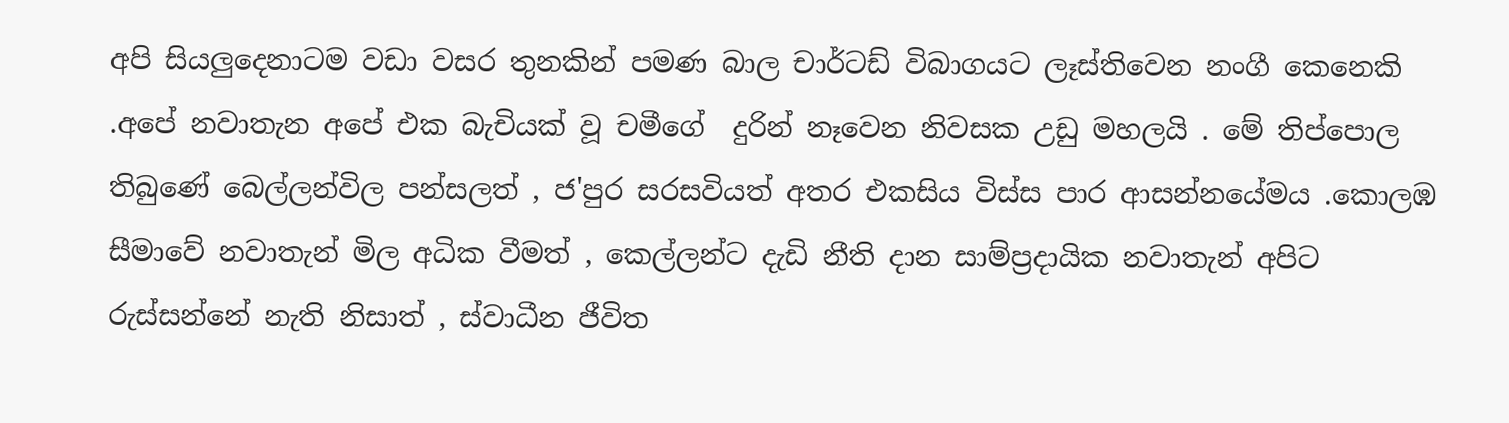අපි සියලුදෙනාටම වඩා වසර තුනකින් පමණ බාල චාර්ටඩ් විබාගයට ලෑස්තිවෙන නංගී කෙනෙකි .අපේ නවාතැන අපේ එක බැචියක් වූ චමීගේ  දුරින් නෑවෙන නිවසක උඩු මහලයි . මේ තිප්පොල තිබුණේ බෙල්ලන්විල පන්සලත් , ජ'පුර සරසවියත් අතර එකසිය විස්ස පාර ආසන්නයේමය .කොලඹ සීමාවේ නවාතැන් මිල අධික වීමත් , කෙල්ලන්ට දැඩි නීති දාන සාම්ප්‍රදායික නවාතැන් අපිට රුස්සන්නේ නැති නිසාත් , ස්වාධීන ජීවිත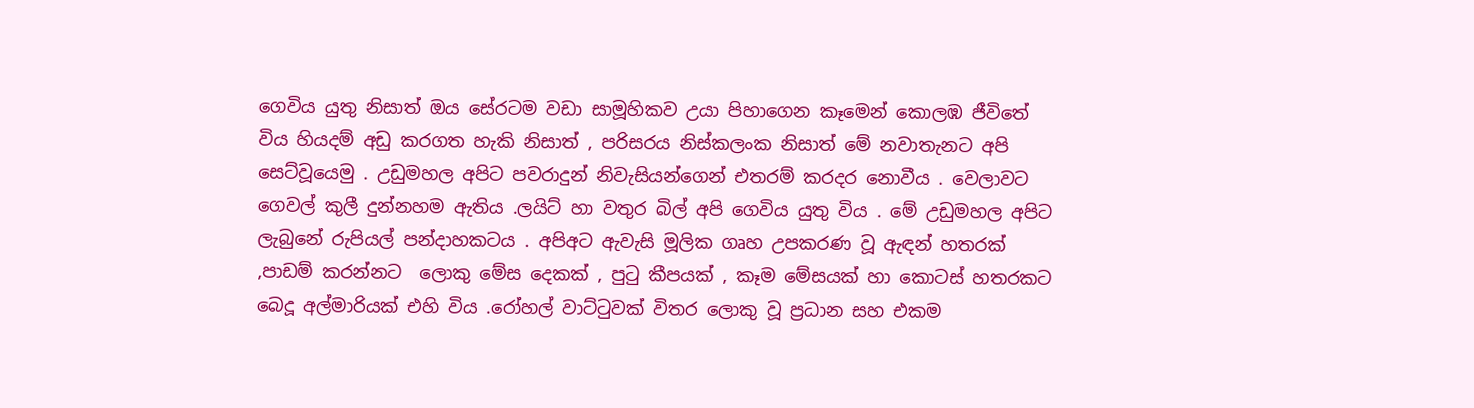ගෙවිය යුතු නිසාත් ඔය සේරටම වඩා සාමූහිකව උයා පිහාගෙන කෑමෙන් කොලඹ ජීවිතේ විය හියදම් අඩු කරගත හැකි නිසාත් , පරිසරය නිස්කලංක නිසාත් මේ නවාතැනට අපි සෙට්වූයෙමු . උඩුමහල අපිට පවරාදුන් නිවැසියන්ගෙන් එතරම් කරදර නොවීය . වෙලාවට ගෙවල් කුලී දුන්නහම ඇතිය .ලයිට් හා වතුර බිල් අපි ගෙවිය යුතු විය . මේ උඩුමහල අපිට ලැබුනේ රුපියල් පන්දාහකටය . අපිඅට ඇවැසි මූලික ගෘහ උපකරණ වූ ඇඳන් හතරක් ,පාඩම් කරන්නට  ලොකු මේස දෙකක් , පුටු කීපයක් , කෑම මේසයක් හා කොටස් හතරකට බෙදූ අල්මාරියක් එහි විය .රෝහල් වාට්ටුවක් විතර ලොකු වූ ප්‍රධාන සහ එකම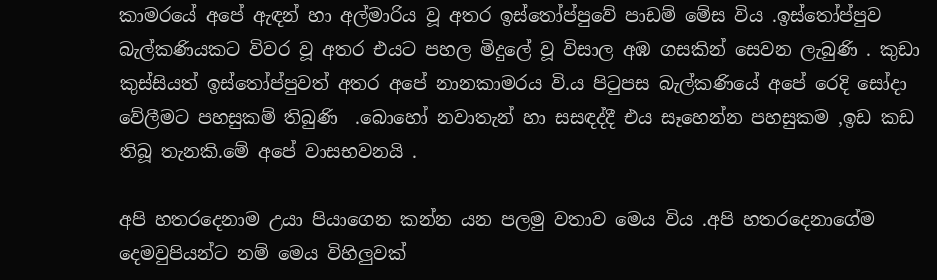කාමරයේ අපේ ඇඳන් හා අල්මාරිය වූ අතර ඉස්තෝප්පුවේ පාඩම් මේස විය .ඉස්තෝප්පුව බැල්කණියකට විවර වූ අතර එයට පහල මිදුලේ වූ විසාල අඹ ගසකින් සෙවන ලැබුණි . කුඩා කුස්සියත් ඉස්තෝප්පුවත් අතර අපේ නානකාමරය වි.ය පිටුපස බැල්කණියේ අපේ රෙදි සෝදා වේලීමට පහසුකම් තිබුණි  .බොහෝ නවාතැන් හා සසඳද්දී එය සෑහෙන්න පහසුකම ,ඉඩ කඩ  තිබූ තැනකි.මේ අපේ වාසභවනයි .

අපි හතරදෙනාම උයා පියාගෙන කන්න යන පලමු වතාව මෙය විය .අපි හතරදෙනාගේම දෙමවුපියන්ට නම් මෙය විහිලුවක්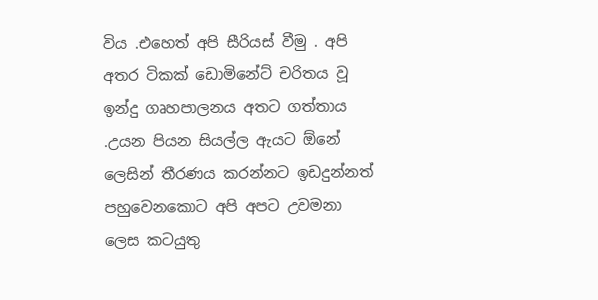විය .එහෙත් අපි සීරියස් වීමු . අපි අතර ටිකක් ඩොමිනේට් චරිතය වූ ඉන්දු ගෘහපාලනය අතට ගත්තාය .උයන පියන සියල්ල ඇයට ඕනේ ලෙසින් තීරණය කරන්නට ඉඩදුන්නත් පහුවෙනකොට අපි අපට උවමනා ලෙස කටයුතු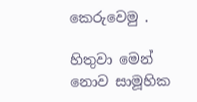කෙරුවෙමු .

හිතුවා මෙන් නොව සාමූහික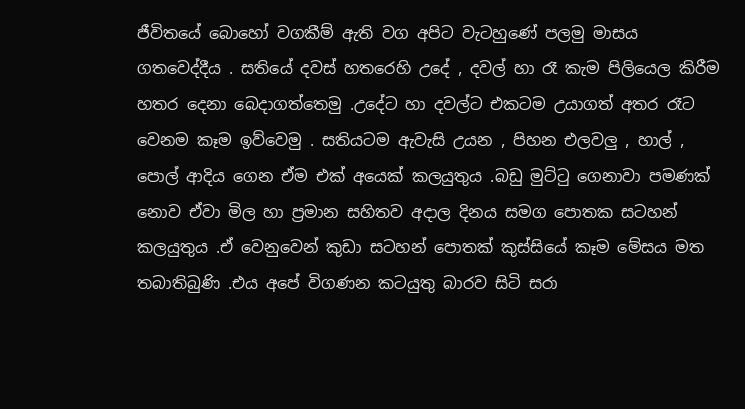ජීවිතයේ බොහෝ වගකීම් ඇති වග අපිට වැටහුණේ පලමු මාසය ගතවෙද්දීය . සතියේ දවස් හතරෙහි උදේ , දවල් හා රෑ කැම පිලියෙල කිරීම හතර දෙනා බෙදාගත්තෙමු .උදේට හා දවල්ට එකටම උයාගත් අතර රෑට වෙනම කෑම ඉව්වෙමු . සතියටම ඇවැසි උයන , පිහන එලවලු , හාල් , පොල් ආදිය ගෙන ඒම එක් අයෙක් කලයුතුය .බඩු මුට්ටු ගෙනාවා පමණක් නොව ඒවා මිල හා ප්‍රමාන සහිතව අදාල දිනය සමග පොතක සටහන් කලයුතුය .ඒ වෙනුවෙන් කුඩා සටහන් පොතක් කුස්සියේ කෑම මේසය මත තබාතිබුණි .එය අපේ විගණන කටයුතු බාරව සිටි සරා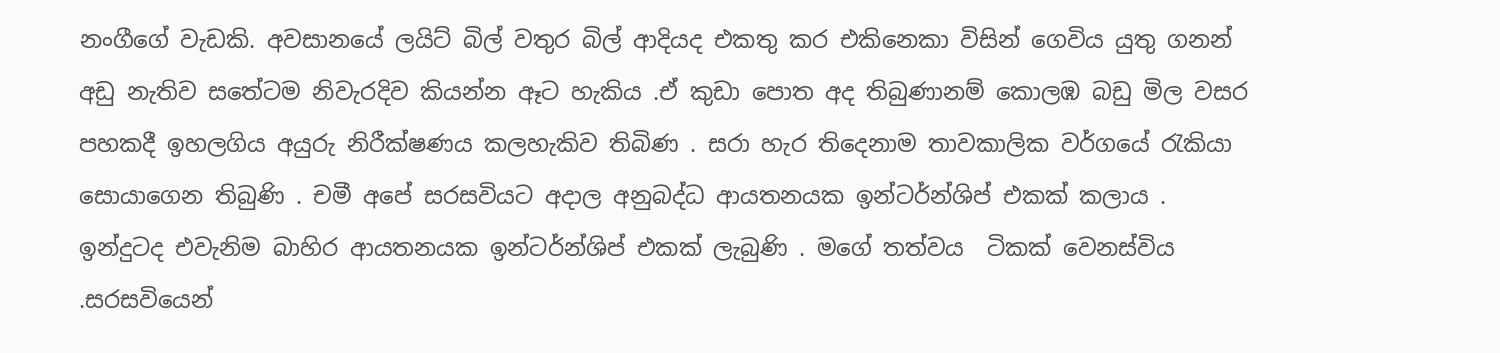නංගීගේ වැඩකි. අවසානයේ ලයිට් බිල් වතුර බිල් ආදියද එකතු කර එකිනෙකා විසින් ගෙවිය යුතු ගනන් අඩු නැතිව සතේටම නිවැරදිව කියන්න ඈට හැකිය .ඒ කුඩා පොත අද තිබුණානම් කොලඹ බඩු මිල වසර පහකදී ඉහලගිය අයුරු නිරීක්ෂණය කලහැකිව තිබිණ . සරා හැර තිදෙනාම තාවකාලික වර්ගයේ රැකියා සොයාගෙන තිබුණි . චමී අපේ සරසවියට අදාල අනුබද්ධ ආයතනයක ඉන්ටර්න්ශිප් එකක් කලාය . ඉන්දුටද එවැනිම බාහිර ආයතනයක ඉන්ටර්න්ශිප් එකක් ලැබුණි . මගේ තත්වය  ටිකක් වෙනස්විය .සරසවියෙන්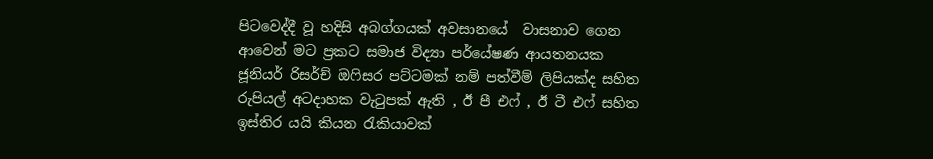පිටවෙද්දී වූ හදිසි අබග්ගයක් අවසානයේ  වාසනාව ගෙන ආවෙන් මට ප්‍රකට සමාජ විද්‍යා පර්යේෂණ ආයතනයක ජූනියර් රිසර්ච් ඔෆිසර පට්ටමක් නම් පත්වීම් ලිපියක්ද සහිත රුපියල් අටදාහක වැටුපක් ඇති , ඊ පී එෆ් , ඊ ටී එෆ් සහිත ඉස්තිර යයි කියන රැකියාවක්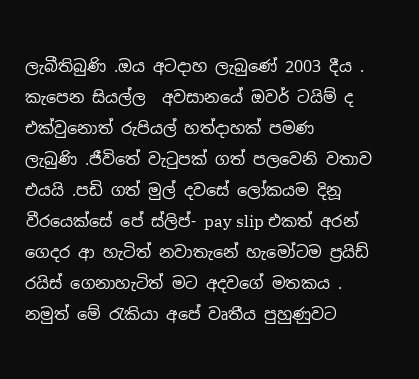ලැබීතිබුණි .ඔය අටදාහ ලැබුණේ 2003 දීය . කැපෙන සියල්ල  අවසානයේ ඔවර් ටයිම් ද එක්වුනොත් රුපියල් හත්දාහක් පමණ ලැබුණි .ජීවිතේ වැටුපක් ගත් පලවෙනි වතාව එයයි .පඩි ගත් මුල් දවසේ ලෝකයම දිනූ වීරයෙක්සේ පේ ස්ලිප්- pay slip එකත් අරන් ගෙදර ආ හැටිත් නවාතැනේ හැමෝටම ප්‍රයිඩ් රයිස් ගෙනාහැටිත් මට අදවගේ මතකය . නමුත් මේ රැකියා අපේ වෘතීය පුහුණුවට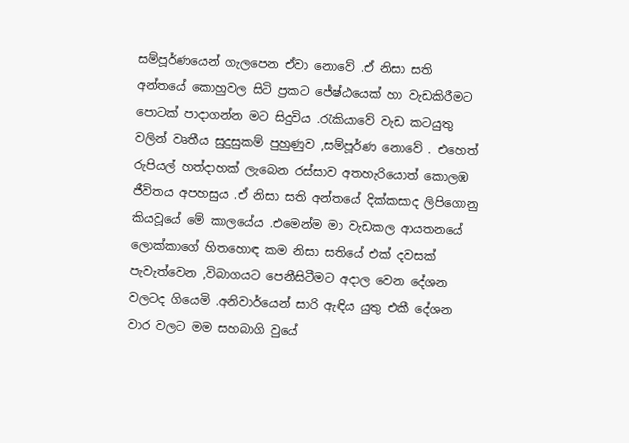සම්පූර්ණයෙන් ගැලපෙන ඒවා නොවේ .ඒ නිසා සති අන්තයේ කොහුවල සිටි ප්‍රකට ජේෂ්ඨයෙක් හා වැඩකිරීමට පොටක් පාදාගන්න මට සිදුවිය .රැකියාවේ වැඩ කටයුතු වලින් වෘතීය සුදුසුකම් පුහුණුව ,සම්පූර්ණ නොවේ . එහෙත් රුපියල් හත්දාහක් ලැබෙන රස්සාව අතහැරියොත් කොලඹ ජීවිතය අපහසුය .ඒ නිසා සති අන්තයේ දික්කසාද ලිපිගොනු කියවූයේ මේ කාලයේය .එමෙන්ම මා වැඩකල ආයතනයේ ලොක්කාගේ හිතහොඳ කම නිසා සතියේ එක් දවසක් පැවැත්වෙන ,විබාගයට පෙනීසිටීමට අදාල වෙන දේශන වලටද ගියෙමි .අනිවාර්යෙන් සාරි ඇඳිය යුතු එකී දේශන වාර වලට මම සහබාගි වුයේ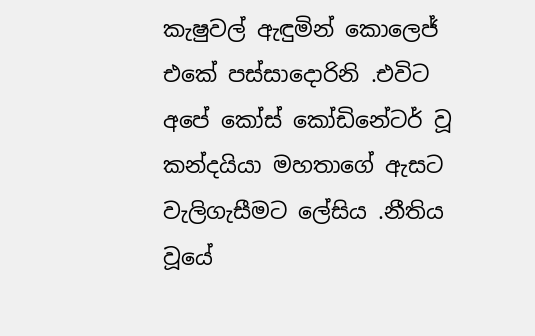කැෂුවල් ඇඳුමින් කොලෙජ් එකේ පස්සාදොරිනි .එවිට අපේ කෝස් කෝඩිනේටර් වූ කන්දයියා මහතාගේ ඇසට වැලිගැසීමට ලේසිය .නීතිය වූයේ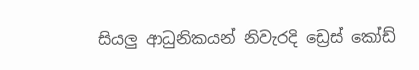සියලු ආධුනිකයන් නිවැරදි ඩ්‍රෙස් කෝඩ්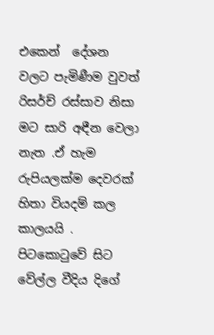එකෙන්  දේශන වලට පැමිණීම වුවත් රිසර්ච් රස්සාව නිසා මට සාරි අඳීන වෙලා නැත .ඒ හැම රුපියලක්ම දෙවරක් හිතා වියදම් කල කාලයයි . පිටකොටුවේ සිට වේල්ල වීදිය දිගේ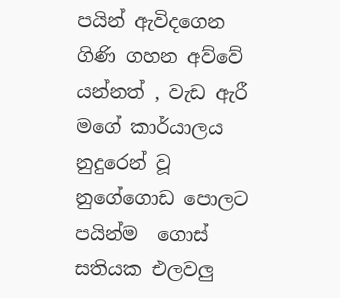පයින් ඇවිදගෙන ගිණි ගහන අව්වේ යන්නත් , වැඩ ඇරී මගේ කාර්යාලය නුදුරෙන් වූ නුගේගොඩ පොලට පයින්ම  ගොස් සතියක එලවලු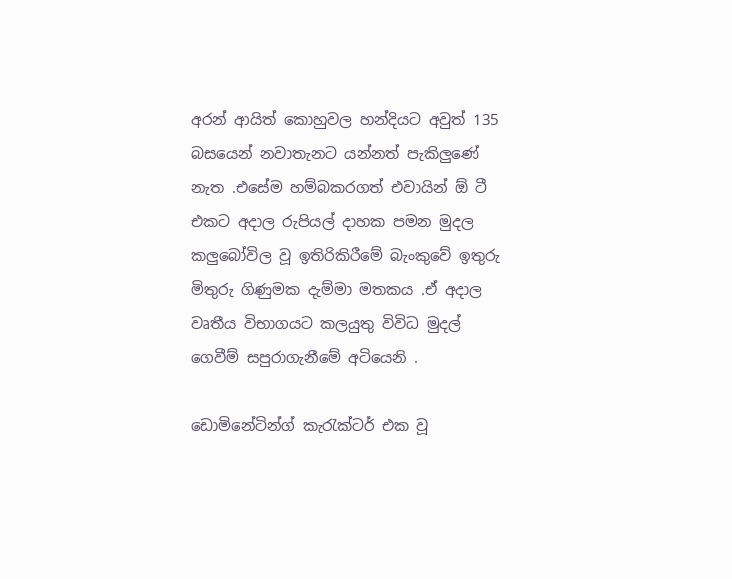අරන් ආයිත් කොහුවල හන්දියට අවුත් 135 බසයෙන් නවාතැනට යන්නත් පැකිලුණේ නැත .එසේම හම්බකරගත් එවායින් ඕ ටී එකට අදාල රුපියල් දාහක පමන මුදල කලුබෝවිල වූ ඉතිරිකිරීමේ බැංකුවේ ඉතුරු මිතුරු ගිණුමක දැම්මා මතකය .ඒ අදාල වෘතීය විභාගයට කලයුතු විවිධ මුදල් ගෙවීම් සපුරාගැනීමේ අටියෙනි .

ඩොමිනේටින්ග් කැරැක්ටර් එක වූ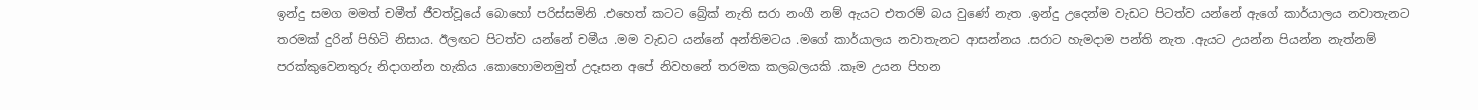ඉන්දු සමග මමත් චමීත් ජීවත්වූයේ බොහෝ පරිස්සමිනි .එහෙත් කටට බ්‍රේක් නැති සරා නංගී නම් ඇයට එතරම් බය වුණේ නැත .ඉන්දු උදෙන්ම වැඩට පිටත්ව යන්නේ ඇගේ කාර්යාලය නවාතැනට තරමක් දුරින් පිහිටි නිසාය. ඊලඟට පිටත්ව යන්නේ චමීය .මම වැඩට යන්නේ අන්තිමටය .මගේ කාර්යාලය නවාතැනට ආසන්නය .සරාට හැමදාම පන්ති නැත .ඇයට උයන්න පියන්න නැත්නම් පරක්කුවෙනතුරු නිදාගන්න හැකිය .කොහොමනමුත් උදෑසන අපේ නිවහනේ තරමක කලබලයකි .කෑම උයන පිහන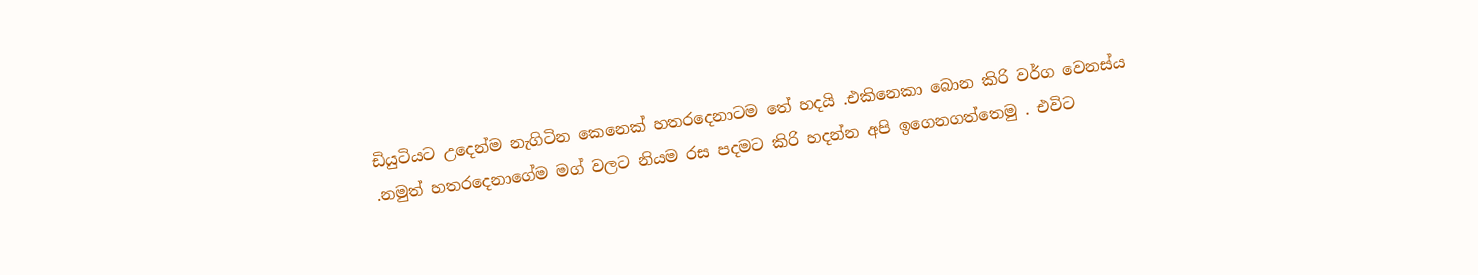ඩියුටියට උදෙන්ම නැගිටින කෙනෙක් හතරදෙනාටම තේ හදයි .එකිනෙකා බොන කිරි වර්ග වෙනස්ය .නමුත් හතරදෙනාගේම මග් වලට නියම රස පදමට කිරි හදන්න අපි ඉගෙනගත්තෙමු . එවිට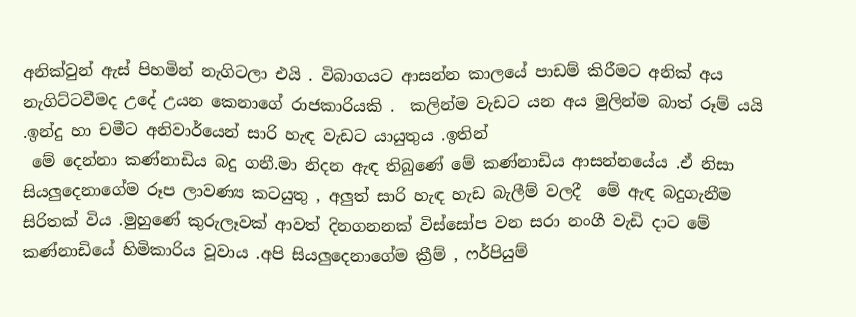අනික්වුන් ඇස් පිහමින් නැගිටලා එයි . විබාගයට ආසන්න කාලයේ පාඩම් කිරීමට අනික් අය නැගිට්ටවීමද උදේ උයන කෙනාගේ රාජකාරියකි .  කලින්ම වැඩට යන අය මුලින්ම බාත් රූම් යයි .ඉන්දු හා චමීට අනිවාර්යෙන් සාරි හැඳ වැඩට යායුතුය .ඉතින්
 මේ දෙන්නා කණ්නාඩිය බදු ගනී.මා නිදන ඇඳ තිබුණේ මේ කණ්නාඩිය ආසන්නයේය .ඒ නිසා සියලුදෙනාගේම රූප ලාවණ්‍ය කටයුතු , අලුත් සාරි හැඳ හැඩ බැලීම් වලදී  මේ ඇඳ බදුගැනීම සිරිතක් විය .මුහුණේ කුරුලෑවක් ආවත් දිනගනනක් විස්සෝප වන සරා නංගී වැඩි දාට මේ කණ්නාඩියේ හිමිකාරිය වූවාය .අපි සියලුදෙනාගේම ක්‍රීම් , ෆර්පියුම්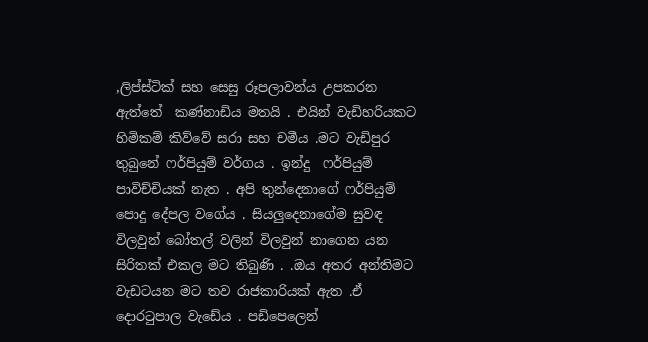,ලිප්ස්ටික් සහ සෙසු රූපලාවන්ය උපකරන ඇත්තේ  කණ්නාඩිය මතයි . එයින් වැඩිහරියකට හිමිකම් කිව්වේ සරා සහ චමීය .මට වැඩිපුර තුබුනේ ෆර්පියුම් වර්ගය . ඉන්දු  ෆර්පියුම් පාවිච්චියක් නැත . අපි තුන්දෙනාගේ ෆර්පියුම් පොදු දේපල වගේය . සියලුදෙනාගේම සුවඳ විලවුන් බෝතල් වලින් විලවුන් නාගෙන යන සිරිතක් එකල මට තිබුණි . .ඔය අතර අන්තිමට වැඩටයන මට තව රාජකාරියක් ඇත .ඒ දොරටුපාල වැඩේය . පඩිපෙලෙන්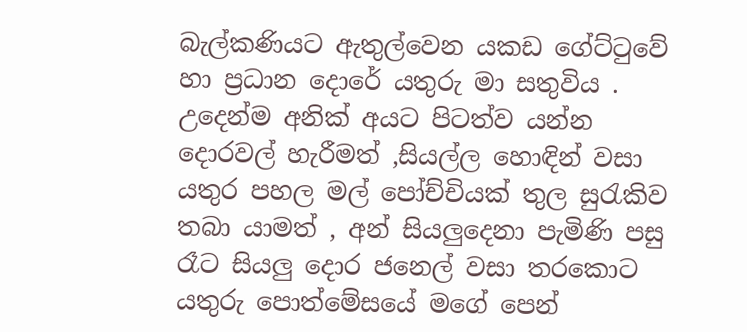බැල්කණියට ඇතුල්වෙන යකඩ ගේට්ටුවේ හා ප්‍රධාන දොරේ යතුරු මා සතුවිය . උදෙන්ම අනික් අයට පිටත්ව යන්න දොරවල් හැරීමත් ,සියල්ල හොඳින් වසා යතුර පහල මල් පෝච්චියක් තුල සුරැකිව තබා යාමත් , අන් සියලුදෙනා පැමිණි පසු රෑට සියලු දොර ජනෙල් වසා තරකොට යතුරු පොත්මේසයේ මගේ පෙන්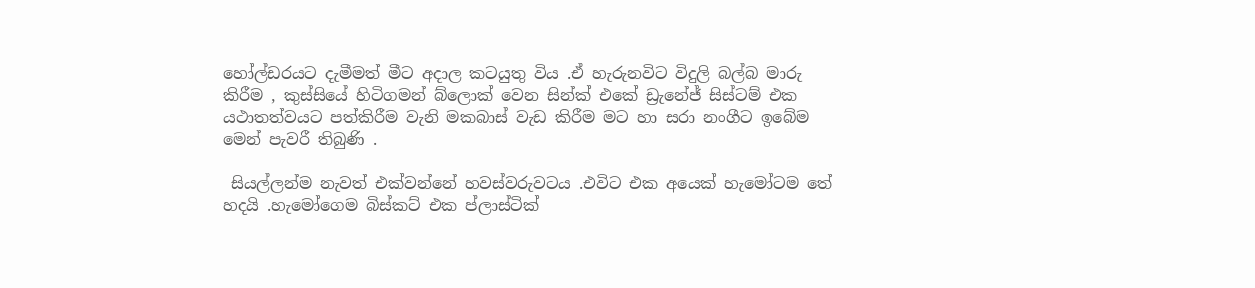හෝල්ඩරයට දැමීමත් මීට අදාල කටයුතු විය .ඒ හැරුනවිට විදුලි බල්බ මාරු කිරීම , කුස්සියේ හිටිගමන් බ්ලොක් වෙන සින්ක් එකේ ඩ්‍රැනේජ් සිස්ටම් එක යථාතත්වයට පත්කිරීම වැනි මකබාස් වැඩ කිරීම මට හා සරා නංගීට ඉබේම මෙන් පැවරී තිබුණි .

 සියල්ලන්ම නැවත් එක්වන්නේ හවස්වරුවටය .එවිට එක අයෙක් හැමෝටම තේ හදයි .හැමෝගෙම බිස්කට් එක ප්ලාස්ටික්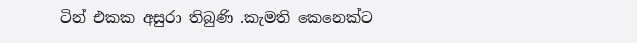ටින් එකක අසුරා තිබුණි .කැමති කෙනෙක්ට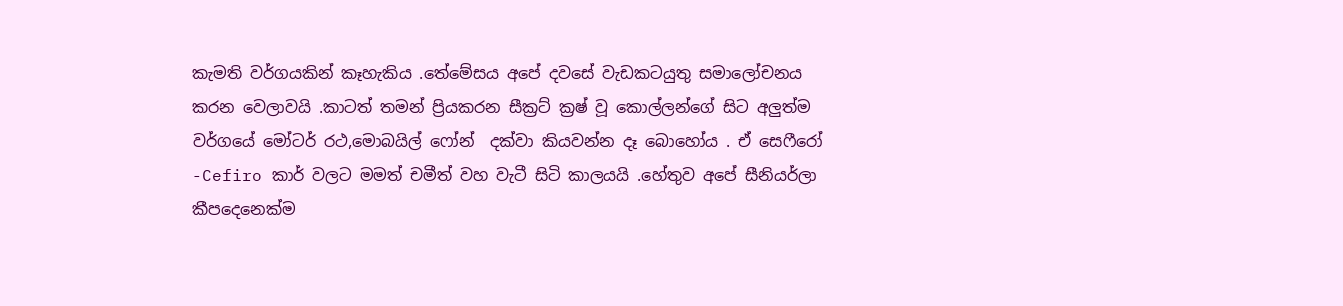කැමති වර්ගයකින් කෑහැකිය .තේමේසය අපේ දවසේ වැඩකටයුතු සමාලෝචනය කරන වෙලාවයි .කාටත් තමන් ප්‍රියකරන සීක්‍රට් ක්‍රෂ් වූ කොල්ලන්ගේ සිට අලුත්ම වර්ගයේ මෝටර් රථ,මොබයිල් ෆෝන්  දක්වා කියවන්න දෑ බොහෝය . ඒ සෙෆීරෝ -Cefiro කාර් වලට මමත් චමීත් වහ වැටී සිටි කාලයයි .හේතුව අපේ සීනියර්ලා කීපදෙනෙක්ම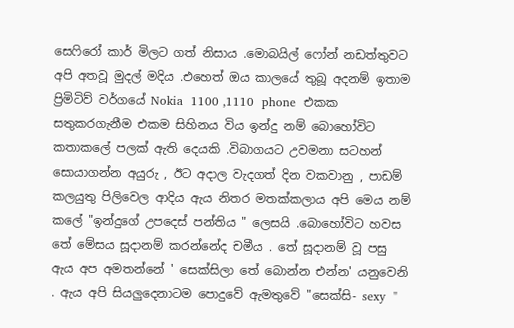සෙෆිරෝ කාර් මිලට ගත් නිසාය .මොබයිල් ෆෝන් නඩත්තුවට අපි අතවූ මුදල් මදිය .එහෙත් ඔය කාලයේ තුබූ අදනම් ඉතාම ප්‍රිමිටිව් වර්ගයේ Nokia  1100 ,1110  phone  එකක සතුකරගැනීම එකම සිහිනය විය ඉන්දු නම් බොහෝවිට කතාකලේ පලක් ඇති දෙයකි .විබාගයට උවමනා සටහන් සොයාගන්න අයුරු , ඊට අදාල වැදගත් දින වකවානු , පාඩම් කලයුතු පිලිවෙල ආදිය ඇය නිතර මතක්කලාය අපි මෙය නම් කලේ "ඉන්දුගේ උපදෙස් පන්තිය " ලෙසයි .බොහෝවිට හවස තේ මේසය සූදානම් කරන්නේද චමීය . තේ සූදානම් වූ පසු ඇය අප අමතන්නේ ' සෙක්සිලා තේ බොන්න එන්න' යනුවෙනි . ඇය අපි සියලුදෙනාටම පොදුවේ ඇමතුවේ "සෙක්සි- sexy  "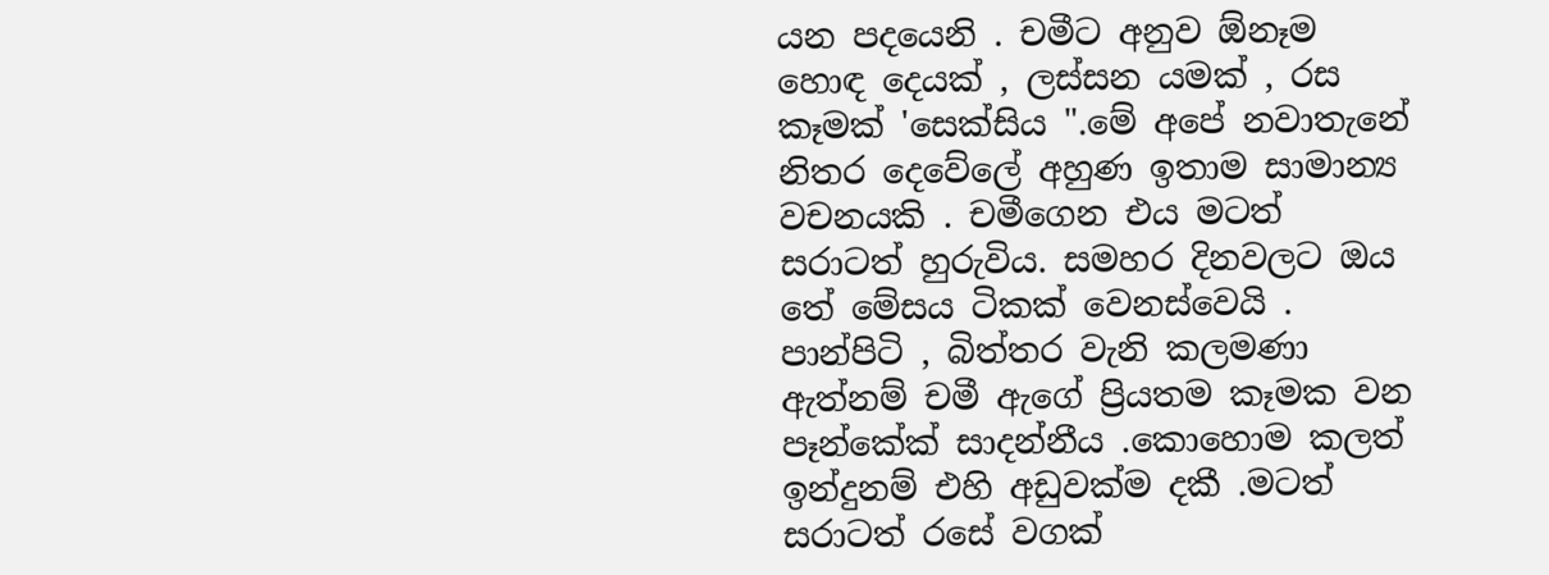යන පදයෙනි . චමීට අනුව ඕනෑම හොඳ දෙයක් , ලස්සන යමක් , රස කෑමක් 'සෙක්සිය ".මේ අපේ නවාතැනේ නිතර දෙවේලේ අහුණ ඉතාම සාමාන්‍ය  වචනයකි . චමීගෙන එය මටත් සරාටත් හුරුවිය. සමහර දිනවලට ඔය තේ මේසය ටිකක් වෙනස්වෙයි . පාන්පිටි , බිත්තර වැනි කලමණා ඇත්නම් චමී ඇගේ ප්‍රියතම කෑමක වන  පෑන්කේක් සාදන්නීය .කොහොම කලත් ඉන්දුනම් එහි අඩුවක්ම දකී .මටත් සරාටත් රසේ වගක්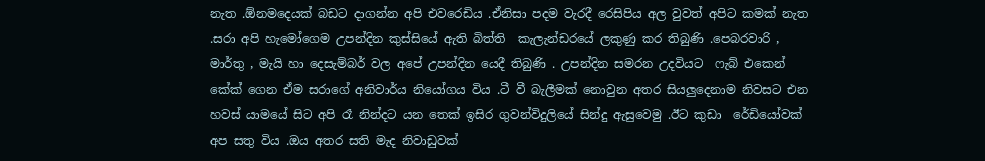නැත .ඕනමදෙයක් බඩට දාගන්න අපි එවරෙඩිය .ඒනිසා පදම වැරදී රෙසිපිය අල වුවත් අපිට කමක් නැත .සරා අපි හැමෝගෙම උපන්දින කුස්සියේ ඇති බිත්ති  කැලැන්ඩරයේ ලකුණු කර තිබුණි .පෙබරවාරි , මාර්තු , මැයි හා දෙසැම්බර් වල අපේ උපන්දින යෙදී තිබුණි . උපන්දින සමරන උදවියට  ෆැබ් එකෙන් කේක් ගෙන ඒම සරාගේ අනිවාර්ය නියෝගය විය .ටී වී බැලීමක් නොවුන අතර සියලුදෙනාම නිවසට එන හවස් යාමයේ සිට අපි රෑ නින්දට යන තෙක් ඉසිර ගුවන්විදුලියේ සින්දු ඇසුවෙමු .ඊට කුඩා  රේඩියෝවක් අප සතු විය .ඔය අතර සති මැද නිවාඩුවක්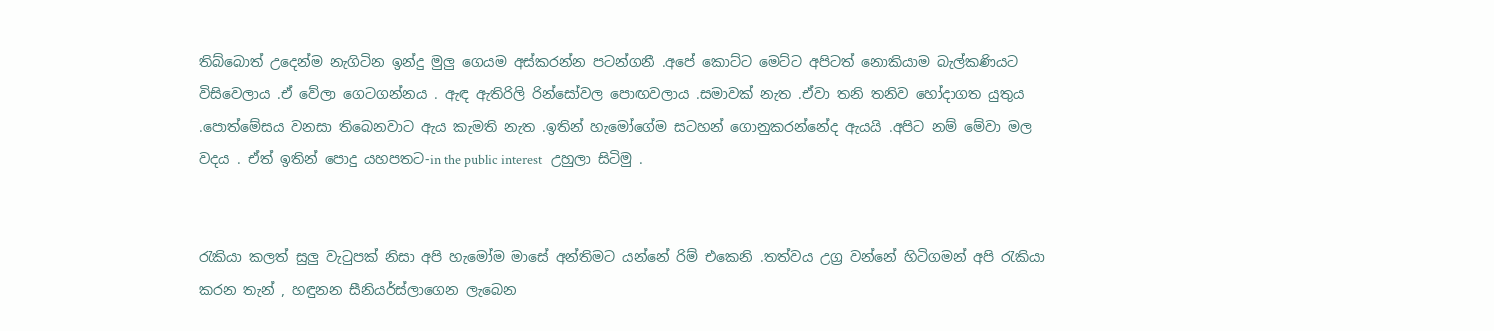තිබ්බොත් උදෙන්ම නැගිටින ඉන්දු මුලු ගෙයම අස්කරන්න පටන්ගනී .අපේ කොට්ට මෙට්ට අපිටත් නොකියාම බැල්කණියට විසිවෙලාය .ඒ වේලා ගෙටගන්නය . ඇඳ ඇතිරිලි රින්සෝවල පොඟවලාය .සමාවක් නැත .ඒවා තනි තනිව හෝදාගත යුතුය .පොත්මේසය වනසා තිබෙනවාට ඇය කැමති නැත .ඉතින් හැමෝගේම සටහන් ගොනුකරන්නේද ඇයයි .අපිට නම් මේවා මල වදය . ඒත් ඉතින් පොදු යහපතට-in the public interest   උහුලා සිටිමු .


රැකියා කලත් සුලු වැටුපක් නිසා අපි හැමෝම මාසේ අන්තිමට යන්නේ රිම් එකෙනි .තත්වය උග්‍ර වන්නේ හිටිගමන් අපි රැකියා කරන තැන් , හඳුනන සීනියර්ස්ලාගෙන ලැබෙන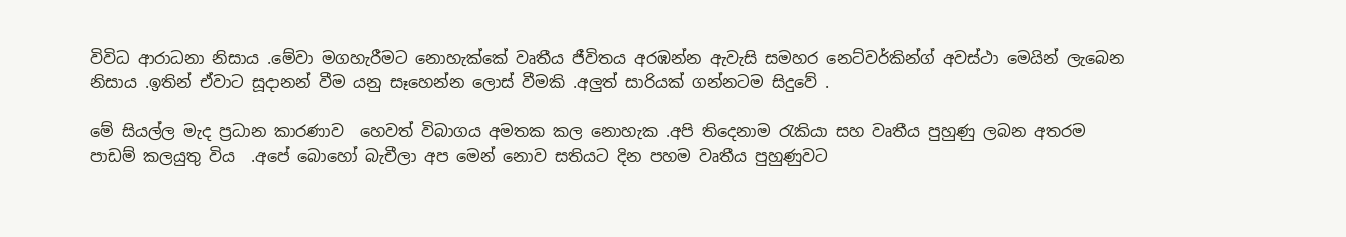විවිධ ආරාධනා නිසාය .මේවා මගහැරීමට නොහැක්කේ වෘතීය ජීවිතය අරඹන්න ඇවැසි සමහර නෙට්වර්කින්ග් අවස්ථා මෙයින් ලැබෙන නිසාය .ඉතින් ඒවාට සූදානන් වීම යනු සෑහෙන්න ලොස් වීමකි .අලුත් සාරියක් ගන්නටම සිදුවේ .

මේ සියල්ල මැද ප්‍රධාන කාරණාව  හෙවත් විබාගය අමතක කල නොහැක .අපි තිදෙනාම රැකියා සහ වෘතීය පුහුණු ලබන අතරම පාඩම් කලයුතු විය  .අපේ බොහෝ බැචීලා අප මෙන් නොව සතියට දින පහම වෘතීය පුහුණුවට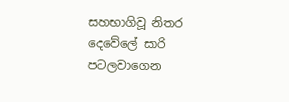සහභාගිවූ නිතර දෙවේලේ සාරි පටලවාගෙන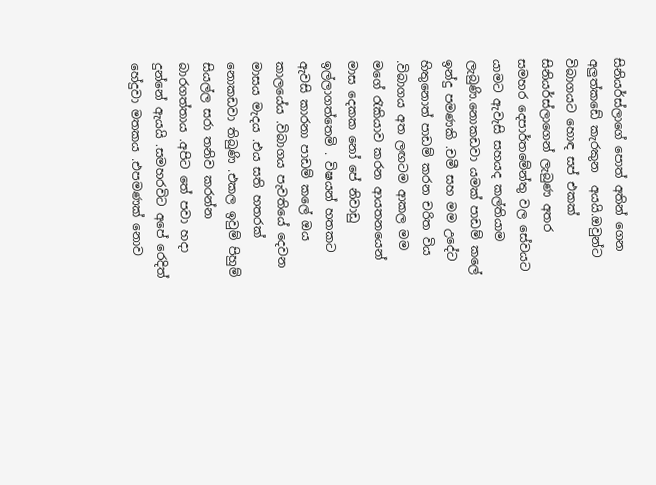සිනියර්ස්ලාගේ පොත් අතින් ගෙන අලුත්කඩේ කැරකුන  අයයි.ඔවුන්ට විබාගයට හොඳ සප් එකක් සිනියර්ස්ලාගෙන් ලැබුණ අතර සමහර දෙපාර්තමේන්තු වල සේවයට  යාමට ඇවැසි සහයද කල්තියාම ලැබුණි.නොකඩවා යමක් පාඩම් කලේ ඉන්දු පමණකි .චමී සහ මම උදේට හිතුනොත් පාඩම් කරන චරිත විය .විබාගය අත ලඟටම ආකල මම මගේ රැකියාව කරන ආයතනයෙන් මාස දෙකක නෝ පේ නිවාඩු ඉල්ලාගත්තෙමි . විෂයන් හතකට ඇවසි කාරනා පාඩම් කලේ ඔය කාලයේය .විබාගය පැවතියේ දෙවන මාසය මැදය .එය සති හතරක් නොකඩවා තිබුණි .එකල ඉවුම් පිහුම් සියල්ල සරා තනිව කරන්න බාරගත්තාය .අපිට තේ පවා හදා දුන්නේ ඇයයි .සමහරවිට අපේ රෙදිත් හේදුවා මතකය .එපමණක් නොව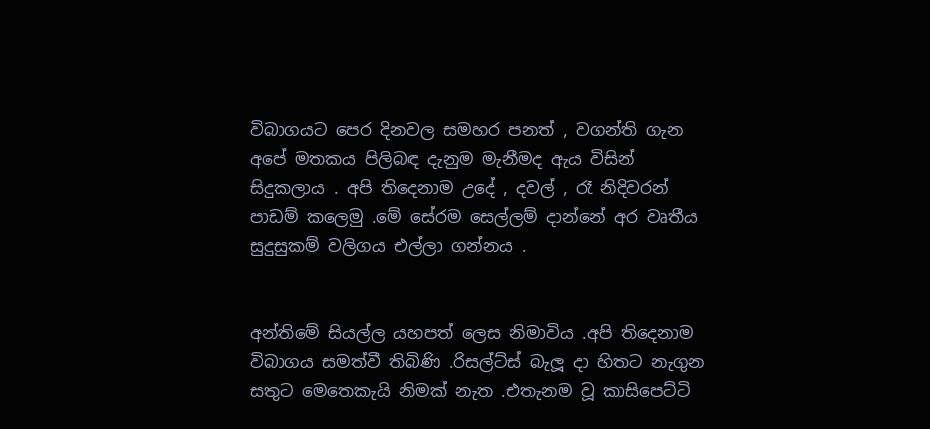විබාගයට පෙර දිනවල සමහර පනත් , වගන්ති ගැන අපේ මතකය පිලිබඳ දැනුම මැනීමද ඇය විසින් සිදුකලාය . අපි තිදෙනාම උදේ , දවල් , රෑ නිදිවරන් පාඩම් කලෙමු .මේ සේරම සෙල්ලම් දාන්නේ අර වෘතීය සුදුසුකම් වලිගය එල්ලා ගන්නය .


අන්තිමේ සියල්ල යහපත් ලෙස නිමාවිය .අපි තිදෙනාම විබාගය සමත්වී තිබිණි .රිසල්ට්ස් බැලූ දා හිතට නැගුන සතුට මෙතෙකැයි නිමක් නැත .එතැනම වූ කාසිපෙට්ටි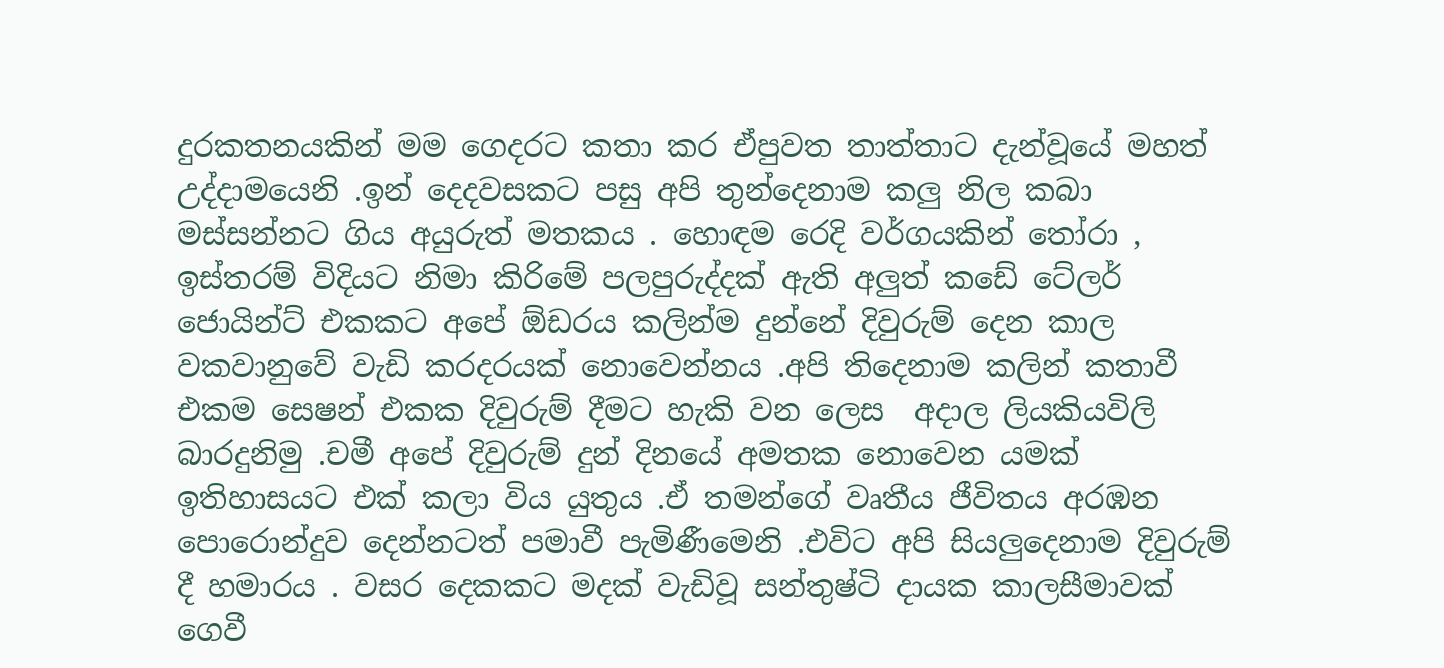දුරකතනයකින් මම ගෙදරට කතා කර ඒපුවත තාත්තාට දැන්වූයේ මහත් උද්දාමයෙනි .ඉන් දෙදවසකට පසු අපි තුන්දෙනාම කලු නිල කබා මස්සන්නට ගිය අයුරුත් මතකය . හොඳම රෙදි වර්ගයකින් තෝරා , ඉස්තරම් විදියට නිමා කිරිමේ පලපුරුද්දක් ඇති අලුත් කඩේ ටේලර් ජොයින්ට් එකකට අපේ ඕඩරය කලින්ම දුන්නේ දිවුරුම් දෙන කාල වකවානුවේ වැඩි කරදරයක් නොවෙන්නය .අපි තිදෙනාම කලින් කතාවී එකම සෙෂන් එකක දිවුරුම් දීමට හැකි වන ලෙස  අදාල ලියකියවිලි බාරදුනිමු .චමී අපේ දිවුරුම් දුන් දිනයේ අමතක නොවෙන යමක් ඉතිහාසයට එක් කලා විය යුතුය .ඒ තමන්ගේ වෘතීය ජීවිතය අරඹන පොරොන්දුව දෙන්නටත් පමාවී පැමිණීමෙනි .එවිට අපි සියලුදෙනාම දිවුරුම් දී හමාරය . වසර දෙකකට මදක් වැඩිවූ සන්තුෂ්ටි දායක කාලසීමාවක් ගෙවී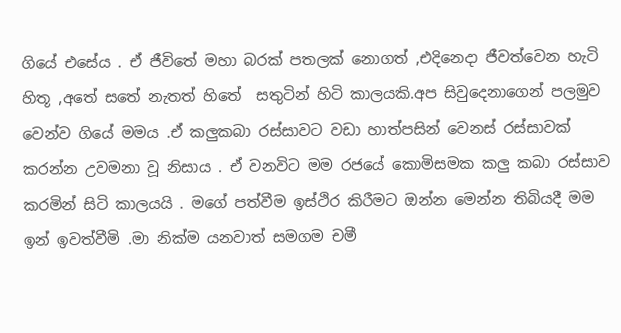ගියේ එසේය . ඒ ජීවිතේ මහා බරක් පතලක් නොගත් ,එදිනෙදා ජීවත්වෙන හැටි හිතූ ,අතේ සතේ නැතත් හිතේ  සතුටින් හිටි කාලයකි.අප සිවුදෙනාගෙන් පලමුව වෙන්ව ගියේ මමය .ඒ කලුකබා රස්සාවට වඩා හාත්පසින් වෙනස් රස්සාවක් කරන්න උවමනා වූ නිසාය . ඒ වනවිට මම රජයේ කොමිසමක කලු කබා රස්සාව කරමින් සිටි කාලයයි . මගේ පත්වීම ඉස්ථිර කිරීමට ඔන්න මෙන්න තිබියදී මම ඉන් ඉවත්වීමි .මා නික්ම යනවාත් සමගම චමී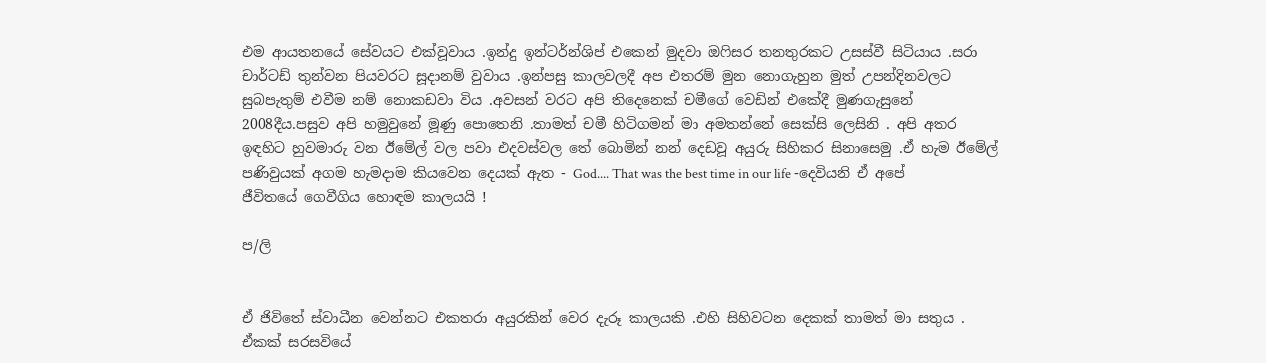එම ආයතනයේ සේවයට එක්වූවාය .ඉන්දු ඉන්ටර්න්ශිප් එකෙන් මුදවා ඔෆිසර තනතුරකට උසස්වී සිටියාය .සරා චාර්ටඩ් තුන්වන පියවරට සූදානම් වුවාය .ඉන්පසු කාලවලදී අප එතරම් මුන නොගැහුන මුත් උපන්දිනවලට සුබපැතුම් එවීම නම් නොකඩවා විය .අවසන් වරට අපි තිදෙනෙක් චමීගේ වෙඩින් එකේදී මුණගැසුනේ 2008දීය.පසුව අපි හමුවුනේ මූණු පොතෙනි .තාමත් චමී හිටිගමන් මා අමතන්නේ සෙක්සි ලෙසිනි . අපි අතර ඉඳහිට හුවමාරු වන ඊමේල් වල පවා එදවස්වල තේ බොමින් නන් දෙඩවූ අයුරු සිහිකර සිනාසෙමු .ඒ හැම ඊමේල් පණිවුයක් අගම හැමදාම කියවෙන දෙයක් ඇත - God.... That was the best time in our life -දෙවියනි ඒ අපේ ජීවිතයේ ගෙවීගිය හොඳම කාලයයි !

ප/ලි


ඒ ජිවිතේ ස්වාධීන වෙන්නට එකතරා අයුරකින් වෙර දැරූ කාලයකි .එහි සිහිවටන දෙකක් තාමත් මා සතුය . ඒකක් සරසවියේ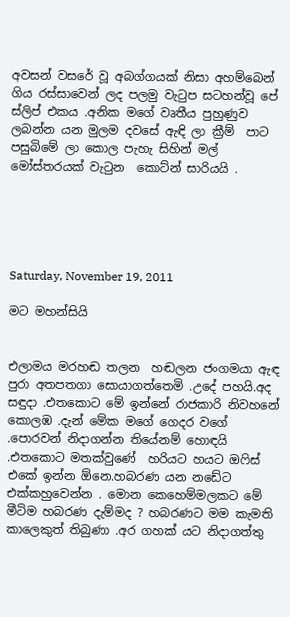අවසන් වසරේ වූ අබග්ගයක් නිසා අහම්බෙන් ගිය රස්සාවෙන් ලද පලමු වැටුප සටහන්වූ පේ ස්ලිප් එකය .අනික මගේ වෘතීය පුහුණුව ලබන්න යන මුලම දවසේ ඇඳි ලා ක්‍රීම්  පාට පසුබිමේ ලා කොල පැහැ සිහින් මල් මෝස්තරයක් වැටුන  කොට්න් සාරියයි .





Saturday, November 19, 2011

මට මහන්සියි


එලාමය මරහඬ තලන  හඬලන ජංගමයා ඇඳ පුරා අතපතගා සොයාගත්තෙමි .උදේ පහයි.අද සඳුදා .එතකොට මේ ඉන්නේ රාජකාරි නිවහනේ කොලඹ .දැන් මේක මගේ ගෙදර වගේ .පොරවන් නිදාගන්න තියේනම් හොඳයි .එතකොට මතක්වුණේ  හරියට හයට ඔෆිස් එකේ ඉන්න ඕනෙ.හබරණ යන නඩේට එක්කහුවෙන්න . මොන කෙහෙම්මලකට මේ මීටිම හබරණ දැම්මද ? හබරණට මම කැමති කාලෙකුත් තිබුණා .අර ගහක් යට නිදාගත්තු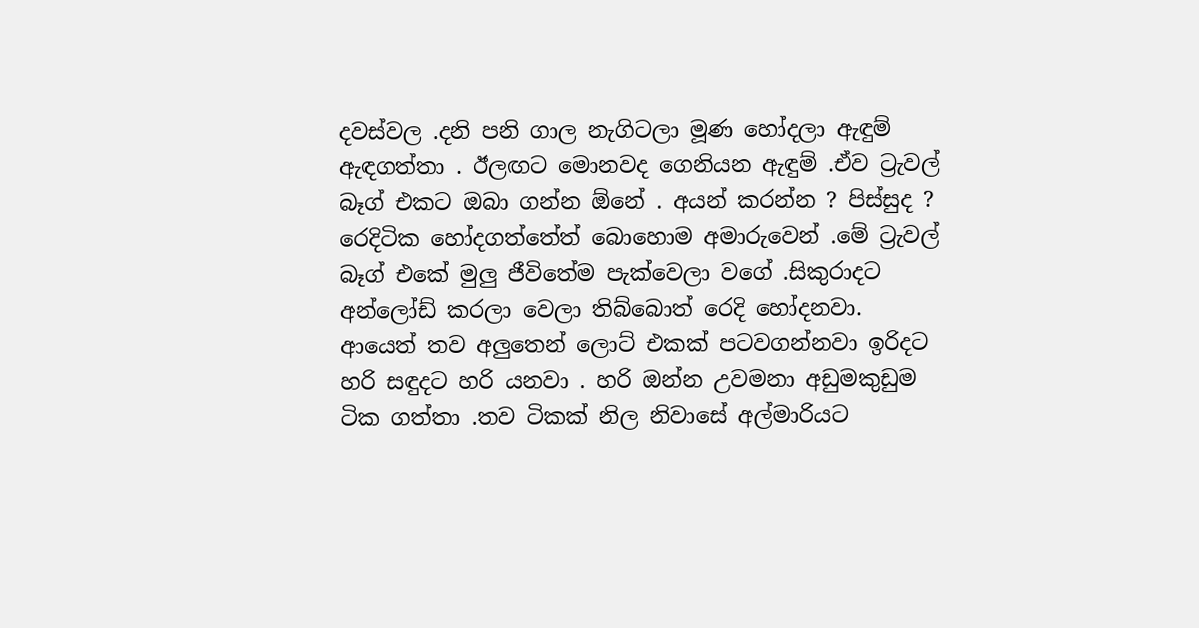දවස්වල .දනි පනි ගාල නැගිටලා මූණ හෝදලා ඇඳුම් ඇඳගත්තා . ඊලඟට මොනවද ගෙනියන ඇඳුම් .ඒව ට්‍රැවල් බෑග් එකට ඔබා ගන්න ඕනේ . අයන් කරන්න ? පිස්සුද ? රෙදිටික හෝදගත්තේත් බොහොම අමාරුවෙන් .මේ ට්‍රැවල් බෑග් එකේ මුලු ජීවිතේම පැක්වෙලා වගේ .සිකුරාදට අන්ලෝඩ් කරලා වෙලා තිබ්බොත් රෙදි හෝදනවා. ආයෙත් තව අලුතෙන් ලොට් එකක් පටවගන්නවා ඉරිදට හරි සඳුදට හරි යනවා . හරි ඔන්න උවමනා අඩුමකුඩුම ටික ගත්තා .තව ටිකක් නිල නිවාසේ අල්මාරියට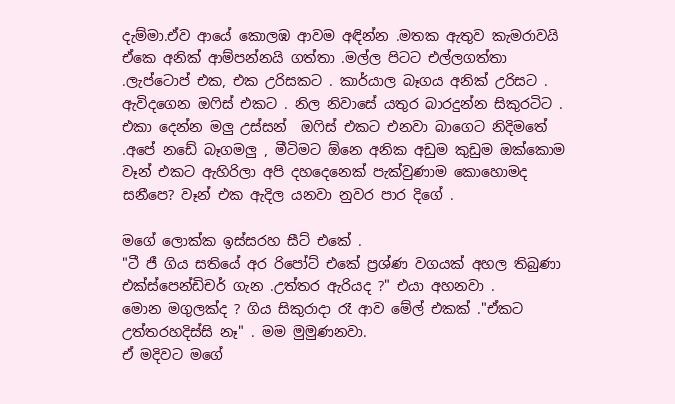දැම්මා.ඒව ආයේ කොලඹ ආවම අඳින්න .මතක ඇතුව කැමරාවයි ඒකෙ අනික් ආම්පන්නයි ගත්තා .මල්ල පිටට එල්ලගත්තා .ලැප්ටොප් එක, එක උරිසකට . කාර්යාල බෑගය අනික් උරිසට . ඇවිදගෙන ඔෆිස් එකට . නිල නිවාසේ යතුර බාරදුන්න සිකුරටිට . එකා දෙන්න මලු උස්සන්  ඔෆිස් එකට එනවා බාගෙට නිදිමතේ .අපේ නඩේ බෑගමලු , මීටිමට ඕනෙ අනික අඩුම කුඩුම ඔක්කොම වෑන් එකට ඇහිරිලා අපි දහදෙනෙක් පැක්වුණාම කොහොමද සනීපෙ? වෑන් එක ඇදිල යනවා නුවර පාර දිගේ .

මගේ ලොක්ක ඉස්සරහ සීට් එකේ .
"ටී ජී ගිය සතියේ අර රිපෝට් එකේ ප්‍රශ්ණ වගයක් අහල තිබුණා එක්ස්පෙන්ඩිචර් ගැන .උත්තර ඇරියද ?" එයා අහනවා .
මොන මගුලක්ද ? ගිය සිකුරාදා රෑ ආව මේල් එකක් ."ඒකට උත්තරහදිස්සි නෑ" . මම මුමුණනවා.
ඒ මදිවට මගේ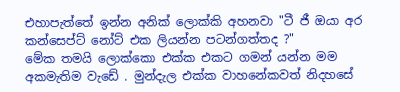එහාපැත්තේ ඉන්න අනික් ලොක්කි අහනවා "ටී ජී ඔයා අර කන්සෙප්ට් නෝට් එක ලියන්න පටන්ගත්තද ?"
මේක තමයි ලොක්කො එක්ක එකට ගමන් යන්න මම අකමැතිම වැඩේ . මුන්දැල එක්ක වාහනේකවත් නිදහසේ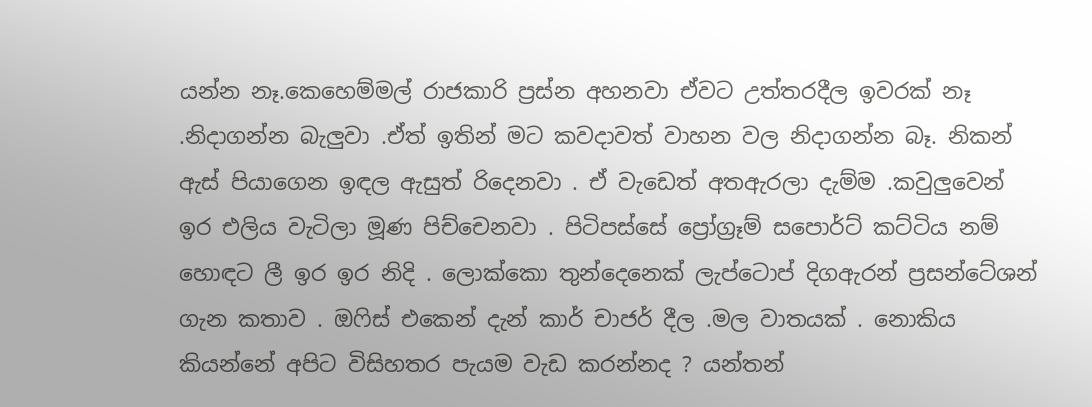යන්න නෑ.කෙහෙම්මල් රාජකාරි ප්‍රස්න අහනවා ඒවට උත්තරදීල ඉවරක් නෑ .නිදාගන්න බැලුවා .ඒත් ඉතින් මට කවදාවත් වාහන වල නිදාගන්න බෑ. නිකන් ඇස් පියාගෙන ඉඳල ඇසුත් රිදෙනවා . ඒ වැඩෙත් අතඇරලා දැම්ම .කවුලුවෙන් ඉර එලිය වැටිලා මූණ පිච්චෙනවා . පිටිපස්සේ ප්‍රෝග්‍රෑම් සපොර්ට් කට්ටිය නම් හොඳට ලී ඉර ඉර නිදි . ලොක්කො තුන්දෙනෙක් ලැප්ටොප් දිගඇරන් ප්‍රසන්ටේශන් ගැන කතාව . ඔෆිස් එකෙන් දැන් කාර් චාජර් දීල .මල වාතයක් . නොකිය කියන්නේ අපිට විසිහතර පැයම වැඩ කරන්නද ? යන්තන්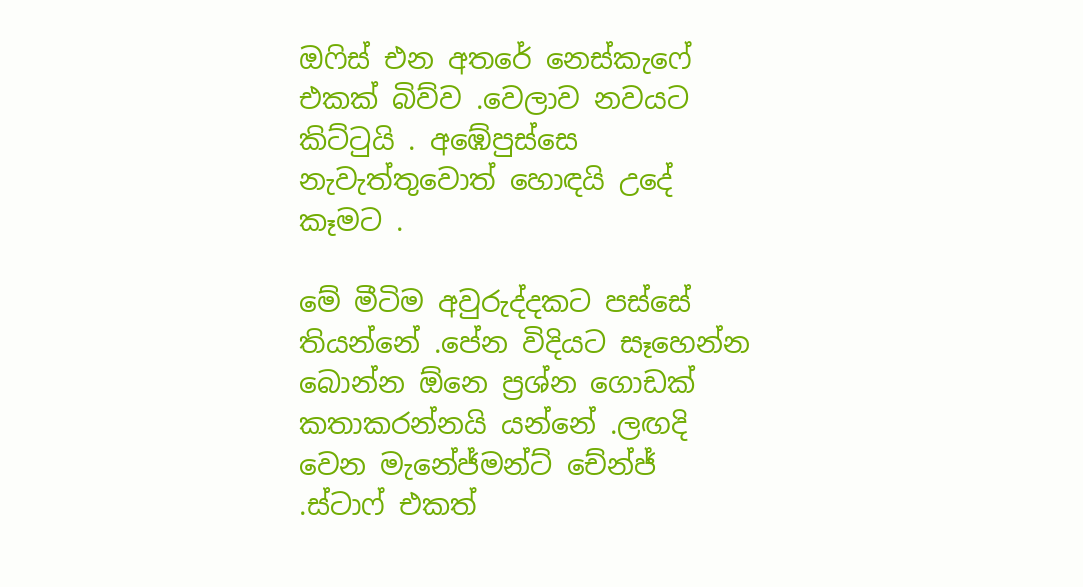ඔෆිස් එන අතරේ නෙස්කැෆේ එකක් බිව්ව .වෙලාව නවයට කිට්ටුයි . අඹේපුස්සෙ නැවැත්තුවොත් හොඳයි උදේ කෑමට .

මේ මීටිම අවුරුද්දකට පස්සේ තියන්නේ .පේන විදියට සෑහෙන්න බොන්න ඕනෙ ප්‍රශ්න ගොඩක් කතාකරන්නයි යන්නේ .ලඟදි වෙන මැනේජ්මන්ට් චේන්ජ් .ස්ටාෆ් එකත්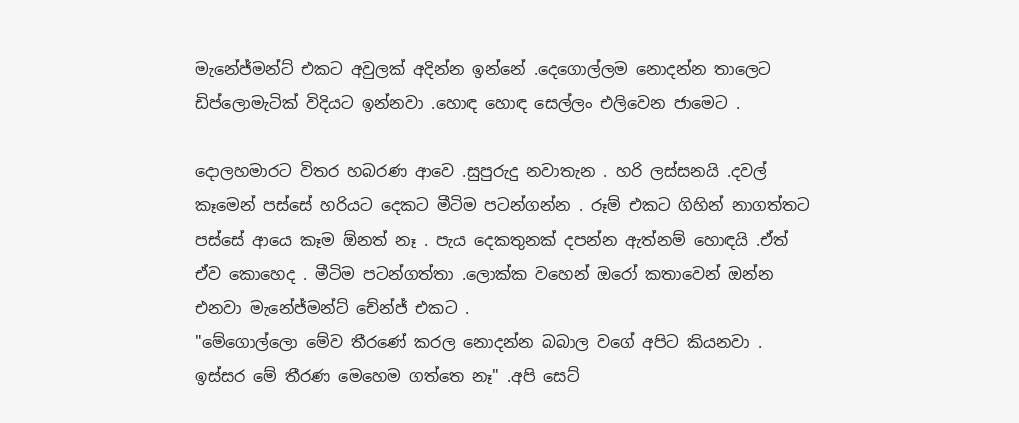මැනේජ්මන්ට් එකට අවුලක් අදින්න ඉන්නේ .දෙගොල්ලම නොදන්න තාලෙට ඩිප්ලොමැටික් විදියට ඉන්නවා .හොඳ හොඳ සෙල්ලං එලිවෙන ජාමෙට .

දොලහමාරට විතර හබරණ ආවෙ .සුපුරුදු නවාතැන . හරි ලස්සනයි .දවල් කෑමෙන් පස්සේ හරියට දෙකට මීටිම පටන්ගන්න . රූම් එකට ගිහින් නාගත්තට පස්සේ ආයෙ කෑම ඕනත් නෑ . පැය දෙකතුනක් දපන්න ඇත්නම් හොඳයි .ඒත් ඒව කොහෙද . මීටිම පටන්ගත්තා .ලොක්ක වහෙන් ඔරෝ කතාවෙන් ඔන්න එනවා මැනේජ්මන්ට් චේන්ජ් එකට .
"මේගොල්ලො මේව තීරණේ කරල නොදන්න බබාල වගේ අපිට කියනවා . ඉස්සර මේ තීරණ මෙහෙම ගත්තෙ නෑ" .අපි සෙට්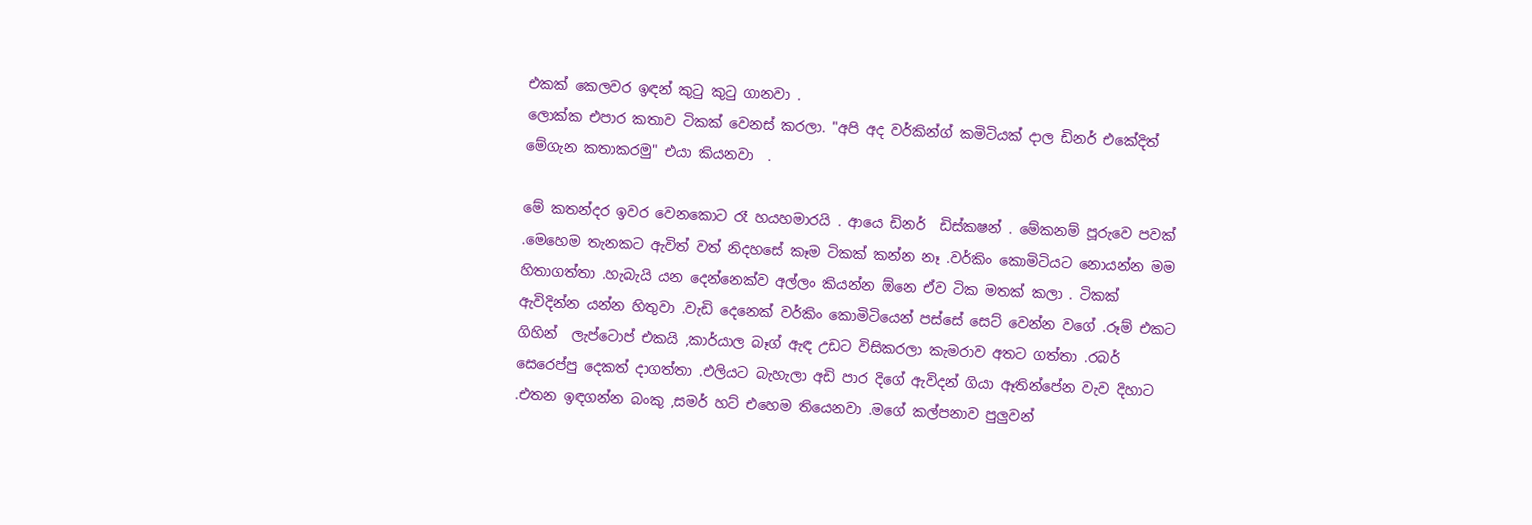එකක් කෙලවර ඉඳන් කුටු කුටු ගානවා .
ලොක්ක එපාර කතාව ටිකක් වෙනස් කරලා. "අපි අද වර්කින්ග් කමිටියක් දාල ඩිනර් එකේදිත් මේගැන කතාකරමු" එයා කියනවා  .

මේ කතන්දර ඉවර වෙනකොට රෑ හයහමාරයි . ආයෙ ඩිනර්  ඩිස්කෂන් . මේකනම් පූරුවෙ පවක් .මෙහෙම තැනකට ඇවිත් වත් නිදහසේ කෑම ටිකක් කන්න නෑ .වර්කිං කොමිටියට නොයන්න මම හිතාගත්තා .හැබැයි යන දෙන්නෙක්ව අල්ලං කියන්න ඕනෙ ඒව ටික මතක් කලා . ටිකක් ඇවිදින්න යන්න හිතුවා .වැඩි දෙනෙක් වර්කිං කොමිටියෙන් පස්සේ සෙට් වෙන්න වගේ .රූම් එකට ගිහින්  ලැප්ටොප් එකයි ,කාර්යාල බෑග් ඇඳ උඩට විසිකරලා කැමරාව අතට ගත්තා .රබර් සෙරෙප්පු දෙකත් දාගත්තා .එලියට බැහැලා අඩි පාර දිගේ ඇවිදන් ගියා ඈතින්පේන වැව දිහාට .එතන ඉඳගන්න බංකු ,සමර් හට් එහෙම තියෙනවා .මගේ කල්පනාව පුලුවන්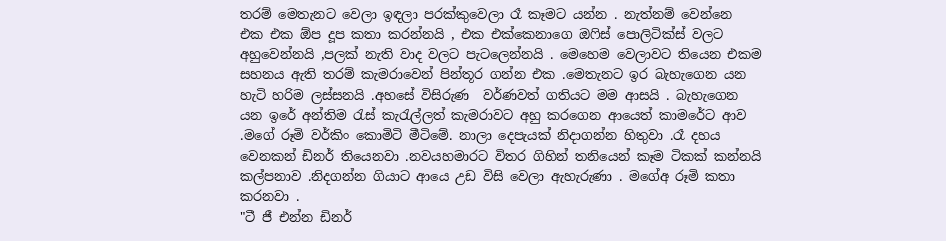තරම් මෙතැනට වෙලා ඉඳලා පරක්කුවෙලා රෑ කෑමට යන්න . නැත්නම් වෙන්නෙ එක එක ඕප දූප කතා කරන්නයි , එක එක්කෙනාගෙ ඔෆිස් පොලිටික්ස් වලට අහුවෙන්නයි ,පලක් නැති වාද වලට පැටලෙන්නයි . මෙහෙම වෙලාවට තියෙන එකම සහනය ඇති තරම් කැමරාවෙන් පින්තූර ගන්න එක .මෙතැනට ඉර බැහැගෙන යන හැටි හරිම ලස්සනයි .අහසේ විසිරුණ  වර්ණවත් ගතියට මම ආසයි . බැහැගෙන යන ඉරේ අන්තිම රැස් කැරැල්ලත් කැමරාවට අහු කරගෙන ආයෙත් කාමරේට ආව .මගේ රූමි වර්කිං කොමිටි මීටිමේ. නාලා දෙපැයක් නිදාගන්න හිතුවා .රෑ දහය වෙනකන් ඩිනර් තියෙනවා .නවයහමාරට විතර ගිහින් තනියෙන් කෑම ටිකක් කන්නයි කල්පනාව .නිදගන්න ගියාට ආයෙ උඩ විසි වෙලා ඇහැරුණා . මගේඅ රූමි කතා කරනවා .
"ටී ජී එන්න ඩිනර්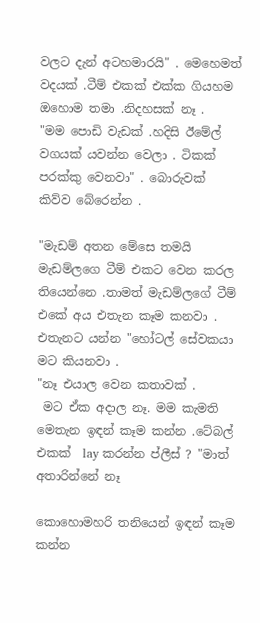වලට දැන් අටහමාරයි" . මෙහෙමත් වදයක් .ටීම් එකක් එක්ක ගියහම ඔහොම තමා .නිදහසක් නෑ .
"මම පොඩි වැඩක් .හදිසි ඊමේල් වගයක් යවන්න වෙලා . ටිකක් පරක්කු වෙනවා" . බොරුවක් කිව්ව බේරෙන්න .

"මැඩම් අතන මේසෙ තමයි  මැඩම්ලගෙ ටීම් එකට වෙන කරල තියෙන්නෙ .තාමත් මැඩම්ලගේ ටීම් එකේ අය එතැන කෑම කනවා . එතැනට යන්න "හෝටල් සේවකයා මට කියනවා .
"නෑ එයාල වෙන කතාවක් .
 මට ඒක අදාල නෑ. මම කැමති මෙතැන ඉඳන් කෑම කන්න .ටේබල් එකක්  lay කරන්න ප්ලීස් ? "මාත් අතාරින්නේ නෑ

කොහොමහරි තනියෙන් ඉඳන් කෑම කන්න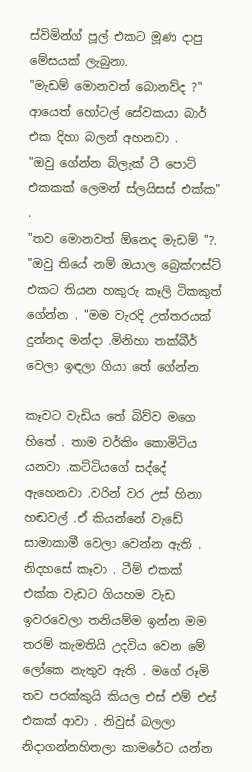ස්විමින්ග් පූල් එකට මූණ දාපු මේසයක් ලැබුනා.
"මැඩම් මොනවත් බොනව්ද ?" ආයෙත් හෝටල් සේවකයා බාර් එක දිහා බලන් අහනවා .
"ඔවු ගේන්න බ්ලැක් ටී පොට් එකකක් ලෙමන් ස්ලයිසස් එක්ක" .
"තව මොනවත් ඕනෙද මැඩම් "?. "ඔවු තියේ නම් ඔයාල බ්‍රෙක්ෆස්ට් එකට තියන හකුරු කෑලි ටිකකුත් ගේන්න . "මම වැරදි උත්තරයක් දුන්නද මන්දා .මිනිහා තක්බීර් වෙලා ඉඳලා ගියා තේ ගේන්න

කෑවට වැඩිය තේ බිව්ව මගෙ හිතේ . තාම වර්කිං කොමිටිය යනවා .කට්ටියගේ සද්දේ ඇහෙනවා .වරින් වර උස් හිනා හඬවල් .ඒ කියන්නේ වැඩේ සාමාකාමී වෙලා වෙන්න ඇති . නිදහසේ කෑවා . ටීම් එකක් එක්ක වැඩට ගියහම වැඩ ඉවරවෙලා තනියම්ම ඉන්න මම තරම් කැමතියි උදවිය වෙන මේ ලෝකෙ නැතුව ඇති . මගේ රූමි තව පරක්කුයි කියල එස් එම් එස් එකක් ආවා . නිවුස් බලලා නිදාගන්නහිතලා කාමරේට යන්න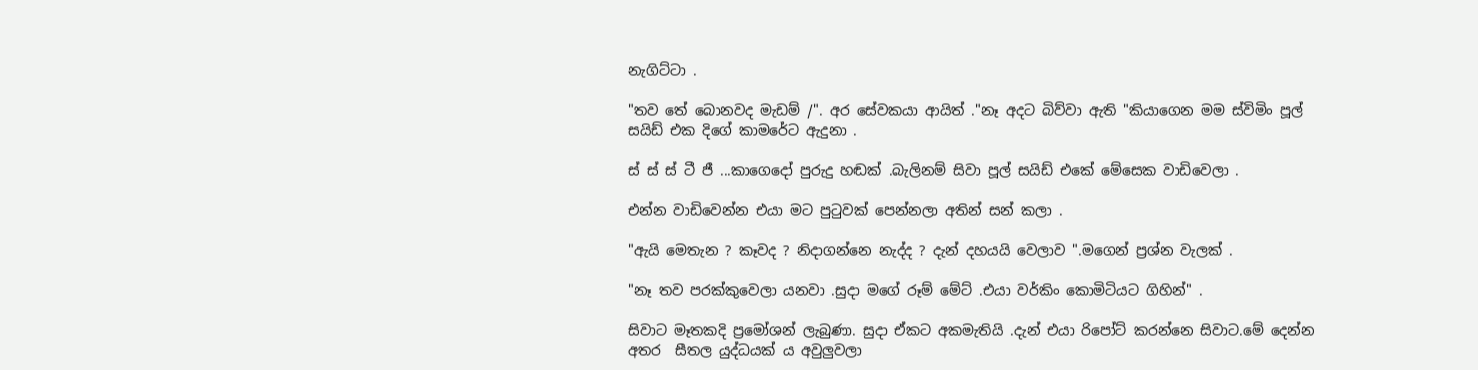නැගිට්ටා .

"තව තේ බොනවද මැඩම් /". අර සේවකයා ආයිත් ."නෑ අදට බිව්වා ඇති "කියාගෙන මම ස්විමිං පූල් සයිඩ් එක දිගේ කාමරේට ඇදුනා .

ස් ස් ස් ටී ජී ...කාගෙදෝ පුරුදු හඬක් .බැලිනම් සිවා පූල් සයිඩ් එකේ මේසෙක වාඩිවෙලා .

එන්න වාඩිවෙන්න එයා මට පුටුවක් පෙන්නලා අතින් සන් කලා .

"ඇයි මෙතැන ? කෑවද ? නිදාගන්නෙ නැද්ද ? දැන් දහයයි වෙලාව ".මගෙන් ප්‍රශ්න වැලක් .

"නෑ තව පරක්කුවෙලා යනවා .සුදා මගේ රූම් මේට් .එයා වර්කිං කොමිටියට ගිහින්" .

සිවාට මෑතකදි ප්‍රමෝශන් ලැබුණා. සුදා ඒකට අකමැතියි .දැන් එයා රිපෝට් කරන්නෙ සිවාට.මේ දෙන්න අතර  සීතල යුද්ධයක් ය අවුලුවලා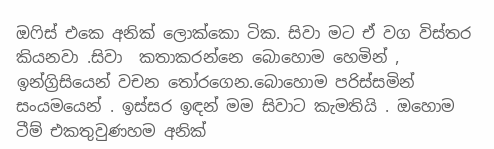ඔෆිස් එකෙ අනික් ලොක්කො ටික. සිවා මට ඒ වග විස්තර කියනවා .සිවා  කතාකරන්නෙ බොහොම හෙමින් , ඉන්ග්‍රිසියෙන් වචන තෝරගෙන.බොහොම පරිස්සමින් සංයමයෙන් . ඉස්සර ඉඳන් මම සිවාට කැමතියි . ඔහොම ටීම් එකතුවුණහම අනික්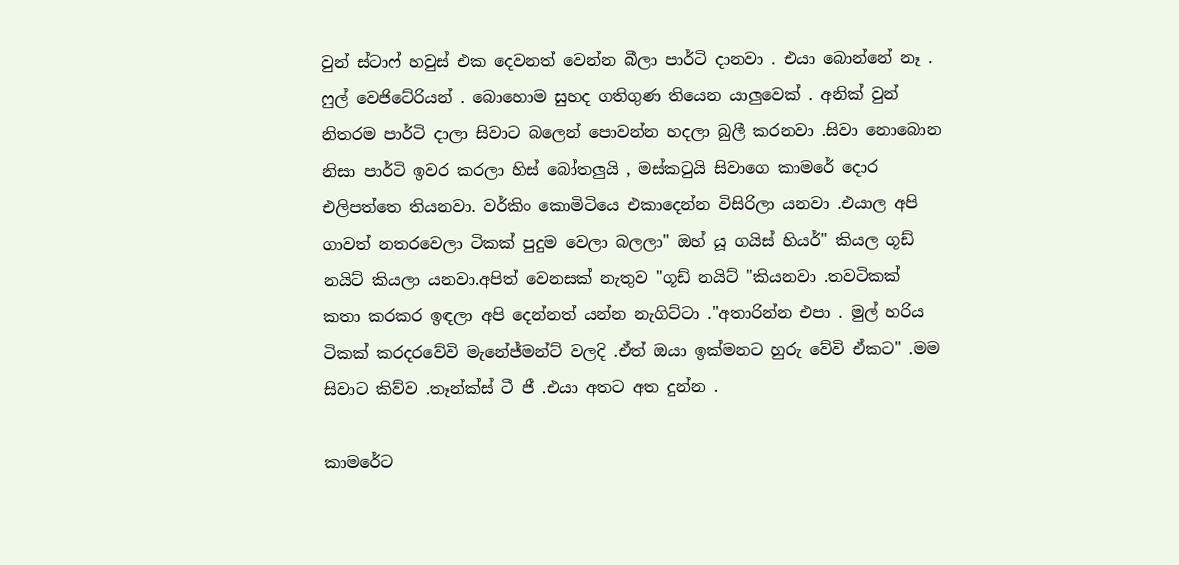වුන් ස්ටාෆ් හවුස් එක දෙවනත් වෙන්න බීලා පාර්ටි දානවා . එයා බොන්නේ නෑ . ෆුල් වෙජිටේරියන් . බොහොම සුහද ගතිගුණ තියෙන යාලුවෙක් . අනික් වුන් නිතරම පාර්ටි දාලා සිවාට බලෙන් පොවන්න හදලා බුලී කරනවා .සිවා නොබොන නිසා පාර්ටි ඉවර කරලා හිස් බෝතලුයි , මස්කටුයි සිවාගෙ කාමරේ දොර එලිපත්තෙ තියනවා. වර්කිං කොමිටියෙ එකාදෙන්න විසිරිලා යනවා .එයාල අපි ගාවත් නතරවෙලා ටිකක් පුදුම වෙලා බලලා" ඔහ් යූ ගයිස් හියර්" කියල ගූඩ් නයිට් කියලා යනවා.අපිත් වෙනසක් නැතුව "ගූඩ් නයිට් "කියනවා .තවටිකක් කතා කරකර ඉඳලා අපි දෙන්නත් යන්න නැගිට්ටා ."අතාරින්න එපා . මුල් හරිය ටිකක් කරදරවේවි මැනේජ්මන්ට් වලදි .ඒත් ඔයා ඉක්මනට හුරු වේවි ඒකට" .මම සිවාට කිව්ව .තෑන්ක්ස් ටී ජී .එයා අතට අත දුන්න .

කාමරේට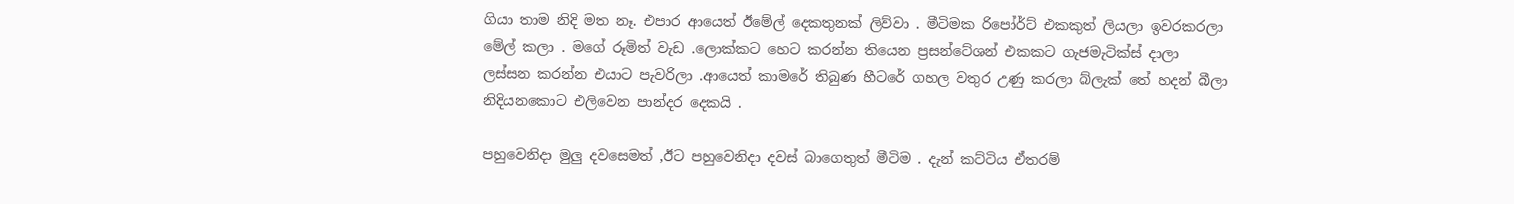ගියා තාම නිදි මත නෑ. එපාර ආයෙත් ඊමේල් දෙකතුනක් ලිව්වා . මීටිමක රිපෝර්ට් එකකුත් ලියලා ඉවරකරලා මේල් කලා . මගේ රූමිත් වැඩ .ලොක්කට හෙට කරන්න තියෙන ප්‍රසන්ටේශන් එකකට ගැජමැටික්ස් දාලා ලස්සන කරන්න එයාට පැවරිලා .ආයෙත් කාමරේ තිබුණ හීටරේ ගහල වතුර උණු කරලා බ්ලැක් තේ හදන් බීලා නිදියනකොට එලිවෙන පාන්දර දෙකයි .

පහුවෙනිදා මුලු දවසෙමත් ,ඊට පහුවෙනිදා දවස් බාගෙතුත් මීටිම . දැන් කට්ටිය ඒතරම්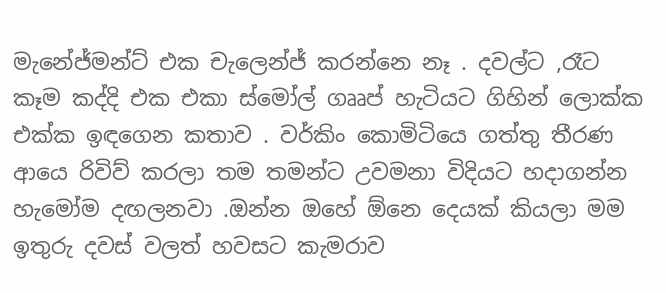මැනේජ්මන්ට් එක චැලෙන්ජ් කරන්නෙ නෑ . දවල්ට ,රෑට කෑම කද්දි එක එකා ස්මෝල් ගෲප් හැටියට ගිහින් ලොක්ක එක්ක ඉඳගෙන කතාව . වර්කිං කොමිටියෙ ගත්තු තීරණ ආයෙ රිවිව් කරලා තම තමන්ට උවමනා විදියට හදාගන්න හැමෝම දඟලනවා .ඔන්න ඔහේ ඕනෙ දෙයක් කියලා මම ඉතුරු දවස් වලත් හවසට කැමරාව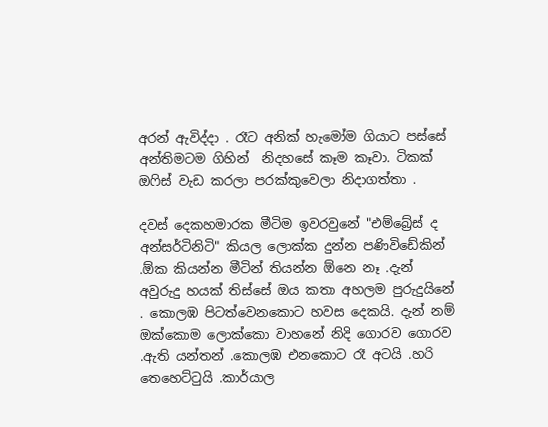අරන් ඇවිද්දා . රෑට අනික් හැමෝම ගියාට පස්සේ අන්තිමටම ගිහින්  නිදහසේ කෑම කෑවා. ටිකක් ඔෆිස් වැඩ කරලා පරක්කුවෙලා නිදාගත්තා .

දවස් දෙකහමාරක මීටිම ඉවරවුනේ "එම්බ්‍රේස් ද අන්සර්ටිනිටි" කියල ලොක්ක දුන්න පණිවිඩේකින් .ඕක කියන්න මීටින් තියන්න ඕනෙ නෑ .දැන් අවුරුදු හයක් තිස්සේ ඔය කතා අහලම පුරුදුයිනේ . කොලඹ පිටත්වෙනකොට හවස දෙකයි. දැන් නම් ඔක්කොම ලොක්කො වාහනේ නිදි ගොරව ගොරව .ඇති යන්තන් .කොලඹ එනකොට රෑ අටයි .හරි තෙහෙට්ටුයි .කාර්යාල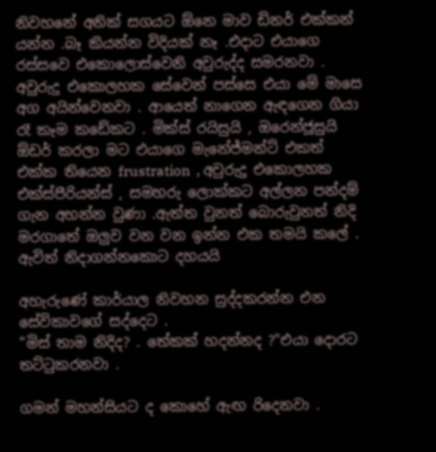නිවහනේ අනික් සගයට ඕනෙ මාව ඩිනර් එක්කන් යන්න .බෑ කියන්න විදියක් නෑ .එදාට එයාගෙ රස්සවෙ එකොලොස්වෙනි අවුරුද්ද සමරනවා . අවුරුදු එකොලහක සේවෙන් පස්සෙ එයා මේ මාසෙ අග අයින්වෙනවා . ආයෙත් නාගෙන ඇඳගෙන ගියා රෑ කෑම කඩේකට . මික්ස් රයිසුයි , ඔරෙන්ජූසුයි ඕඩර් කරලා මට එයාගෙ මැනේජ්මන්ට් එකත් එක්ක තියෙන frustration  , අවුරුදු එකොලහක එක්ස්පීරියන්ස් , සමහරු ලොක්කට අල්ලන පන්දම් ගැන අහන්න වුණා .ඇත්ත වුනත් බොරුවුනත් නිදි මරගාතේ ඔලුව වන වන ඉන්න එක තමයි කලේ . ඇවිත් නිදාගන්නකොට දහයයි

අහැරුණේ කාර්යාල නිවහන සුද්දකරන්න එන සේවිකාවගේ සද්දෙට .
"මිස් තාම නිදිද? . තේකක් හදන්නද ?"එයා දොරට තට්ටුකරනවා .

ගමන් මහන්සියට ද කොහේ ඇඟ රිදෙනවා .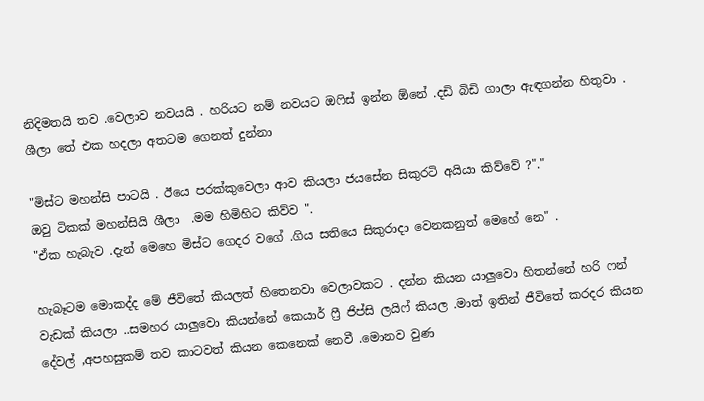නිදිමතයි තව .වෙලාව නවයයි . හරියට නම් නවයට ඔෆිස් ඉන්න ඕනේ .දඩි බිඩි ගාලා ඇඳගන්න හිතුවා . ශීලා තේ එක හදලා අතටම ගෙනත් දුන්නා

"මිස්ට මහන්සි පාටයි . ඊයෙ පරක්කුවෙලා ආව කියලා ජයසේන සිකුරටි අයියා කිව්වේ ?"."
ඔවු ටිකක් මහන්සියි ශීලා  .මම හිමිහිට කිව්ව ".
"ඒක හැබැව .දැන් මෙහෙ මිස්ට ගෙදර වගේ .ගිය සතියෙ සිකුරාදා වෙනකනුත් මෙහේ නෙ" .

හැබෑටම මොකද්ද මේ ජීවිතේ කියලත් හිතෙනවා වෙලාවකට . දන්න කියන යාලුවො හිතන්නේ හරි ෆන් වැඩක් කියලා ..සමහර යාලුවො කියන්නේ කෙයාර් ෆ්‍රී ජිප්සි ලයිෆ් කියල .මාත් ඉතින් ජීවිතේ කරදර කියන දේවල් ,අපහසුකම් තව කාටවත් කියන කෙනෙක් නෙවී .මොනව වුණ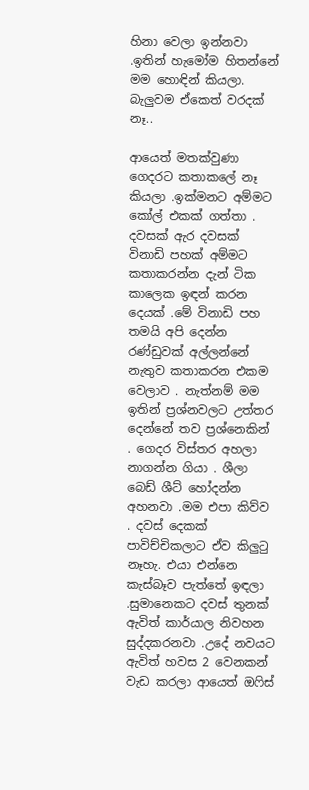හිනා වෙලා ඉන්නවා .ඉතින් හැමෝම හිතන්නේ මම හොඳින් කියලා. බැලුවම ඒකෙත් වරදක් නෑ..

ආයෙත් මතක්වුණා ගෙදරට කතාකලේ නෑ කියලා .ඉක්මනට අම්මට කෝල් එකක් ගත්තා . දවසක් ඇර දවසක් විනාඩි පහක් අම්මට කතාකරන්න දැන් ටික කාලෙක ඉඳන් කරන දෙයක් .මේ විනාඩි පහ තමයි අපි දෙන්න රණ්ඩුවක් අල්ලන්නේ නැතුව කතාකරන එකම වෙලාව . නැත්නම් මම ඉතින් ප්‍රශ්නවලට උත්තර දෙන්නේ තව ප්‍රශ්නෙකින් . ගෙදර විස්තර අහලා නාගන්න ගියා . ශීලා බෙඩ් ශීට් හෝදන්න අහනවා .මම එපා කිව්ව . දවස් දෙකක් පාවිච්චිකලාට ඒව කිලුටු නෑහැ. එයා එන්නෙ කැස්බෑව පැත්තේ ඉඳලා .සුමානෙකට දවස් තුනක් ඇවිත් කාර්යාල නිවහන සුද්දකරනවා .උදේ නවයට ඇවිත් හවස 2 වෙනකන් වැඩ කරලා ආයෙත් ඔෆිස්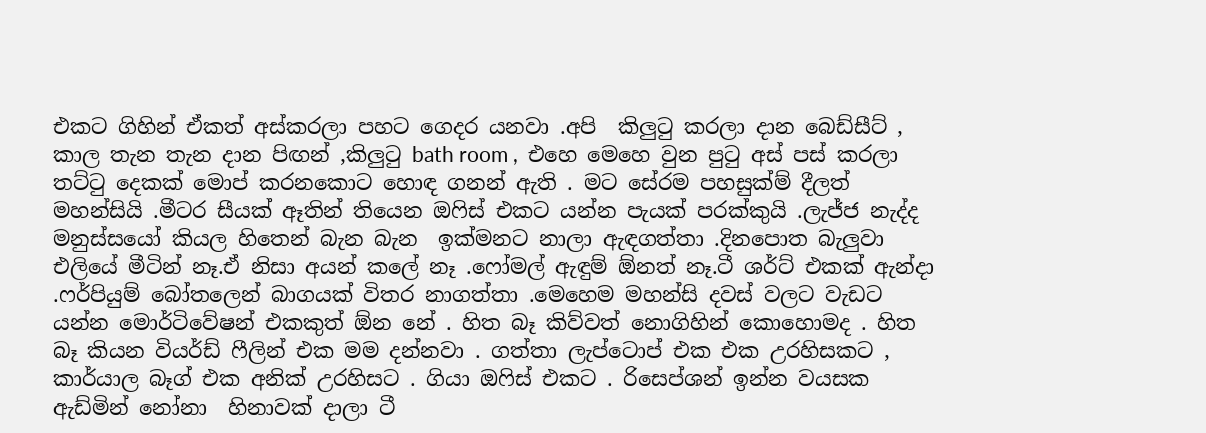එකට ගිහින් ඒකත් අස්කරලා පහට ගෙදර යනවා .අපි  කිලුටු කරලා දාන බෙඩ්සීට් , කාල තැන තැන දාන පිඟන් ,කිලුටු bath room ,  එහෙ මෙහෙ වුන පුටු අස් පස් කරලා තට්ටු දෙකක් මොප් කරනකොට හොඳ ගනන් ඇති . මට සේරම පහසුක්ම් දීලත් මහන්සියි .මීටර සීයක් ඈතින් තියෙන ඔෆිස් එකට යන්න පැයක් පරක්කුයි .ලැජ්ජ නැද්ද මනුස්සයෝ කියල හිතෙන් බැන බැන  ඉක්මනට නාලා ඇඳගත්තා .දිනපොත බැලුවා එලියේ මීටින් නෑ.ඒ නිසා අයන් කලේ නෑ .ෆෝමල් ඇඳුම් ඕනත් නෑ.ටී ශර්ට් එකක් ඇන්දා .ෆර්පියුම් බෝතලෙන් බාගයක් විතර නාගත්තා .මෙහෙම මහන්සි දවස් වලට වැඩට යන්න මොර්ටිවේෂන් එකකුත් ඕන නේ . හිත බෑ කිව්වත් නොගිහින් කොහොමද . හිත බෑ කියන වියර්ඩ් ෆීලින් එක මම දන්නවා . ගත්තා ලැප්ටොප් එක එක උරහිසකට , කාර්යාල බෑග් එක අනික් උරහිසට . ගියා ඔෆිස් එකට . රිසෙප්ශන් ඉන්න වයසක ඇඩ්මින් නෝනා  හිනාවක් දාලා ටී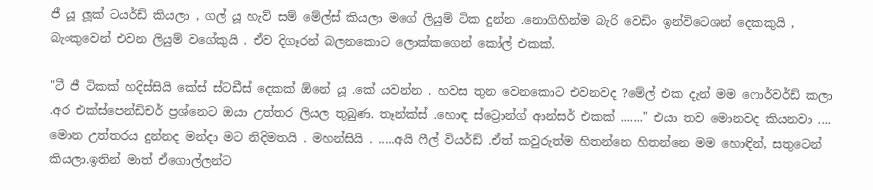ජී යූ ලූක් ටයර්ඩ් කියලා , ගල් යූ හැව් සම් මේල්ස් කියලා මගේ ලියුම් ටික දුන්න .නොගිහින්ම බැරි වෙඩිං ඉන්විටෙශන් දෙකකුයි , බැංකුවෙන් එවන ලියුම් වගේකුයි . ඒව දිගෑරන් බලනකොට ලොක්කගෙන් කෝල් එකක්.

"ටී ජී ටිකක් හදිස්සියි කේස් ස්ටඩීස් දෙකක් ඕනේ යූ .කේ යවන්න . හවස තුන වෙනකොට එවනවද ?මේල් එක දැන් මම ෆොර්වර්ඩ් කලා .අර එක්ස්පෙන්ඩිචර් ප්‍රශ්නෙට ඔයා උත්තර ලියල තුබුණ. තෑන්ක්ස් .හොඳ ස්ට්‍රොන්ග් ආන්සර් එකක් ......." එයා තව මොනවද කියනවා .... මොන උත්තරය දුන්නද මන්දා මට නිදිමතයි . මහන්සියි . .....අයි ෆීල් වියර්ඩ් .ඒත් කවුරුත්ම හිතන්නෙ හිතන්නෙ මම හොඳින්, සතුටෙන්  කියලා.ඉතින් මාත් ඒගොල්ලන්ට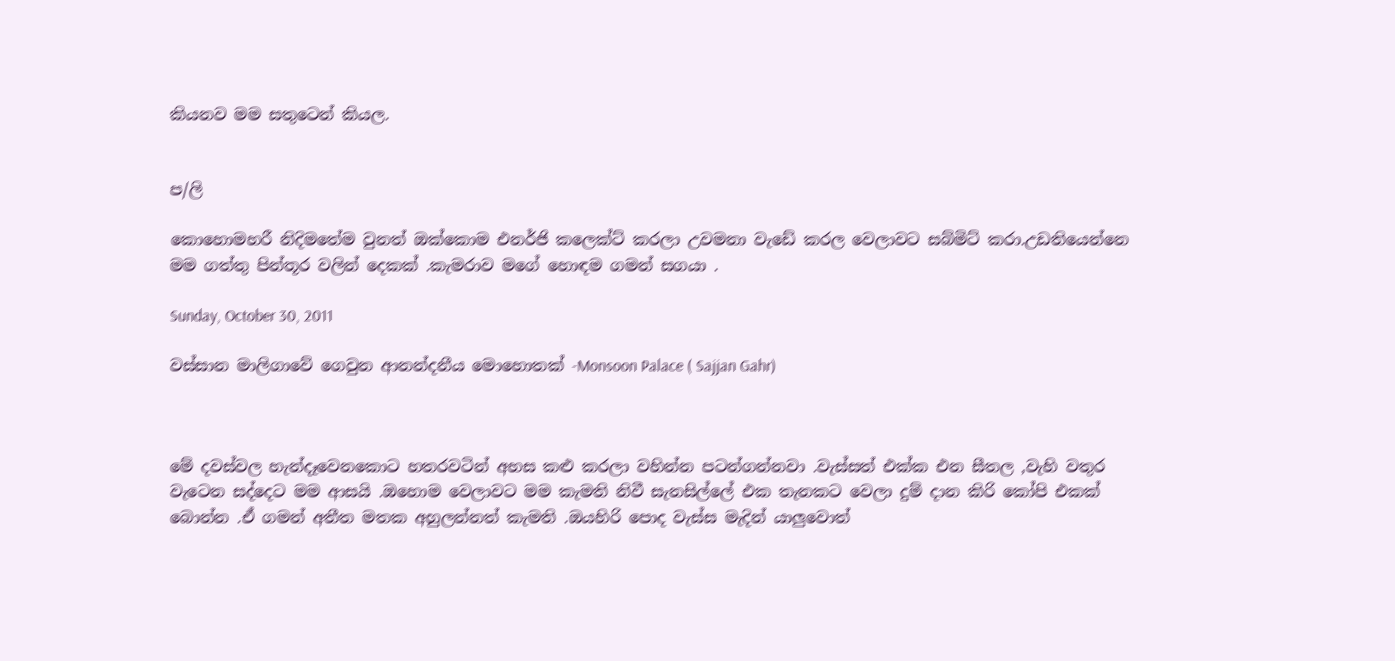කියනව මම සතුටෙන් කියල.


ප/ලි

කොහොමහරී නිදිමතේම වුනත් ඔක්කොම එනර්ජි කලෙක්ට් කරලා උවමනා වැඩේ කරල වෙලාවට සබ්මිට් කරා.උඩතියෙන්නෙ මම ගත්තු පින්තූර වලින් දෙකක් .කැමරාව මගේ හොඳම ගමන් සගයා .

Sunday, October 30, 2011

වස්සාන මාලිගාවේ ගෙවුන ආනන්දනීය මොහොතක් -Monsoon Palace ( Sajjan Gahr)



මේ දවස්වල හැන්දෑවෙනකොට හතරවටින් අහස කළු කරලා වහින්න පටන්ගන්නවා .වැස්සත් එක්ක එන සීතල ,වැහි වතුර වැටෙන සද්දෙට මම ආසයි .ඔහොම වෙලාවට මම කැමති නිවී සැනසිල්ලේ එක තැනකට වෙලා දුම් දාන කිරි කෝපි එකක් බොන්න .ඒ ගමන් අතීත මතක අහුලන්නත් කැමති .ඔයහිරි පොද වැස්ස මැදින් යාලුවොත්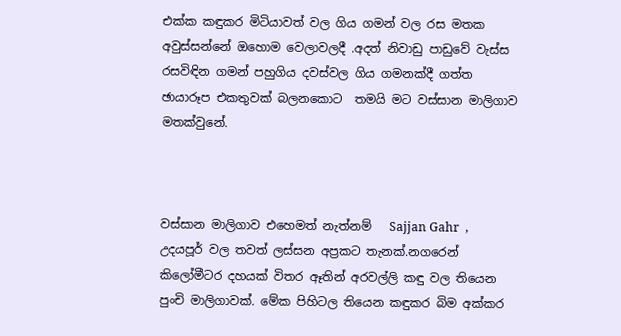එක්ක කඳුකර මිටියාවත් වල ගිය ගමන් වල රස මතක අවුස්සන්නේ ඔහොම වෙලාවලදී .අදත් නිවාඩු පාඩුවේ වැස්ස රසවිඳින ගමන් පහුගිය දවස්වල ගිය ගමනක්දී ගත්ත  ඡායාරූප එකතුවක් බලනකොට  තමයි මට වස්සාන මාලිගාව මතක්වුනේ.



වස්සාන මාලිගාව එහෙමත් නැත්නම්   Sajjan Gahr  ,  උදයපූර් වල තවත් ලස්සන අප්‍රකට තැනක්.නගරෙන් කිලෝමීටර දහයක් විතර ඈතින් අරවල්ලි කඳු වල තියෙන පුංචි මාලිගාවක්. මේක පිහිටල තියෙන කඳුකර බිම අක්කර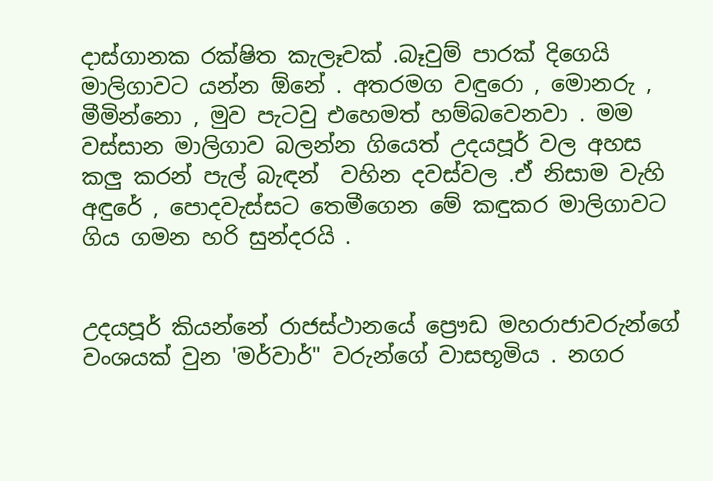දාස්ගානක රක්ෂිත කැලෑවක් .බෑවුම් පාරක් දිගෙයි මාලිගාවට යන්න ඕනේ . අතරමග වඳුරො , මොනරු , මීමින්නො , මුව පැටවු එහෙමත් හම්බවෙනවා . මම වස්සාන මාලිගාව බලන්න ගියෙත් උදයපූර් වල අහස කලු කරන් පැල් බැඳන්  වහින දවස්වල .ඒ නිසාම වැහි අඳුරේ , පොදවැස්සට තෙමීගෙන මේ කඳුකර මාලිගාවට ගිය ගමන හරි සුන්දරයි .


උදයපූර් කියන්නේ රාජස්ථානයේ ප්‍රෞඩ මහරාජාවරුන්ගේ වංශයක් වුන 'මර්වාර්" වරුන්ගේ වාසභූමිය . නගර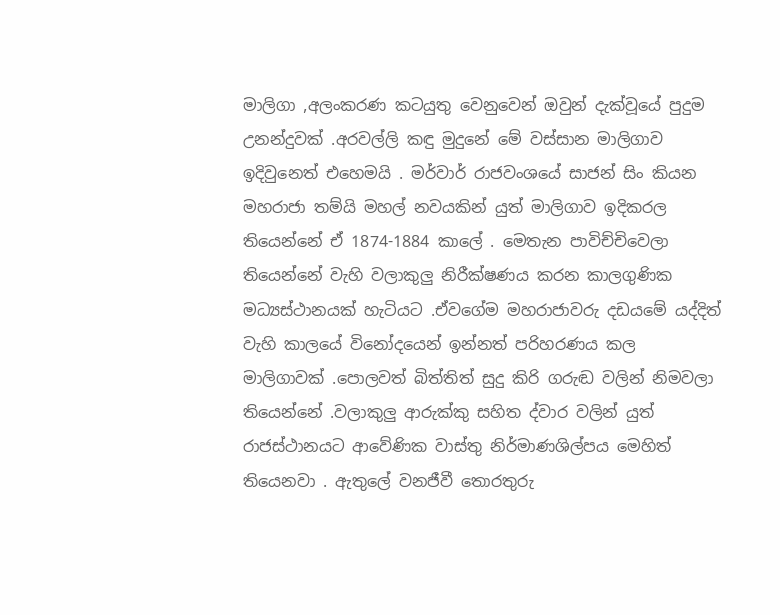මාලිගා ,අලංකරණ කටයුතු වෙනුවෙන් ඔවුන් දැක්වූයේ පුදුම උනන්දුවක් .අරවල්ලි කඳු මුදුනේ මේ වස්සාන මාලිගාව ඉදිවුනෙත් එහෙමයි . මර්වාර් රාජවංශයේ සාජන් සිං කියන මහරාජා තම්යි මහල් නවයකින් යුත් මාලිගාව ඉදිකරල තියෙන්නේ ඒ 1874-1884 කාලේ . මෙතැන පාවිච්චිවෙලා තියෙන්නේ වැහි වලාකුලු නිරීක්ෂණය කරන කාලගුණික මධ්‍යස්ථානයක් හැටියට .ඒවගේම මහරාජාවරු දඩයමේ යද්දිත් වැහි කාලයේ විනෝදයෙන් ඉන්නත් පරිහරණය කල මාලිගාවක් .පොලවත් බිත්තිත් සුදු කිරි ගරුඬ වලින් නිමවලා තියෙන්නේ .වලාකුලු ආරුක්කු සහිත ද්වාර වලින් යුත් රාජස්ථානයට ආවේණික වාස්තු නිර්මාණශිල්පය මෙහිත් තියෙනවා . ඇතුලේ වනජීවී තොරතුරු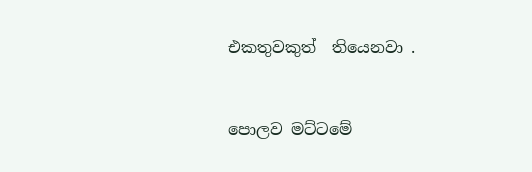එකතුවකුත්  තියෙනවා .


පොලව මට්ටමේ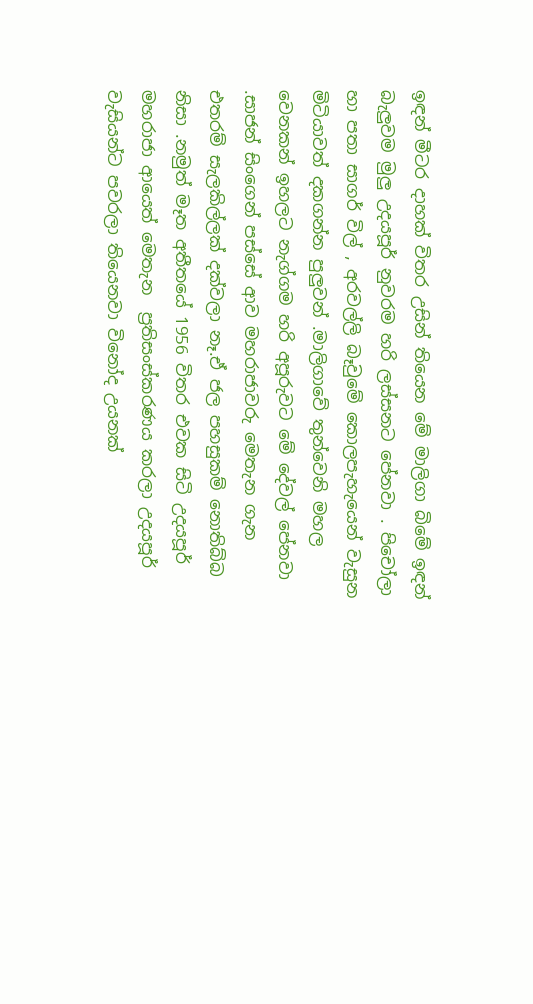ඉඳන් මීටර දාහක් විතර උසින් තියෙන මේ මාලිගා බිමේ ඉඳන් බැලුවම මුලු උදයපූර් නුවරම හරි ලස්සනට පේනවා . පිචෝලා හා පතා සාගර් විල් , අරවල්ලි බෑවුමේ කොලපැහැයෙන් වැසුන මිටියාවත් දකගන්න පුලුවන් .මාලිගාවේ තුන්වෙනි මහල වෙනකන් ඉහලට නැග්ගම හරි අපූරුවට මේ දේවල් පේනවා .සාජන් සිංගෙන් පස්සේ ආව මහරාජාවරු මෙතැන ගැන එතරම් සැලකිල්ලක් දක්වලා නෑ.ඒ ජල පහසුකම් නොතිබ්බ නිසා .නමුත් මෑත අතීතයේ 1956 විතර එවක සිටි උදයපූර් මහරාජා ආයෙත් මෙතැන  ප්‍රතිසංස්කරණය කරලා උදයපූර් වැසියන්ට පවරලා තියෙනවා විනෝද උයනක්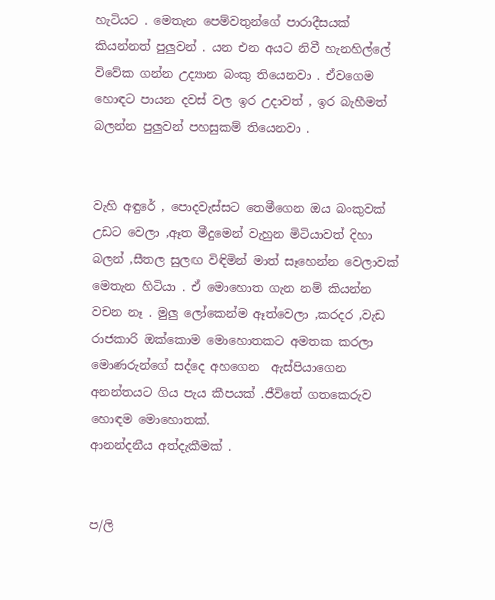හැටියට . මෙතැන පෙම්වතුන්ගේ පාරාදීසයක් කියන්නත් පුලුවන් . යන එන අයට නිවී හැනහිල්ලේ විවේක ගන්න උද්‍යාන බංකු තියෙනවා . ඒවගෙම හොඳට පායන දවස් වල ඉර උදාවත් , ඉර බැහීමත් බලන්න පුලුවන් පහසුකම් තියෙනවා .


වැහි අඳුරේ , පොදවැස්සට තෙමීගෙන ඔය බංකුවක් උඩට වෙලා ,ඈත මීදුමෙන් වැහුන මිටියාවත් දිහා බලන් ,සීතල සුලඟ විඳිමින් මාත් සෑහෙන්න වෙලාවක් මෙතැන හිටියා . ඒ මොහොත ගැන නම් කියන්න වචන නෑ . මුලු ලෝකෙන්ම ඈත්වෙලා ,කරදර ,වැඩ රාජකාරි ඔක්කොම මොහොතකට අමතක කරලා මොණරුන්ගේ සද්දෙ අහගෙන  ඇස්පියාගෙන අනන්තයට ගිය පැය කීපයක් .ජීවිතේ ගතකෙරුව හොඳම මොහොතක්.
ආනන්දනීය අත්දැකීමක් .


ප/ලි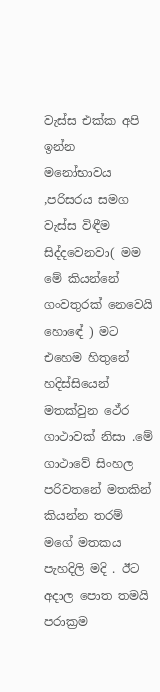වැස්ස එක්ක අපි ඉන්න  මනෝභාවය ,පරිසරය සමග  වැස්ස විඳීම  සිද්දවෙනවා( මම මේ කියන්නේ ගංවතුරක් නෙවෙයි හොඳේ ) මට එහෙම හිතුනේ හදිස්සියෙන් මතක්වුන ථේර ගාථාවක් නිසා .මේ ගාථාවේ සිංහල පරිවතනේ මතකින් කියන්න තරම් මගේ මතකය පැහදිලි මදි . ඊට අදාල පොත තමයි පරාක්‍රම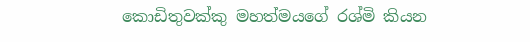කොඩිතුවක්කු මහත්මයගේ රශ්මි කියන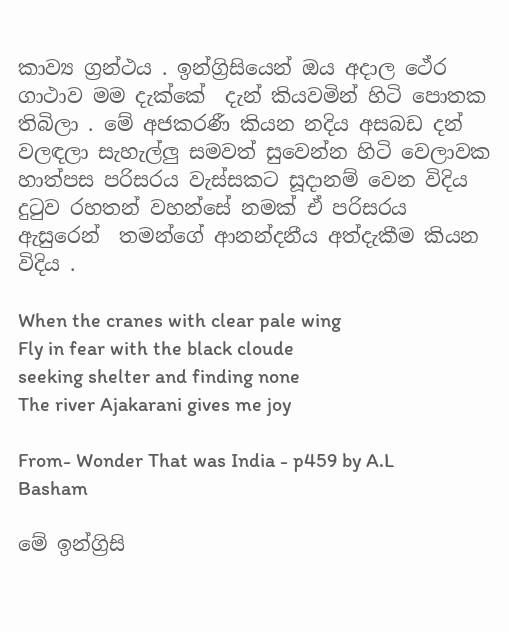කාව්‍ය ග්‍රන්ථය . ඉන්ග්‍රිසියෙන් ඔය අදාල ථේර ගාථාව මම දැක්කේ  දැන් කියවමින් හිටි පොතක තිබිලා . මේ අජකරණී කියන නදිය අසබඩ දන් වලඳලා සැහැල්ලු සමවත් සුවෙන්න හිටි වෙලාවක හාත්පස පරිසරය වැස්සකට සූදානම් වෙන විදිය දුටුව රහතන් වහන්සේ නමක් ඒ පරිසරය ඇසුරෙන්  තමන්ගේ ආනන්දනීය අත්දැකීම කියන විදිය .

When the cranes with clear pale wing
Fly in fear with the black cloude
seeking shelter and finding none
The river Ajakarani gives me joy

From- Wonder That was India - p459 by A.L Basham

මේ ඉන්ග්‍රිසි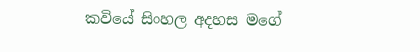කවියේ සිංහල අදහස මගේ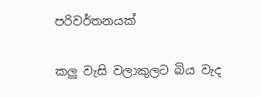පරිවර්තනයක්

කලු වැසි වලාකුලට බිය වැද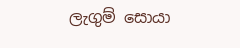ලැගුම් සොයා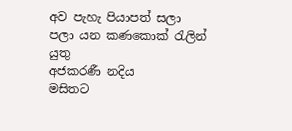අව පැහැ පියාපත් සලා
පලා යන කණකොක් රැලින් යුතු
අජකරණී නදිය
මසිතට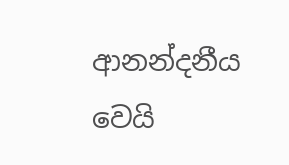ආනන්දනීය වෙයි